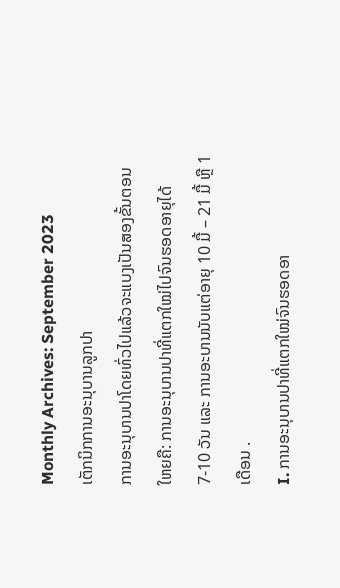Monthly Archives: September 2023
ເຕັກນິກການອະນຸບານລູກປາ
ການອະນຸບານປາໂດຍທົ່ວໄປແລ້ວຈະແບງເປັນສອງຂັ້ນຕອນໃຫຍຄື: ການອະນຸບານປາທີ່ແຕກໃໝ່ໄປຈົນຮອດອາຍຸໄດ້ 7-10 ວັນ ແລະ ການອະບານນັບແຕ່ອາຍຸ 10 ມື້ – 21 ມື້ ຫຼື 1 ເດືອນ .
I. ການອະນຸບານປາທີ່ແຕກໃໝ່ຈົນຮອດອາ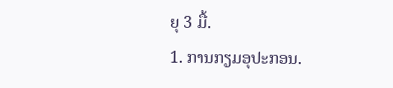ຍຸ 3 ມື້.
1. ການກຽມອຸປະກອນ.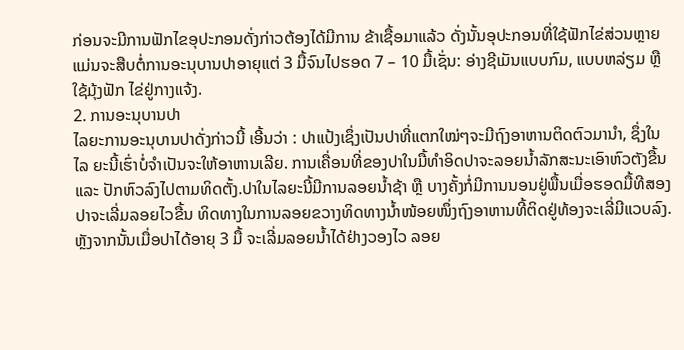ກ່ອນຈະມີການຟັກໄຂອຸປະກອນດັ່ງກ່າວຕ້ອງໄດ້ມີການ ຂ້າເຊື້ອມາແລ້ວ ດັ່ງນັ້ນອຸປະກອນທີ່ໃຊ້ຟັກໄຂ່ສ່ວນຫຼາຍແມ່ນຈະສືບຕໍ່ການອະນຸບານປາອາຍຸແຕ່ 3 ມື້ຈົນໄປຮອດ 7 – 10 ມື້ເຊັ່ນ: ອ່າງຊີເມັນແບບກົມ, ແບບຫລ່ຽມ ຫຼື ໃຊ້ມຸ້ງຟັກ ໄຂ່ຢູ່ກາງແຈ້ງ.
2. ການອະນຸບານປາ
ໄລຍະການອະນຸບານປາດັ່ງກ່າວນີ້ ເອີ້ນວ່າ : ປາແປ້ງເຊຶ່ງເປັນປາທີ່ແຕກໃໝ່ໆຈະມີຖົງອາຫານຕິດຕົວມານໍາ, ຊຶ່ງໃນໄລ ຍະນີ້ເຮົ່າບໍ່ຈໍາເປັນຈະໃຫ້ອາຫານເລີຍ. ການເຄື່ອນທີ່ຂອງປາໃນມື້ທໍາອິດປາຈະລອຍນໍ້າລັກສະນະເອົາຫົວຕັງຂື້ນ ແລະ ປັກຫົວລົງໄປຕາມທິດຕັ້ງ.ປາໃນໄລຍະນີ້ມີການລອຍນໍ້າຊ້າ ຫຼື ບາງຄັ້ງກໍ່ມີການນອນຢູ່ພື້ນເມື່ອຮອດມື້ທີສອງປາຈະເລີ່ມລອຍໄວຂື້ນ ທິດທາງໃນການລອຍຂວາງທິດທາງນໍ້າໜ້ອຍໜຶ່ງຖົງອາຫານທີ້ຕິດຢູ່ທ້ອງຈະເລີ່ມີແວບລົງ. ຫຼັງຈາກນັ້ນເມື່ອປາໄດ້ອາຍຸ 3 ມື້ ຈະເລີ່ມລອຍນໍ້າໄດ້ຢ່າງວອງໄວ ລອຍ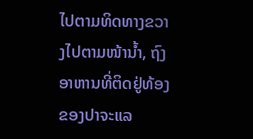ໄປຕາມທິດທາງຂວາງໄປຕາມໜ້ານໍ້າ, ຖົງອາຫານທີ່ຕິດຢູ່ທ້ອງຂອງປາຈະແລ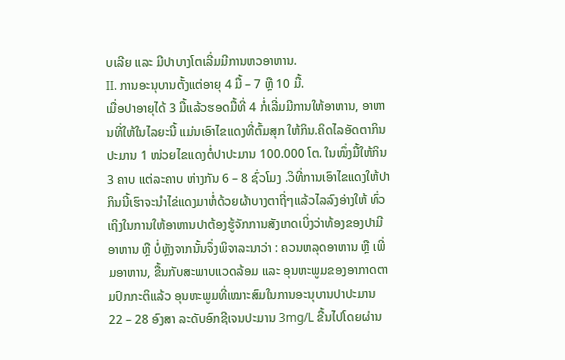ບເລີຍ ແລະ ມີປາບາງໂຕເລີ່ມມີການຫວອາຫານ.
II. ການອະນຸບານຕັ້ງແຕ່ອາຍຸ 4 ມື້ – 7 ຫຼື 10 ມື້.
ເມື່ອປາອາຍຸໄດ້ 3 ມື້ແລ້ວຮອດມື້ທີ່ 4 ກໍ່ເລີ່ມມີການໃຫ້ອາຫານ, ອາຫານທີ່ໃຫ້ໃນໄລຍະນີ້ ແມ່ນເອົາໄຂແດງທີ່ຕົ້ມສຸກ ໃຫ້ກິນ.ຄິດໄລອັດຕາກິນປະມານ 1 ໜ່ວຍໄຂແດງຕໍ່ປາປະມານ 100.000 ໂຕ. ໃນໜຶ່ງມື້ໃຫ້ກິນ 3 ຄາບ ແຕ່ລະຄາບ ຫ່າງກັນ 6 – 8 ຊົ່ວໂມງ .ວິທີ່ການເອົາໄຂແດງໃຫ້ປາກິນນີ້ເຮົາຈະນໍາໄຂ່ແດງມາຫໍ່ດ້ວຍຜ້າບາງຕາຖີ່ໆແລ້ວໄລລົງອ່າງໃຫ້ ທົ່ວເຖິງໃນການໃຫ້ອາຫານປາຕ້ອງຮູ້ຈັກການສັງເກດເບິ່ງວ່າທ້ອງຂອງປາມີອາຫານ ຫຼື ບ່ໍຫຼັງຈາກນັ້ນຈຶ່ງພິຈາລະນາວ່າ : ຄວນຫລຸດອາຫານ ຫຼື ເພີ່ມອາຫານ, ຂື້ນກັບສະພາບແວດລ້ອມ ແລະ ອຸນຫະພູມຂອງອາກາດຕາມປົກກະຕິແລ້ວ ອຸນຫະພູມທີ່ເໝາະສົມໃນການອະນຸບານປາປະມານ 22 – 28 ອົງສາ ລະດັບອົກຊີເຈນປະມານ 3mg/L ຂື້ນໄປໂດຍຜ່ານ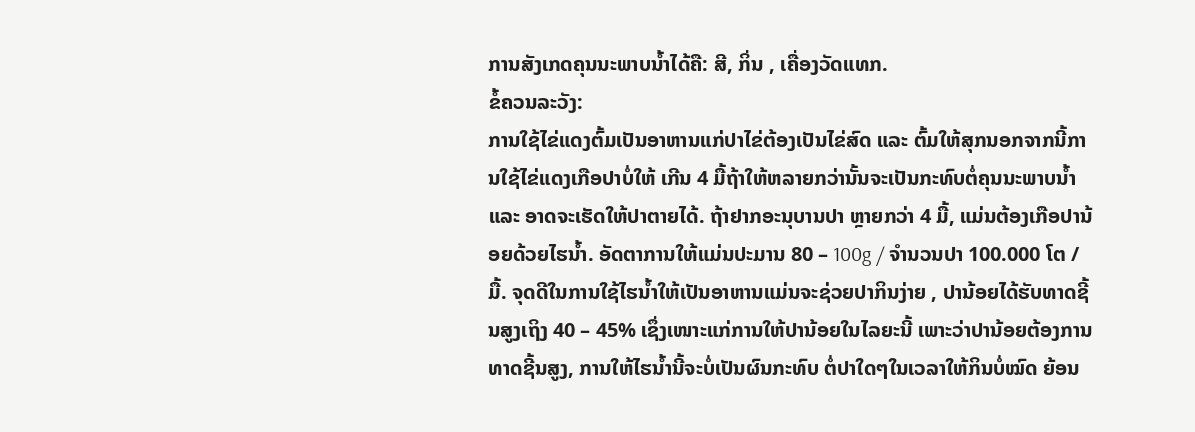ການສັງເກດຄຸນນະພາບນໍ້າໄດ້ຄື: ສີ, ກິ່ນ , ເຄື່ອງວັດແທກ.
ຂໍ້ຄວນລະວັງ:
ການໃຊ້ໄຂ່ແດງຕົ້ມເປັນອາຫານແກ່ປາໄຂ່ຕ້ອງເປັນໄຂ່ສົດ ແລະ ຕົ້ມໃຫ້ສຸກນອກຈາກນີ້ການໃຊ້ໄຂ່ແດງເກືອປາບໍ່ໃຫ້ ເກີນ 4 ມື້ຖ້າໃຫ້ຫລາຍກວ່ານັ້ນຈະເປັນກະທົບຕໍ່ຄຸນນະພາບນໍ້າ ແລະ ອາດຈະເຮັດໃຫ້ປາຕາຍໄດ້. ຖ້າຢາກອະນຸບານປາ ຫຼາຍກວ່າ 4 ມື້, ແມ່ນຕ້ອງເກືອປານ້ອຍດ້ວຍໄຮນໍ້າ. ອັດຕາການໃຫ້ແມ່ນປະມານ 80 – 100g / ຈໍານວນປາ 100.000 ໂຕ / ມື້. ຈຸດດີໃນການໃຊ້ໄຮນໍ້າໃຫ້ເປັນອາຫານແມ່ນຈະຊ່ວຍປາກິນງ່າຍ , ປານ້ອຍໄດ້ຮັບທາດຊີ້ນສູງເຖິງ 40 – 45% ເຊຶ່ງເໜາະແກ່ການໃຫ້ປານ້ອຍໃນໄລຍະນີ້ ເພາະວ່າປານ້ອຍຕ້ອງການທາດຊີ້ນສູງ, ການໃຫ້ໄຮນໍ້ານີ້ຈະບໍ່ເປັນຜົນກະທົບ ຕໍ່ປາໃດໆໃນເວລາໃຫ້ກິນບໍ່ໝົດ ຍ້ອນ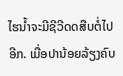ໄຮນໍ້າຈະມີຊີວີດດສືບຕໍ່ໄປອີກ. ເມື່ອປານ້ອຍລ້ຽງຄົບ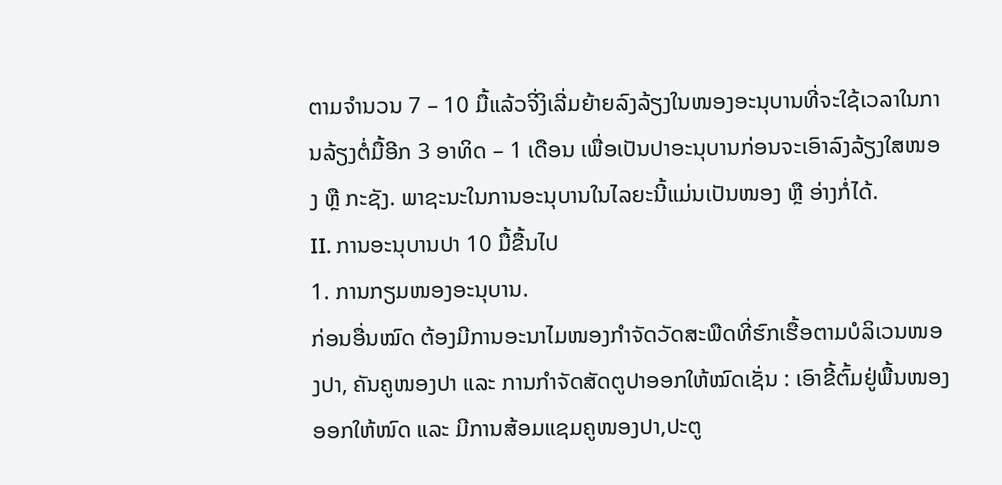ຕາມຈໍານວນ 7 – 10 ມື້ແລ້ວຈິ່ງິເລີ່ມຍ້າຍລົງລ້ຽງໃນໜອງອະນຸບານທີ່ຈະໃຊ້ເວລາໃນການລ້ຽງຕໍ່ມື້ອີກ 3 ອາທິດ – 1 ເດືອນ ເພື່ອເປັນປາອະນຸບານກ່ອນຈະເອົາລົງລ້ຽງໃສໜອງ ຫຼື ກະຊັງ. ພາຊະນະໃນການອະນຸບານໃນໄລຍະນີ້ແມ່ນເປັນໜອງ ຫຼື ອ່າງກໍ່ໄດ້.
II. ການອະນຸບານປາ 10 ມື້ຂື້ນໄປ
1. ການກຽມໜອງອະນຸບານ.
ກ່ອນອື່ນໝົດ ຕ້ອງມີການອະນາໄມໜອງກໍາຈັດວັດສະພືດທີ່ຮົກເຮື້ອຕາມບໍລິເວນໜອງປາ, ຄັນຄູໜອງປາ ແລະ ການກຳຈັດສັດຕູປາອອກໃຫ້ໝົດເຊັ່ນ : ເອົາຂີ້ຕົ້ມຢູ່ພື້ນໜອງອອກໃຫ້ໜົດ ແລະ ມີການສ້ອມແຊມຄູໜອງປາ,ປະຕູ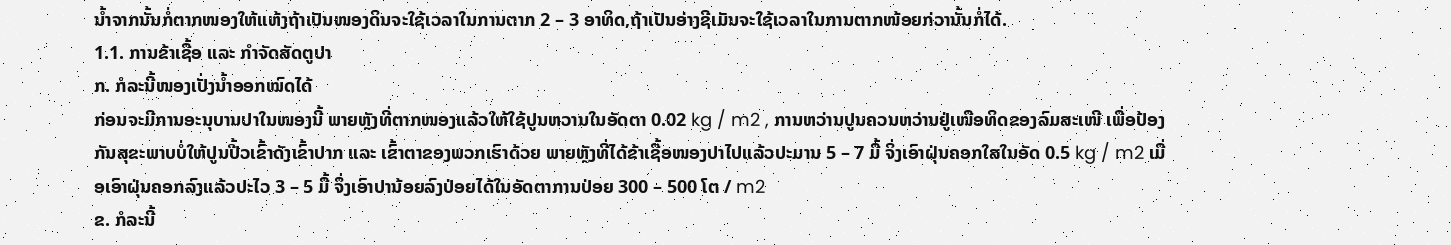ນໍ້າຈາກນັ້ນກໍ່ຕາກໜອງໃຫ້ແຫ້ງຖ້າເປັນໜອງດິນຈະໃຊ້ເວລາໃນການຕາກ 2 – 3 ອາທິດ,ຖ້າເປັນອ່າງຊີເມັນຈະໃຊ້ເວລາໃນການຕາກໜ້ອຍກ່ວານັ້ນກໍ່ໄດ້.
1.1. ການຂ້າເຊື້ອ ແລະ ກໍາຈັດສັດຕູປາ
ກ. ກໍລະນີ້ໜອງເປັ່ງນໍ້າອອກໝົດໄດ້
ກ່ອນຈະມີການອະນຸບານປາໃນໜອງນີ້ ພາຍຫຼັງທີ່ຕາກໜອງແລ້ວໃຫ້ໃຊ້ປູນຫວານໃນອັດຕາ 0.02 kg / m2 , ການຫວ່ານປູນຄວນຫວ່ານຢູ່ເໜືອທິດຂອງລົມສະເໜີ ເພື່ອປ້ອງກັນສຸຂະພາບບໍ່ໃຫ້ປູນປີ້ວເຂົ້າດັງເຂົ້າປາກ ແລະ ເຂົ້າຕາຂອງພວກເຮົາດ້ວຍ ພາຍຫຼັງທີ່ໄດ້ຂ້າເຊື້ອໜອງປາໄປແລ້ວປະມານ 5 – 7 ມື້ ຈິ່ງເອົາຝຸ່ນຄອກໃສໃນອັດ 0.5 kg / m2 ເມື່ອເອົາຝຸ່ນຄອກລົງແລ້ວປະໄວ 3 – 5 ມື້ ຈຶ່ງເອົາປານ້ອຍລົງປ່ອຍໄດ້ໃນອັດຕາການປ່ອຍ 300 – 500 ໂຕ / m2
ຂ. ກໍລະນີ້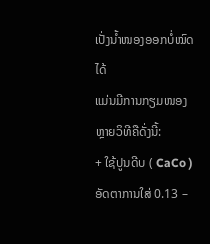ເປັ່ງນໍ້າໜອງອອກບໍ່ໝົດໄດ້
ແມ່ນມີການກຽມໜອງຫຼາຍວິທີຄືດັ່ງນີ້:
+ ໃຊ້ປູນດີບ ( CaCo ) ອັດຕາການໃສ່ 0.13 –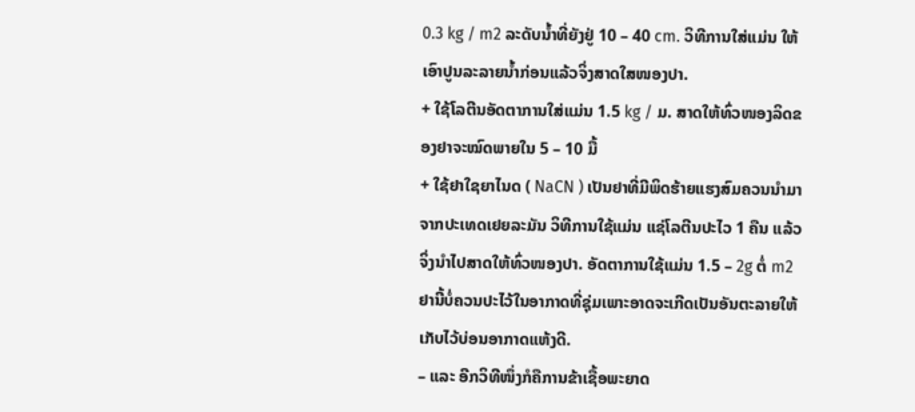0.3 kg / m2 ລະດັບນໍ້າທີ່ຍັງຢູ່ 10 – 40 cm. ວິທີການໃສ່ແມ່ນ ໃຫ້ເອົາປູນລະລາຍນໍ້າກ່ອນແລ້ວຈິ່ງສາດໃສໜອງປາ.
+ ໃຊ້ໂລຕີນອັດຕາການໃສ່ແມ່ນ 1.5 kg / ມ. ສາດໃຫ້ທົ່ວໜອງລິດຂອງຢາຈະໝົດພາຍໃນ 5 – 10 ມື້
+ ໃຊ້ຢາໃຊຍາໄນດ ( NaCN ) ເປັນຢາທີ່ມີພິດຮ້າຍແຮງສົມຄວນນໍາມາຈາກປະເທດເຢຍລະມັນ ວິທີການໃຊ້ແມ່ນ ແຊ່ໂລຕີນປະໄວ 1 ຄືນ ແລ້ວຈິ່ງນໍາໄປສາດໃຫ້ທົ່ວໜອງປາ. ອັດຕາການໃຊ້ແມ່ນ 1.5 – 2g ຕໍ່ m2 ຢານີ້ບໍ່ຄວນປະໄວ້ໃນອາກາດທີ່ຊຸ່ມເພາະອາດຈະເກີດເປັນອັນຕະລາຍໃຫ້ເກັບໄວ້ບ່ອນອາກາດແຫ້ງດີ.
– ແລະ ອີກວິທີໜຶ່ງກໍຄືການຂ້າເຊື້ອພະຍາດ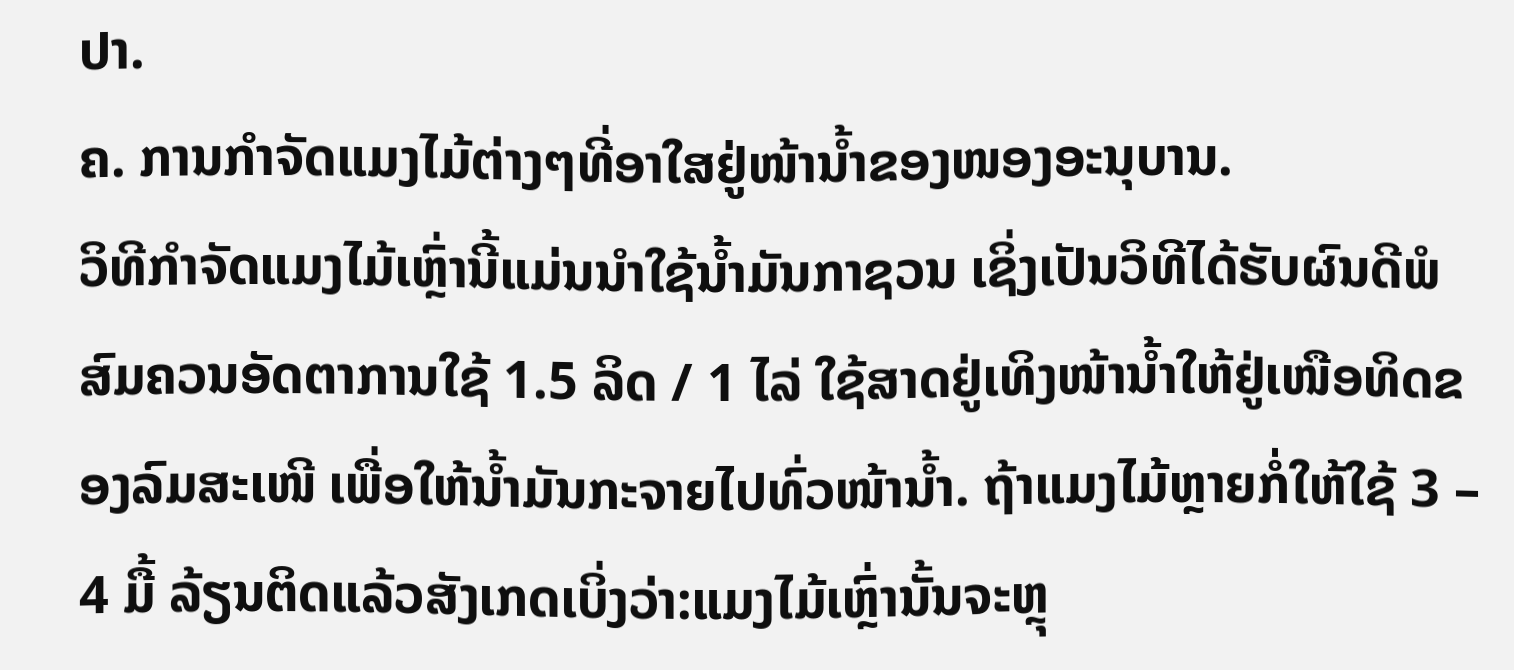ປາ.
ຄ. ການກໍາຈັດແມງໄມ້ຕ່າງໆທີ່ອາໃສຢູ່ໜ້ານໍ້າຂອງໜອງອະນຸບານ.
ວິທີກໍາຈັດແມງໄມ້ເຫຼົ່ານີ້ແມ່ນນໍາໃຊ້ນໍ້າມັນກາຊວນ ເຊິ່ງເປັນວິທີໄດ້ຮັບຜົນດີພໍສົມຄວນອັດຕາການໃຊ້ 1.5 ລິດ / 1 ໄລ່ ໃຊ້ສາດຢູ່ເທິງໜ້ານໍ້າໃຫ້ຢູ່ເໜືອທິດຂອງລົມສະເໜີ ເພື່ອໃຫ້ນໍ້າມັນກະຈາຍໄປທົ່ວໜ້ານໍ້າ. ຖ້າແມງໄມ້ຫຼາຍກໍ່ໃຫ້ໃຊ້ 3 – 4 ມື້ ລ້ຽນຕິດແລ້ວສັງເກດເບິ່ງວ່າ:ແມງໄມ້ເຫຼົ່ານັ້ນຈະຫຼຸ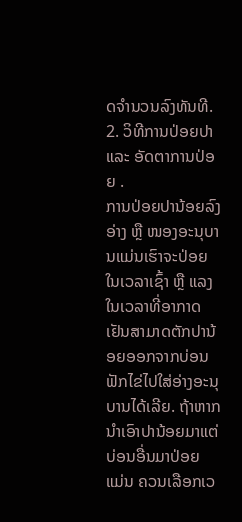ດຈໍານວນລົງທັນທີ.
2. ວິທີການປ່ອຍປາ ແລະ ອັດຕາການປ່ອຍ .
ການປ່ອຍປານ້ອຍລົງອ່າງ ຫຼື ໜອງອະນຸບານແມ່ນເຮົາຈະປ່ອຍໃນເວລາເຊົ້າ ຫຼື ແລງໃນເວລາທີ່ອາກາດເຢັນສາມາດຕັກປານ້ອຍອອກຈາກບ່ອນຟັກໄຂ່ໄປໃສ່ອ່າງອະນຸບານໄດ້ເລີຍ. ຖ້າຫາກນໍາເອົາປານ້ອຍມາແຕ່ບ່ອນອື່ນມາປ່ອຍ ແມ່ນ ຄວນເລືອກເວ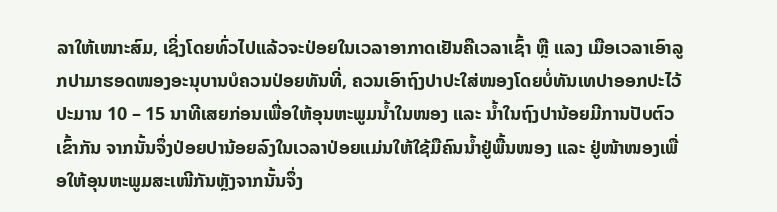ລາໃຫ້ເໜາະສົມ, ເຊິ່ງໂດຍທົ່ວໄປແລ້ວຈະປ່ອຍໃນເວລາອາກາດເຢັນຄືເວລາເຊົ້າ ຫຼື ແລງ ເມືອເວລາເອົາລູກປາມາຮອດໜອງອະນຸບານບໍຄວນປ່ອຍທັນທີ່, ຄວນເອົາຖົງປາປະໃສ່ໜອງໂດຍບໍ່ທັນເທປາອອກປະໄວ້ປະມານ 10 – 15 ນາທີເສຍກ່ອນເພື່ອໃຫ້ອຸນຫະພູມນໍ້າໃນໜອງ ແລະ ນໍ້າໃນຖົງປານ້ອຍມີການປັບຕົວເຂົ້າກັນ ຈາກນັ້ນຈຶ່ງປ່ອຍປານ້ອຍລົງໃນເວລາປ່ອຍແມ່ນໃຫ້ໃຊ້ມືຄົນນໍ້າຢູ່ພື້ນໜອງ ແລະ ຢູ່ໜ້າໜອງເພື່ອໃຫ້ອຸນຫະພູມສະເໜີກັນຫຼັງຈາກນັ້ນຈຶ່ງ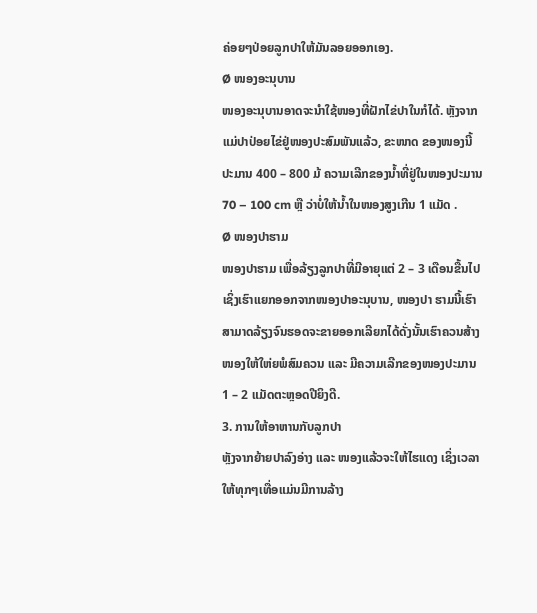ຄ່ອຍໆປ່ອຍລູກປາໃຫ້ມັນລອຍອອກເອງ.
Ø ໜອງອະນຸບານ
ໜອງອະນຸບານອາດຈະນໍາໃຊ້ໜອງທີ່ຝັກໄຂ່ປາໃນກໍໄດ້. ຫຼັງຈາກແມ່ປາປ່ອຍໄຂ່ຢູ່ໜອງປະສົມພັນແລ້ວ, ຂະໜາດ ຂອງໜອງນີ້ປະມານ 400 – 800 ມ້ ຄວາມເລີກຂອງນໍ້າທີ່ຢູ່ໃນໜອງປະມານ 70 – 100 cm ຫຼື ວ່າບໍ່ໃຫ້ນໍ້າໃນໜອງສູງເກີນ 1 ແມັດ .
Ø ໜອງປາຮາມ
ໜອງປາຮາມ ເພື່ອລ້ຽງລູກປາທີ່ມີອາຍຸແຕ່ 2 – 3 ເດືອນຂື້ນໄປເຊິ່ງເຮົາແຍກອອກຈາກໜອງປາອະນຸບານ, ໜອງປາ ຮາມນີ້ເຮົາສາມາດລ້ຽງຈົນຮອດຈະຂາຍອອກເລີຍກໄດ້ດັ່ງນັ້ນເຮົາຄວນສ້າງໜອງໃຫ້ໃຫ່ຍພໍສົມຄວນ ແລະ ມີຄວາມເລີກຂອງໜອງປະມານ 1 – 2 ແມັດຕະຫຼອດປີຍິງດີ.
3. ການໃຫ້ອາຫານກັບລູກປາ
ຫຼັງຈາກຍ້າຍປາລົງອ່າງ ແລະ ໜອງແລ້ວຈະໃຫ້ໄຮແດງ ເຊິ່ງເວລາໃຫ້ທຸກໆເທື່ອແມ່ນມີການລ້າງ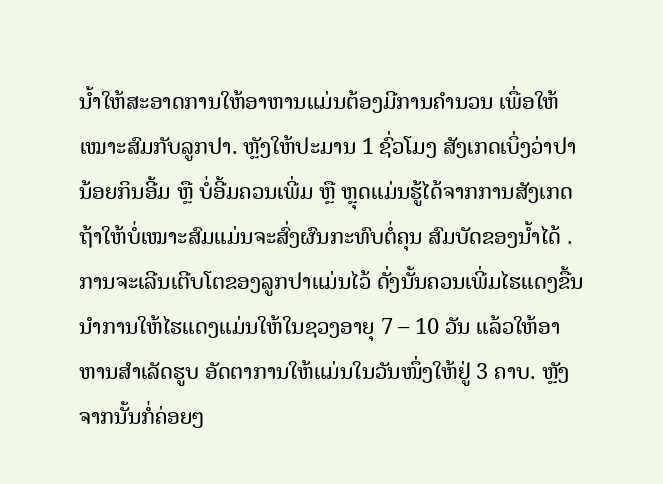ນໍ້າໃຫ້ສະອາດການໃຫ້ອາຫານແມ່ນຕ້ອງມີການຄໍານວນ ເພື່ອໃຫ້ເໝາະສົມກັບລູກປາ. ຫຼັງໃຫ້ປະມານ 1 ຊົ່ວໂມງ ສັງເກດເບິ່ງວ່າປາ ນ້ອຍກິນອີ້ມ ຫຼື ບໍ່ອີ້ມຄວນເພີ່ມ ຫຼື ຫຼຸດແມ່ນຮູ້ໄດ້ຈາກການສັງເກດ ຖ້າໃຫ້ບໍ່ເໝາະສົມແມ່ນຈະສົ່ງຜົນກະທົບຕໍ່ຄຸນ ສົມບັດຂອງນໍ້າໄດ້ . ການຈະເລີນເຕີບໂຕຂອງລູກປາແມ່ນໄວ້ ດັ່ງນັ້ນຄວນເພີ່ມໄຮແດງຂື້ນນໍາການໃຫ້ໄຮແດງແມ່ນໃຫ້ໃນຊວງອາຍຸ 7 – 10 ວັນ ແລ້ວໃຫ້ອາຫານສໍາເລັດຮູບ ອັດຕາການໃຫ້ແມ່ນໃນວັນໜຶ່ງໃຫ້ຢູ່ 3 ຄາບ. ຫຼັງຈາກນັ້ນກໍ່ຄ່ອຍໆ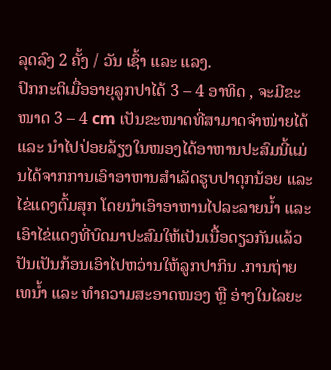ລຸດລົງ 2 ຄັ້ງ / ວັນ ເຊົ້າ ແລະ ແລງ.
ປົກກະຕິເມື່ອອາຍຸລູກປາໄດ້ 3 – 4 ອາທິດ , ຈະມີຂະໜາດ 3 – 4 cm ເປັນຂະໜາດທີ່ສາມາດຈໍາໜ່າຍໄດ້ ແລະ ນໍາໄປປ່ອຍລ້ຽງໃນໜອງໄດ້ອາຫານປະສົມນີ້ແມ່ນໄດ້ຈາກການເອົາອາຫານສໍາເລັດຮູບປາດຸກນ້ອຍ ແລະ ໄຂ່ແດງຕົ້ມສຸກ ໂດຍນໍາເອົາອາຫານໄປລະລາຍນໍ້າ ແລະ ເອົາໄຂ່ແດງທີ່ບົດມາປະສົມໃຫ້ເປັນເນື້ອດຽວກັນແລ້ວປັນເປັນກ້ອນເອົາໄປຫວ່ານໃຫ້ລູກປາກິນ .ການຖ່າຍເທນໍ້າ ແລະ ທໍາຄວາມສະອາດໜອງ ຫຼື ອ່າງໃນໄລຍະ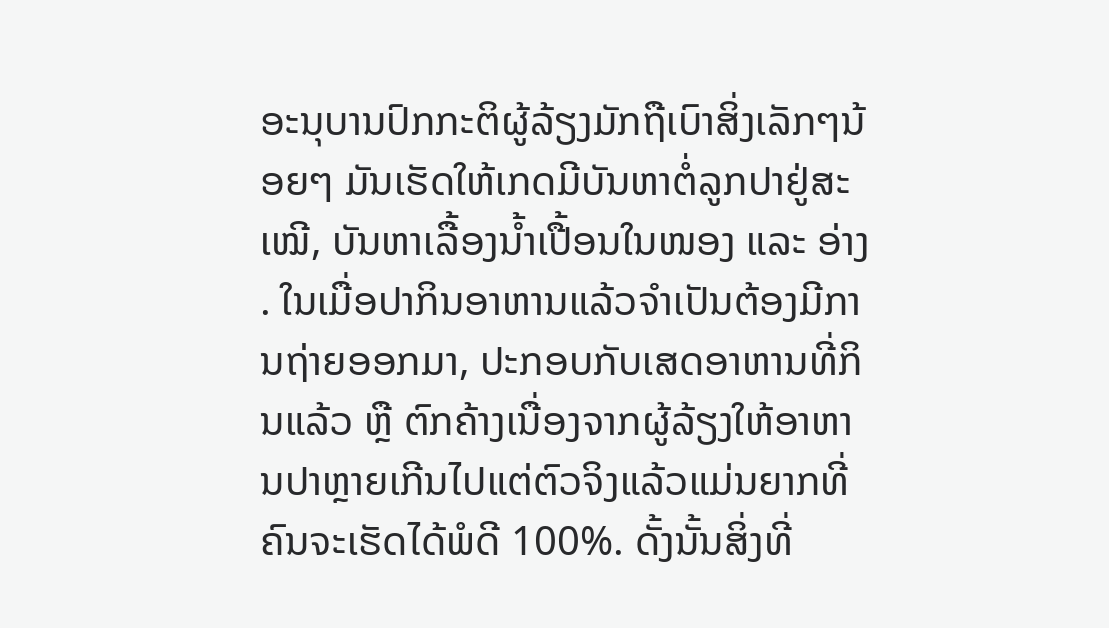ອະນຸບານປົກກະຕິຜູ້ລ້ຽງມັກຖືເບົາສິ່ງເລັກໆນ້ອຍໆ ມັນເຮັດໃຫ້ເກດມີບັນຫາຕໍ່ລູກປາຢູ່ສະເໝີ, ບັນຫາເລື້ອງນໍ້າເປື້ອນໃນໜອງ ແລະ ອ່າງ . ໃນເມື່ອປາກິນອາຫານແລ້ວຈໍາເປັນຕ້ອງມີການຖ່າຍອອກມາ, ປະກອບກັບເສດອາຫານທີ່ກິນແລ້ວ ຫຼື ຕົກຄ້າງເນື່ອງຈາກຜູ້ລ້ຽງໃຫ້ອາຫານປາຫຼາຍເກີນໄປແຕ່ຕົວຈິງແລ້ວແມ່ນຍາກທີ່ຄົນຈະເຮັດໄດ້ພໍດີ 100%. ດັ້ງນັ້ນສິ່ງທີ່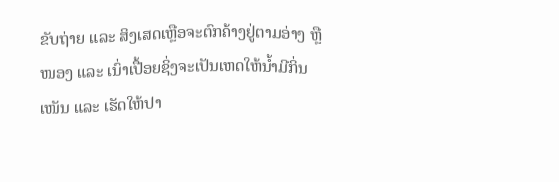ຂັບຖ່າຍ ແລະ ສິງເສດເຫຼືອຈະຕົກຄ້າງຢູ່ຕາມອ່າງ ຫຼື ໜອງ ແລະ ເນົ່າເປື້ອຍຊິ່ງຈະເປັນເຫດໃຫ້ນໍ້າມີກິ່ນເໜັນ ແລະ ເຮັດໃຫ້ປາ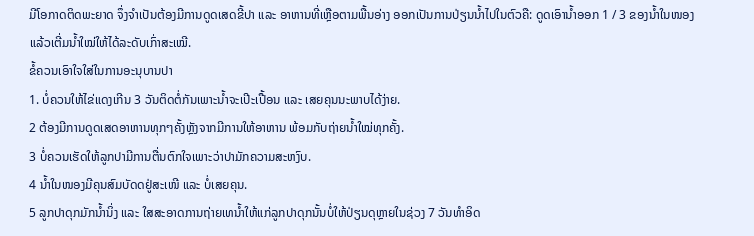ມີໂອກາດຕິດພະຍາດ ຈຶ່ງຈໍາເປັນຕ້ອງມີການດູດເສດຂີ້ປາ ແລະ ອາຫານທີ່ເຫຼືອຕາມພື້ນອ່າງ ອອກເປັນການປ່ຽນນໍ້າໄປໃນຕົວຄື: ດູດເອົານໍ້າອອກ 1 / 3 ຂອງນໍ້າໃນໜອງແລ້ວເຕີ່ມນໍ້າໃໝ່ໃຫ້ໄດ້ລະດັບເກົ່າສະເໝີ.
ຂໍ້ຄວນເອົາໃຈໃສ່ໃນການອະນຸບານປາ
1. ບໍ່ຄວນໃຫ້ໄຂ່ແດງເກີນ 3 ວັນຕິດຕໍ່ກັນເພາະນໍ້າຈະເປີະເປື້ອນ ແລະ ເສຍຄຸນນະພາບໄດ້ງ່າຍ.
2 ຕ້ອງມີການດູດເສດອາຫານທຸກໆຄັ້ງຫຼັງຈາກມີການໃຫ້ອາຫານ ພ້ອມກັບຖ່າຍນໍ້າໃໝ່ທຸກຄັ້ງ.
3 ບ່ໍຄວນເຮັດໃຫ້ລູກປາມີການຕື່ນຕົກໃຈເພາະວ່າປາມັກຄວາມສະຫງົບ.
4 ນໍ້າໃນໜອງມີຄຸນສົມບັດດຢູ່ສະເໜີ ແລະ ບໍ່ເສຍຄຸນ.
5 ລູກປາດຸກມັກນໍ້ານິ່ງ ແລະ ໃສສະອາດການຖ່າຍເທນໍ້າໃຫ້ແກ່ລູກປາດຸກນັ້ນບໍ່ໃຫ້ປ່ຽນດຸຫຼາຍໃນຊ່ວງ 7 ວັນທໍາອິດ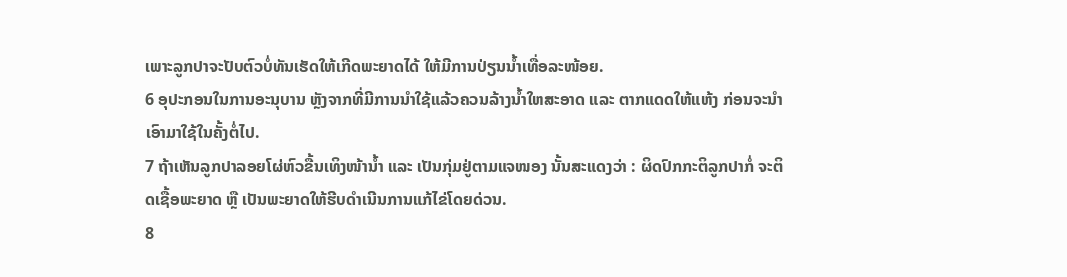ເພາະລູກປາຈະປັບຕົວບໍ່ທັນເຮັດໃຫ້ເກີດພະຍາດໄດ້ ໃຫ້ມີການປ່ຽນນໍ້າເທື່ອລະໜ້ອຍ.
6 ອຸປະກອນໃນການອະນຸບານ ຫຼັງຈາກທີ່ມີການນໍາໃຊ້ແລ້ວຄວນລ້າງນໍ້າໃຫສະອາດ ແລະ ຕາກແດດໃຫ້ແຫ້ງ ກ່ອນຈະນໍາເອົາມາໃຊ້ໃນຄັ້ງຕໍ່ໄປ.
7 ຖ້າເຫັນລູກປາລອຍໂຜ່ຫົວຂື້ນເທິງໜ້ານໍ້າ ແລະ ເປັນກຸ່ມຢູ່ຕາມແຈໜອງ ນັ້ນສະແດງວ່າ : ຜິດປົກກະຕິລູກປາກ່ໍ ຈະຕິດເຊື້ອພະຍາດ ຫຼື ເປັນພະຍາດໃຫ້ຮີບດໍາເນີນການແກ້ໄຂ່ໂດຍດ່ວນ.
8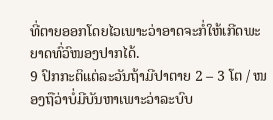ທີ່ຕາຍອອກໂດຍໄວເພາະວ່າອາດຈະກໍ່ໃຫ້ເກີດພະຍາດທົ່ວົໜອງປາກໄດ້.
9 ປົກກະຕິແຕ່ລະວັນຖ້າມີປາຕາຍ 2 – 3 ໂຕ / ໜອງຖືວ່າບໍ່ມີບັນຫາເພາະວ່າລະບົບ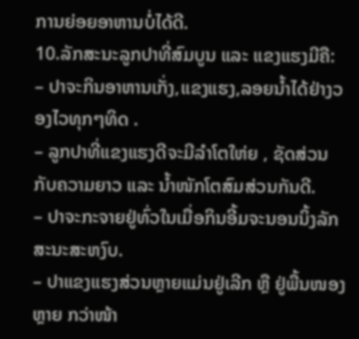ການຍ່ອຍອາຫານບໍ່ໄດ້ດີ.
10.ລັກສະນະລູກປາທີ່ສົມບູນ ແລະ ແຂງແຮງມີຄື:
– ປາຈະກິນອາຫານເກັ່ງ,ແຂງແຮງ,ລອຍນໍ້າໄດ້ຢ່າງວອງໄວທຸກໆທິດ .
– ລູກປາທີ່ແຂງແຮງດີຈະມີລໍາໂຕໃຫ່ຍ , ຊັດສ່ວນກັບຄວາມຍາວ ແລະ ນໍ້າໜັກໂຕສົມສ່ວນກັນດີ.
– ປາຈະກະຈາຍຢູ່ທົ່ວໃນເມື່ອກິນອີ້ມຈະນອນນິ້ງລັກສະນະສະຫງົບ.
– ປາແຂງແຮງສ່ວນຫຼາຍແມ່ນຢູ່ເລີກ ຫຼື ຢູ່ພື້ນໜອງຫຼາຍ ກວ່າໜ້າ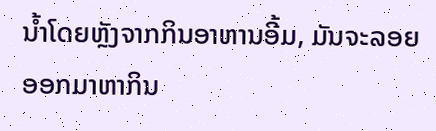ນໍ້າໂດຍຫຼັງຈາກກິນອາຫານອີ້ມ, ມັນຈະລອຍອອກມາຫາກິນ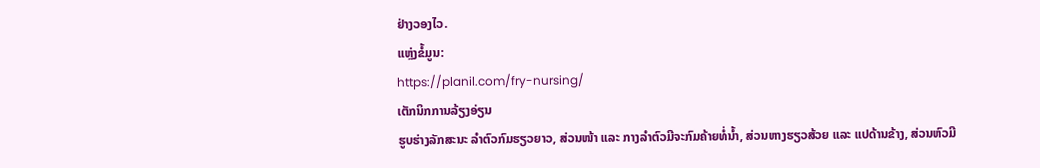ຢ່າງວອງໄວ.
ແຫຼ່ງຂໍ້ມູນ:
https://planil.com/fry-nursing/
ເຕັກນິກການລ້ຽງອ່ຽນ
ຮູບຮ່າງລັກສະນະ ລໍາຕົວກົມຮຽວຍາວ, ສ່ວນໜ້າ ແລະ ກາງລຳຕົວມີຈະກົມຄ້າຍທໍ່ນ້ຳ, ສ່ວນຫາງຮຽວສ້ວຍ ແລະ ແປດ້ານຂ້າງ, ສ່ວນຫົວມີ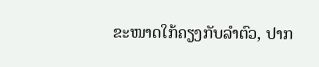ຂະໜາດໃກ້ຄຽງກັບລຳຕົວ, ປາກ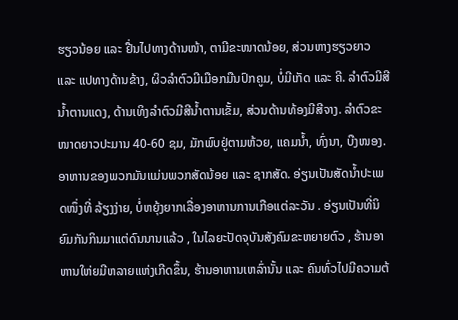ຮຽວນ້ອຍ ແລະ ຢື່ນໄປທາງດ້ານໜ້າ, ຕາມີຂະໜາດນ້ອຍ, ສ່ວນຫາງຮຽວຍາວ ແລະ ແປທາງດ້ານຂ້າງ, ຜິວລຳຕົວມີເມືອກມືນປົກຄູມ, ບໍ່ມີເກັດ ແລະ ຄີ. ລຳຕົວມີສີນ້ຳຕານແດງ, ດ້ານເທິງລຳຕົວມີສີນ້ຳຕານເຂັ້ມ, ສ່ວນດ້ານທ້ອງມີສີຈາງ. ລຳຕົວຂະໜາດຍາວປະມານ 40-60 ຊມ, ມັກພົບຢູ່ຕາມຫ້ວຍ, ແຄມນ້ຳ, ທົ່ງນາ, ບືງໜອງ. ອາຫານຂອງພວກມັນແມ່ນພວກສັດນ້ອຍ ແລະ ຊາກສັດ. ອ່ຽນເປັນສັດນໍ້າປະເພດໜຶ່ງທີ່ ລ້ຽງງ່າຍ, ບໍ່ຫຍຸ້ງຍາກເລື່ອງອາຫານການເກືອແຕ່ລະວັນ . ອ່ຽນເປັນທີ່ນິຍົມກັນກິນມາແຕ່ດົນນານແລ້ວ , ໃນໄລຍະປັດຈຸບັນສັງຄົມຂະຫຍາຍຕົວ , ຮ້ານອາຫານໃຫ່ຍມີຫລາຍແຫ່ງເກີດຂຶ້ນ, ຮ້ານອາຫານເຫລົ່ານັ້ນ ແລະ ຄົນທົ່ວໄປມີຄວາມຕ້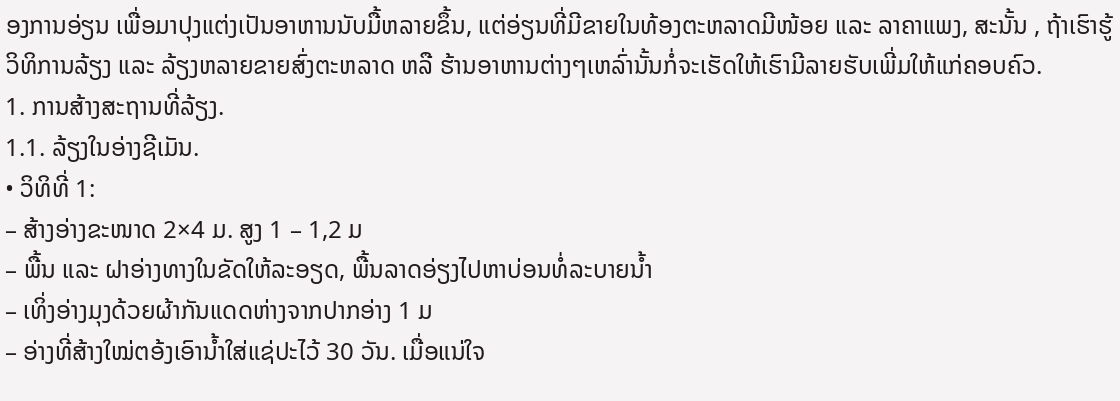ອງການອ່ຽນ ເພື່ອມາປຸງແຕ່ງເປັນອາຫານນັບມື້ຫລາຍຂຶ້ນ, ແຕ່ອ່ຽນທີ່ມີຂາຍໃນທ້ອງຕະຫລາດມີໜ້ອຍ ແລະ ລາຄາແພງ, ສະນັ້ນ , ຖ້າເຮົາຮູ້ວິທິການລ້ຽງ ແລະ ລ້ຽງຫລາຍຂາຍສົ່ງຕະຫລາດ ຫລື ຮ້ານອາຫານຕ່າງໆເຫລົ່ານັ້ນກໍ່ຈະເຮັດໃຫ້ເຮົາມີລາຍຮັບເພີ່ມໃຫ້ແກ່ຄອບຄົວ.
1. ການສ້າງສະຖານທີ່ລ້ຽງ.
1.1. ລ້ຽງໃນອ່າງຊີເມັນ.
• ວິທິທີ່ 1:
– ສ້າງອ່າງຂະໜາດ 2×4 ມ. ສູງ 1 – 1,2 ມ
– ພື້ນ ແລະ ຝາອ່າງທາງໃນຂັດໃຫ້ລະອຽດ, ພື້ນລາດອ່ຽງໄປຫາບ່ອນທໍ່ລະບາຍນໍ້າ
– ເທິ່ງອ່າງມຸງດ້ວຍຜ້າກັນແດດຫ່າງຈາກປາກອ່າງ 1 ມ
– ອ່າງທີ່ສ້າງໃໝ່ຕອ້ງເອົານໍ້າໃສ່ແຊ່ປະໄວ້ 30 ວັນ. ເມື່ອແນ່ໃຈ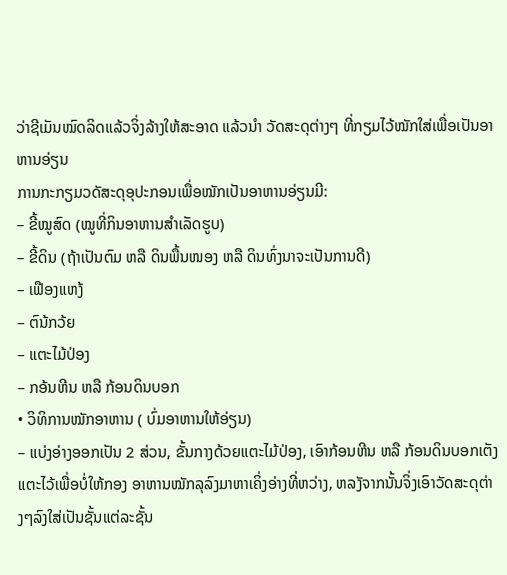ວ່າຊີເມັນໝົດລິດແລ້ວຈິ່ງລ້າງໃຫ້ສະອາດ ແລ້ວນໍາ ວັດສະດຸຕ່າງໆ ທີ່ກຽມໄວ້ໝັກໃສ່ເພື່ອເປັນອາຫານອ່ຽນ
ການກະກຽມວດັສະດຸອຸປະກອນເພື່ອໝັກເປັນອາຫານອ່ຽນມີ:
– ຂີ້ໝູສົດ (ໝູທີ່ກິນອາຫານສໍາເລັດຮູບ)
– ຂີ້ດິນ (ຖ້າເປັນຕົມ ຫລື ດິນພື້ນໜອງ ຫລື ດິນທົ່ງນາຈະເປັນການດີ)
– ເຟືອງແຫງ້
– ຕົນ້ກວ້ຍ
– ແຕະໄມ້ປ່ອງ
– ກອ້ນຫີນ ຫລື ກ້ອນດິນບອກ
• ວິທິການໝັກອາຫານ ( ບົ່ມອາຫານໃຫ້ອ່ຽນ)
– ແບ່ງອ່າງອອກເປັນ 2 ສ່ວນ, ຂັ້ນກາງດ້ວຍແຕະໄມ້ປ່ອງ, ເອົາກ້ອນຫີນ ຫລື ກ້ອນດິນບອກເຕັງແຕະໄວ້ເພື່ອບໍ່ໃຫ້ກອງ ອາຫານໝັກລຸລົງມາຫາເຄິ່ງອ່າງທີ່ຫວ່າງ, ຫລງັຈາກນັ້ນຈິ່ງເອົາວັດສະດຸຕ່າງໆລົງໃສ່ເປັນຊັ້ນແຕ່ລະຊັ້ນ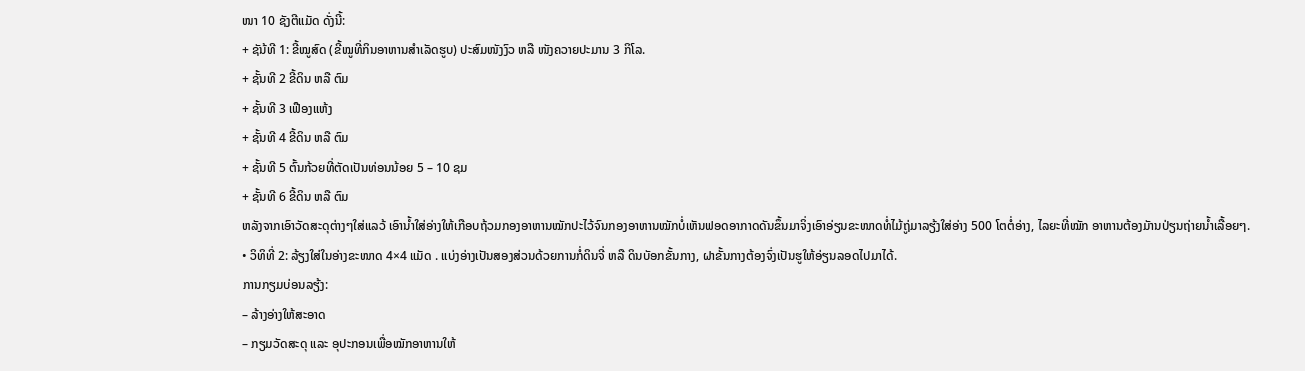ໜາ 10 ຊັງຕີແມັດ ດັ່ງນີ້:
+ ຊັນ້ທີ 1: ຂີ້ໝູສົດ (ຂີ້ໝູທີ່ກິນອາຫານສໍາເລັດຮູບ) ປະສົມໜັງງົວ ຫລື ໜັງຄວາຍປະມານ 3 ກິໂລ.
+ ຊັ້ນທີ 2 ຂີ້ດິນ ຫລື ຕົມ
+ ຊັ້ນທີ 3 ເຟືອງແຫ້ງ
+ ຊັ້ນທີ 4 ຂີ້ດິນ ຫລື ຕົມ
+ ຊັ້ນທີ 5 ຕົ້ນກ້ວຍທີ່ຕັດເປັນທ່ອນນ້ອຍ 5 – 10 ຊມ
+ ຊັ້ນທີ 6 ຂີ້ດິນ ຫລື ຕົມ
ຫລັງຈາກເອົາວັດສະດຸຕ່າງໆໃສ່ແລວ້ ເອົານໍ້າໃສ່ອ່າງໃຫ້ເກືອບຖ້ວມກອງອາຫານໝັກປະໄວ້ຈົນກອງອາຫານໝັກບໍ່ເຫັນຟອດອາກາດດັນຂຶ້ນມາຈິ່ງເອົາອ່ຽນຂະໜາດທໍ່ໄມ້ຖູ່ມາລຽ້ງໃສ່ອ່າງ 500 ໂຕຕໍ່ອ່າງ, ໄລຍະທີ່ໝັກ ອາຫານຕ້ອງມັານປ່ຽນຖ່າຍນໍ້າເລື້ອຍໆ.
• ວິທິທີ່ 2: ລ້ຽງໃສ່ໃນອ່າງຂະໜາດ 4×4 ແມັດ . ແບ່ງອ່າງເປັນສອງສ່ວນດ້ວຍການກໍ່ດິນຈີ່ ຫລື ດິນບັອກຂັ້ນກາງ, ຝາຂັ້ນກາງຕ້ອງຈົ່ງເປັນຮູໃຫ້ອ່ຽນລອດໄປມາໄດ້.
ການກຽມບ່ອນລຽ້ງ:
– ລ້າງອ່າງໃຫ້ສະອາດ
– ກຽມວັດສະດຸ ແລະ ອຸປະກອນເພື່ອໝັກອາຫານໃຫ້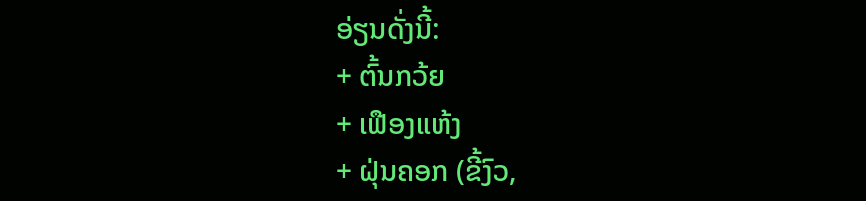ອ່ຽນດັ່ງນີ້:
+ ຕົ້ນກວ້ຍ
+ ເຟືອງແຫ້ງ
+ ຝຸ່ນຄອກ (ຂີ້ງົວ,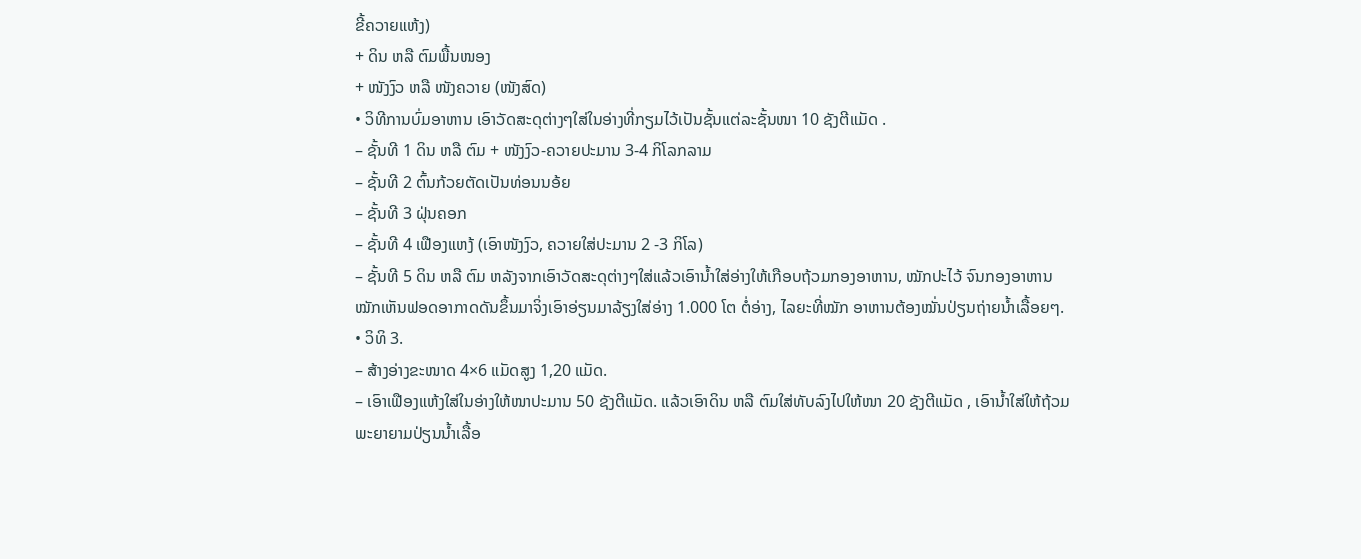ຂີ້ຄວາຍແຫ້ງ)
+ ດິນ ຫລື ຕົມພື້ນໜອງ
+ ໜັງງົວ ຫລື ໜັງຄວາຍ (ໜັງສົດ)
• ວິທີການບົ່ມອາຫານ ເອົາວັດສະດຸຕ່າງໆໃສ່ໃນອ່າງທີ່ກຽມໄວ້ເປັນຊັ້ນແຕ່ລະຊັ້ນໜາ 10 ຊັງຕີແມັດ .
– ຊັ້ນທີ 1 ດິນ ຫລື ຕົມ + ໜັງງົວ-ຄວາຍປະມານ 3-4 ກິໂລກລາມ
– ຊັ້ນທີ 2 ຕົ້ນກ້ວຍຕັດເປັນທ່ອນນອ້ຍ
– ຊັ້ນທີ 3 ຝຸ່ນຄອກ
– ຊັ້ນທີ 4 ເຟືອງແຫງ້ (ເອົາໜັງງົວ, ຄວາຍໃສ່ປະມານ 2 -3 ກິໂລ)
– ຊັ້ນທີ 5 ດິນ ຫລື ຕົມ ຫລັງຈາກເອົາວັດສະດຸຕ່າງໆໃສ່ແລ້ວເອົານໍ້າໃສ່ອ່າງໃຫ້ເກືອບຖ້ວມກອງອາຫານ, ໝັກປະໄວ້ ຈົນກອງອາຫານໝັກເຫັນຟອດອາກາດດັນຂຶ້ນມາຈິ່ງເອົາອ່ຽນມາລ້ຽງໃສ່ອ່າງ 1.000 ໂຕ ຕໍ່ອ່າງ, ໄລຍະທີ່ໝັກ ອາຫານຕ້ອງໝັ່ນປ່ຽນຖ່າຍນໍ້າເລື້ອຍໆ.
• ວິທິ 3.
– ສ້າງອ່າງຂະໜາດ 4×6 ແມັດສູງ 1,20 ແມັດ.
– ເອົາເຟືອງແຫ້ງໃສ່ໃນອ່າງໃຫ້ໜາປະມານ 50 ຊັງຕີແມັດ. ແລ້ວເອົາດິນ ຫລື ຕົມໃສ່ທັບລົງໄປໃຫ້ໜາ 20 ຊັງຕີແມັດ , ເອົານໍ້າໃສ່ໃຫ້ຖ້ວມພະຍາຍາມປ່ຽນນໍ້າເລື້ອ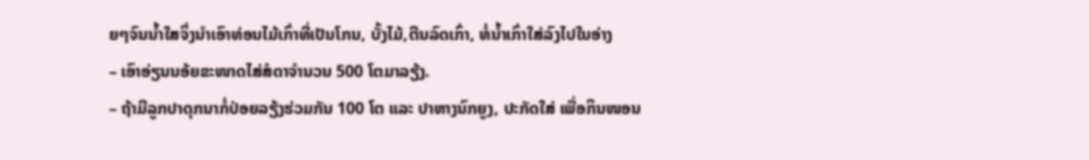ຍໆຈົນນໍ້າໃສຈິ່ງນໍາເອົາທ່ອນໄມ້ເກົ່າທີ່ເປັນໂກນ, ບັ້ງໄມ້,ຕີນລົດເກົ່າ, ທໍ່ນໍ້າເກົ່າໃສ່ລົງໄປໃນອ່າງ
– ເອົາອ່ຽນນອ້ຍຂະໜາດໄສ່ສໍດາຈໍານວນ 500 ໂຕມາລຽ້ງ.
– ຖ້າມີລູກປາດຸກນາກໍ່ປ່ອຍລຽ້ງຮ່ວມກັນ 100 ໂຕ ແລະ ປາຫາງນົກຍູງ, ປະກັດໃສ່ ເພື່ອກິນໜອນ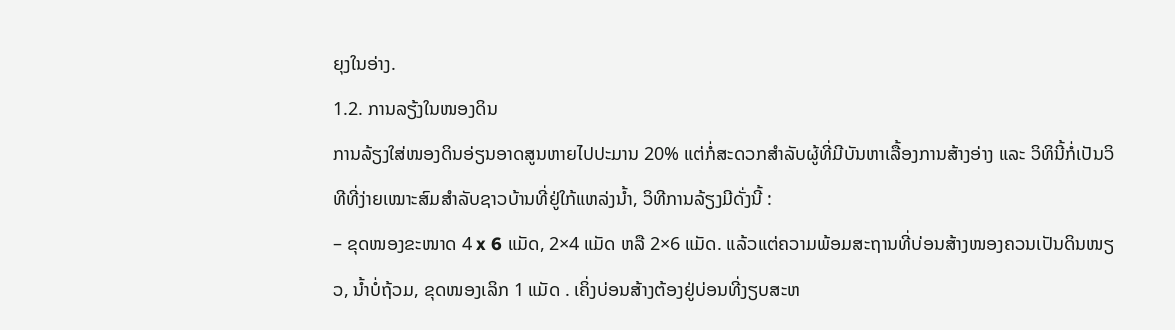ຍຸງໃນອ່າງ.
1.2. ການລຽ້ງໃນໜອງດິນ
ການລ້ຽງໃສ່ໜອງດິນອ່ຽນອາດສູນຫາຍໄປປະມານ 20% ແຕ່ກໍ່ສະດວກສໍາລັບຜູ້ທີ່ມີບັນຫາເລື້ອງການສ້າງອ່າງ ແລະ ວິທິນີ້ກໍ່ເປັນວິທີທີ່ງ່າຍເໝາະສົມສໍາລັບຊາວບ້ານທີ່ຢູ່ໃກ້ແຫລ່ງນໍ້າ, ວິທີການລ້ຽງມີດັ່ງນີ້ :
– ຂຸດໜອງຂະໜາດ 4 x 6 ແມັດ, 2×4 ແມັດ ຫລື 2×6 ແມັດ. ແລ້ວແຕ່ຄວາມພ້ອມສະຖານທີ່ບ່ອນສ້າງໜອງຄວນເປັນດິນໜຽວ, ນໍ້າບໍ່ຖ້ວມ, ຂຸດໜອງເລິກ 1 ແມັດ . ເຄິ່ງບ່ອນສ້າງຕ້ອງຢູ່ບ່ອນທີ່ງຽບສະຫ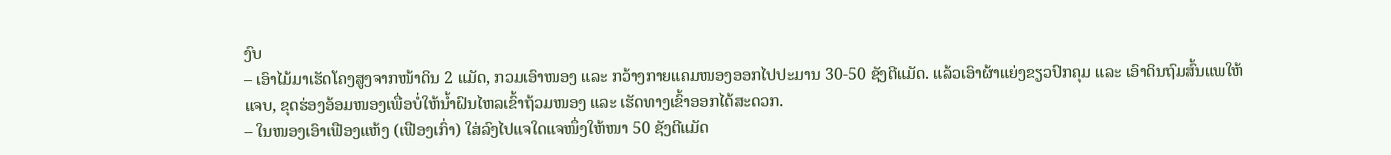ງົບ
– ເອົາໄມ້ມາເຮັດໂຄງສູງຈາກໜ້າດິນ 2 ແມັດ, ກວມເອົາໜອງ ແລະ ກວ້າງກາຍແຄມໜອງອອກໄປປະມານ 30-50 ຊັງຕີແມັດ. ແລ້ວເອົາຜ້າແຍ່ງຂຽວປົກຄຸມ ແລະ ເອົາດິນຖົມສົ້ນແພໃຫ້ແຈບ, ຂຸດຮ່ອງອ້ອມໜອງເພື່ອບໍ່ໃຫ້ນໍ້າຝົນໄຫລເຂົ້າຖ້ວມໜອງ ແລະ ເຮັດທາງເຂົ້າອອກໄດ້ສະດວກ.
– ໃນໜອງເອົາເຟືອງແຫ້ງ (ເຟືອງເກົ່າ) ໃສ່ລົງໄປແຈໃດແຈໜຶ່ງໃຫ້ໜາ 50 ຊັງຕີແມັດ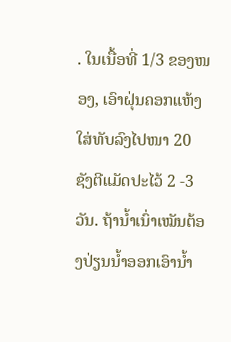. ໃນເນື້ອທີ່ 1/3 ຂອງໜອງ, ເອົາຝຸ່ນຄອກແຫ້ງໃສ່ທັບລົງໄປໜາ 20 ຊັງຕີແມັດປະໄວ້ 2 -3 ວັນ. ຖ້ານໍ້າເນົ່າເໝັນຕ້ອງປ່ຽນນໍ້າອອກເອົານໍ້າ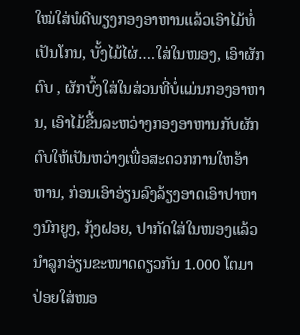ໃໝ່ໃສ່ພໍດີພຽງກອງອາຫານແລ້ວເອົາໄມ້ທໍ່ເປັນໂກນ, ບັ້ງໄມ້ໄຜ່….ໃສ່ໃນໜອງ, ເອົາຜັກຕົບ , ຜັກບົ້ງໃສ່ໃນສ່ວນທີ່ບໍ່ແມ່ນກອງອາຫານ, ເອົາໄມ້ຂື້ນລະຫວ່າງກອງອາຫານກັບຜັກຕົບໃຫ້ເປັນຫວ່າງເພື່ອສະດວກການໃຫອ້າຫານ, ກ່ອນເອົາອ່ຽນລົງລ້ຽງອາດເອົາປາຫາງນົກຍູງ, ກຸ້ງຝອຍ, ປາກັດໃສ່ໃນໜອງແລ້ວນໍາລູກອ່ຽນຂະໜາດດຽວກັນ 1.000 ໂຕມາປ່ອຍໃສ່ໜອ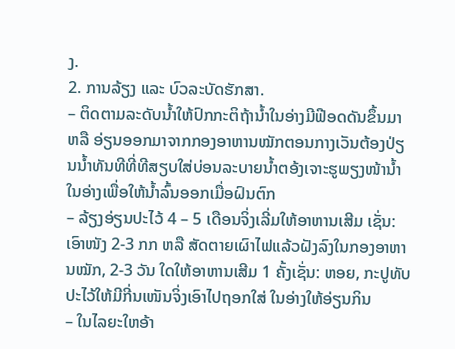ງ.
2. ການລ້ຽງ ແລະ ບົວລະບັດຮັກສາ.
– ຕິດຕາມລະດັບນໍ້າໃຫ້ປົກກະຕິຖ້ານໍ້າໃນອ່າງມີຟີອດດັນຂຶ້ນມາ ຫລື ອ່ຽນອອກມາຈາກກອງອາຫານໝັກຕອນກາງເວັນຕ້ອງປ່ຽນນໍ້າທັນທີທີ່ທີສຽບໃສ່ບ່ອນລະບາຍນໍ້າຕອ້ງເຈາະຮູພຽງໜ້ານໍ້າໃນອ່າງເພື່ອໃຫ້ນໍ້າລົ້ນອອກເມື່ອຝົນຕົກ
– ລ້ຽງອ່ຽນປະໄວ້ 4 – 5 ເດືອນຈິ່ງເລີ່ມໃຫ້ອາຫານເສີມ ເຊັ່ນ: ເອົາໜັງ 2-3 ກກ ຫລື ສັດຕາຍເຜົາໄຟແລ້ວຝັງລົງໃນກອງອາຫານໝັກ, 2-3 ວັນ ໃດໃຫ້ອາຫານເສີມ 1 ຄັ້ງເຊັ່ນ: ຫອຍ, ກະປູທັບປະໄວ້ໃຫ້ມີກີ່ນເໜັນຈິ່ງເອົາໄປຖອກໃສ່ ໃນອ່າງໃຫ້ອ່ຽນກິນ
– ໃນໄລຍະໃຫອ້າ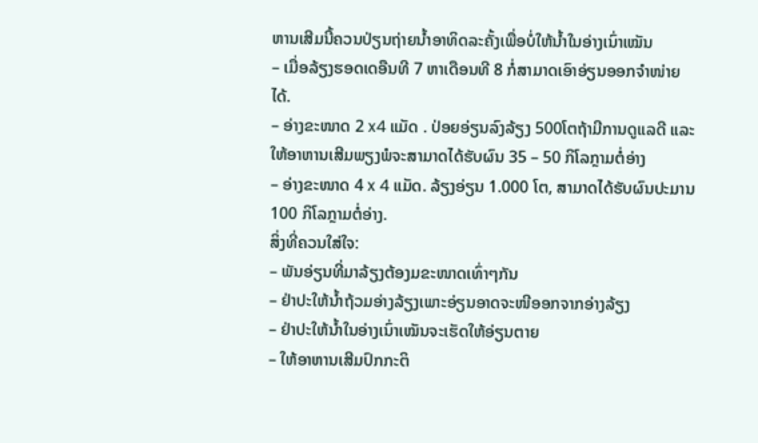ຫານເສີມນີ້ຄວນປ່ຽນຖ່າຍນໍ້າອາທິດລະຄັ້ງເພື່ອບໍ່ໃຫ້ນໍ້າໃນອ່າງເນົ່າເໝັນ
– ເມື່ອລ້ຽງຮອດເດອືນທີ 7 ຫາເດືອນທີ 8 ກໍ່ສາມາດເອົາອ່ຽນອອກຈໍາໜ່າຍໄດ້.
– ອ່າງຂະໜາດ 2 x4 ແມັດ . ປ່ອຍອ່ຽນລົງລ້ຽງ 500ໂຕຖ້າມີການດູແລດີ ແລະ ໃຫ້ອາຫານເສີມພຽງພໍຈະສາມາດໄດ້ຮັບຜົນ 35 – 50 ກິໂລກຼາມຕໍ່ອ່າງ
– ອ່າງຂະໜາດ 4 x 4 ແມັດ. ລ້ຽງອ່ຽນ 1.000 ໂຕ, ສາມາດໄດ້ຮັບຜົນປະມານ 100 ກິໂລກຼາມຕໍ່ອ່າງ.
ສິ່ງທີ່ຄວນໃສ່ໃຈ:
– ພັນອ່ຽນທີ່ມາລ້ຽງຕ້ອງມຂະໜາດເທົ່າໆກັນ
– ຢ່າປະໃຫ້ນໍ້າຖ້ວມອ່າງລ້ຽງເພາະອ່ຽນອາດຈະໜີອອກຈາກອ່າງລ້ຽງ
– ຢ່າປະໃຫ້ນໍ້າໃນອ່າງເນົ່າເໝັນຈະເຮັດໃຫ້ອ່ຽນຕາຍ
– ໃຫ້ອາຫານເສີມປົກກະຕິ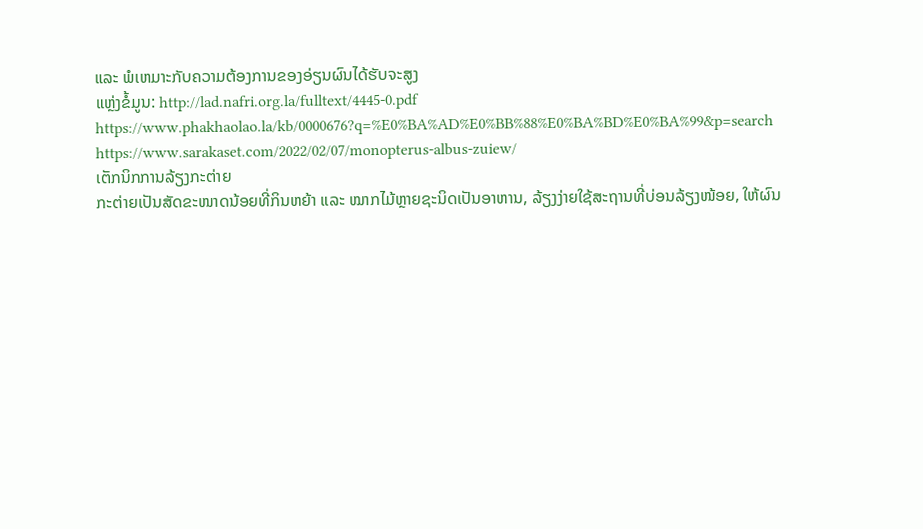ແລະ ພໍເຫມາະກັບຄວາມຕ້ອງການຂອງອ່ຽນຜົນໄດ້ຮັບຈະສູງ
ແຫຼ່ງຂໍ້ມູນ: http://lad.nafri.org.la/fulltext/4445-0.pdf
https://www.phakhaolao.la/kb/0000676?q=%E0%BA%AD%E0%BB%88%E0%BA%BD%E0%BA%99&p=search
https://www.sarakaset.com/2022/02/07/monopterus-albus-zuiew/
ເຕັກນິກການລ້ຽງກະຕ່າຍ
ກະຕ່າຍເປັນສັດຂະໜາດນ້ອຍທີ່ກິນຫຍ້າ ແລະ ໝາກໄມ້ຫຼາຍຊະນິດເປັນອາຫານ, ລ້ຽງງ່າຍໃຊ້ສະຖານທີ່ບ່ອນລ້ຽງໜ້ອຍ, ໃຫ້ຜົນ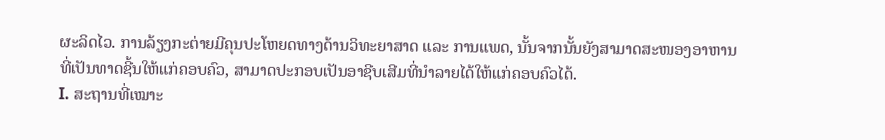ຜະລິດໄວ. ການລ້ຽງກະຕ່າຍມີຄຸນປະໂຫຍດທາງດ້ານວິທະຍາສາດ ແລະ ການແພດ, ນັ້ນຈາກນັ້ນຍັງສາມາດສະໜອງອາຫານທີ່ເປັນທາດຊີ້ນໃຫ້ແກ່ຄອບຄົວ, ສາມາດປະກອບເປັນອາຊີບເສີມທີ່ນຳລາຍໄດ້ໃຫ້ແກ່ຄອບຄົວໄດ້.
I. ສະຖານທີ່ເໝາະ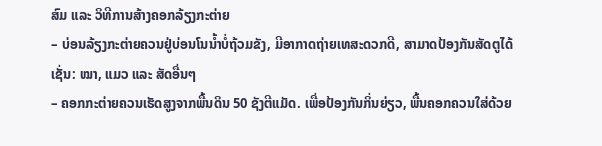ສົມ ແລະ ວິທີການສ້າງຄອກລ້ຽງກະຕ່າຍ
– ບ່ອນລ້ຽງກະຕ່າຍຄວນຢູ່ບ່ອນໂນນໍ້າບໍ່ຖ້ວມຂັງ, ມີອາກາດຖ່າຍເທສະດວກດີ, ສາມາດປ້ອງກັນສັດຕູໄດ້ເຊັ່ນ: ໝາ, ແມວ ແລະ ສັດອື່ນໆ
– ຄອກກະຕ່າຍຄວນເຮັດສູງຈາກພື້ນດິນ 50 ຊັງຕີແມັດ. ເພື່ອປ້ອງກັນກິ່ນຍ່ຽວ, ພື້ນຄອກຄວນໃສ່ດ້ວຍ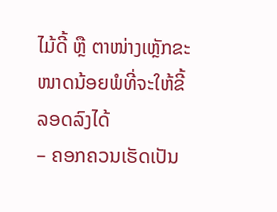ໄມ້ດີ້ ຫຼື ຕາໜ່າງເຫຼັກຂະໜາດນ້ອຍພໍທີ່ຈະໃຫ້ຂີ້ລອດລົງໄດ້
– ຄອກຄວນເຮັດເປັນ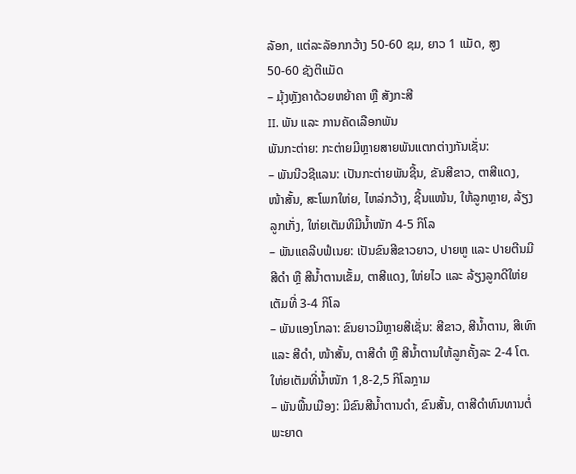ລັອກ, ແຕ່ລະລັອກກວ້າງ 50-60 ຊມ, ຍາວ 1 ແມັດ, ສູງ 50-60 ຊັງຕີແມັດ
– ມຸ້ງຫຼັງຄາດ້ວຍຫຍ້າຄາ ຫຼື ສັງກະສີ
II. ພັນ ແລະ ການຄັດເລືອກພັນ
ພັນກະຕ່າຍ: ກະຕ່າຍມີຫຼາຍສາຍພັນແຕກຕ່າງກັນເຊັ່ນ:
– ພັນນີວຊີແລນ: ເປັນກະຕ່າຍພັນຊີ້ນ, ຂັນສີຂາວ, ຕາສີແດງ, ໜ້າສັ້ນ, ສະໂພກໃຫ່ຍ, ໄຫລ່ກວ້າງ, ຊີ້ນແໜ້ນ, ໃຫ້ລູກຫຼາຍ, ລ້ຽງລູກເກັ່ງ, ໃຫ່ຍເຕັມທີມີນໍ້າໜັກ 4-5 ກິໂລ
– ພັນແຄລີບຟໍເນຍ: ເປັນຂົນສີຂາວຍາວ, ປາຍຫູ ແລະ ປາຍຕີນມີສີດຳ ຫຼື ສີນໍ້າຕານເຂັ້ມ, ຕາສີແດງ, ໃຫ່ຍໄວ ແລະ ລ້ຽງລູກດີໃຫ່ຍເຕັມທີ່ 3-4 ກິໂລ
– ພັນແອງໂກລາ: ຂົນຍາວມີຫຼາຍສີເຊັ່ນ: ສີຂາວ, ສີນໍ້າຕານ, ສີເທົາ ແລະ ສີດຳ, ໜ້າສັ້ນ, ຕາສີດຳ ຫຼື ສີນໍ້າຕານໃຫ້ລູກຄັ້ງລະ 2-4 ໂຕ. ໃຫ່ຍເຕັມທີ່ນໍ້າໜັກ 1,8-2,5 ກິໂລກຼາມ
– ພັນພື້ນເມືອງ: ມີຂົນສີນໍ້າຕານດຳ, ຂົນສັ້ນ, ຕາສີດຳທົນທານຕໍ່ພະຍາດ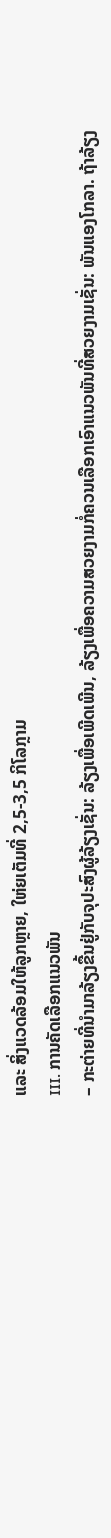ແລະ ສິ່ງແວດລ້ອມໃຫ້ລູກຫຼາຍ, ໃຫ່ຍເຕັມທີ່ 2,5-3,5 ກິໂລກຼາມ
III. ການຄັດເລືອກແນວພັນ
– ກະຕ່າຍທີ່ນຳມາລ້ຽງຂື້ນຢູ່ກັບຈຸປະສົງຜູ້ລ້ຽງເຊັ່ນ: ລ້ຽງເພື່ອເພີດເພີນ, ລ້ຽງເພື່ອຄວາມສວຍງາມກໍ່ຄວນເລືອກເອົາແນວພັນທີ່ສວຍງາມເຊັ່ນ: ພັນແອງໂກລາ. ຖ້າລ້ຽງ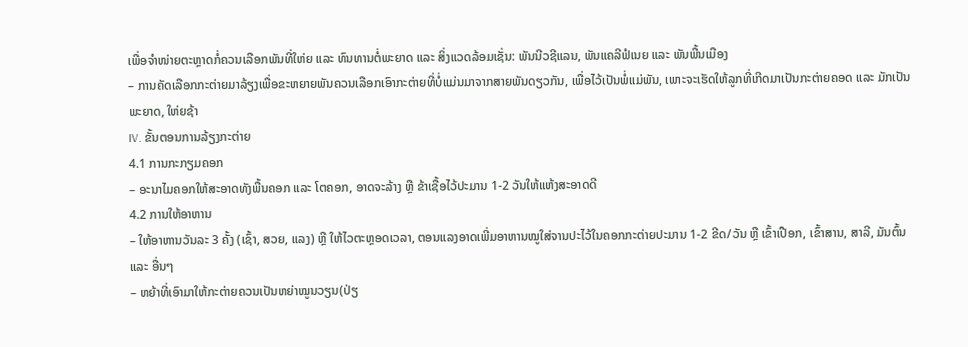ເພື່ອຈຳໜ່າຍຕະຫຼາດກໍ່ຄວນເລືອກພັນທີ່ໃຫ່ຍ ແລະ ທົນທານຕໍ່ພະຍາດ ແລະ ສິ່ງແວດລ້ອມເຊັ່ນ: ພັນນີວຊີແລນ, ພັນແຄລີຟໍເນຍ ແລະ ພັນພື້ນເມືອງ
– ການຄັດເລືອກກະຕ່າຍມາລ້ຽງເພື່ອຂະຫຍາຍພັນຄວນເລືອກເອົາກະຕ່າຍທີ່ບໍ່ແມ່ນມາຈາກສາຍພັນດຽວກັນ, ເພື່ອໄວ້ເປັນພໍ່ແມ່ພັນ, ເພາະຈະເຮັດໃຫ້ລູກທີ່ເກີດມາເປັນກະຕ່າຍຄອດ ແລະ ມັກເປັນພະຍາດ, ໃຫ່ຍຊ້າ
IV. ຂັ້ນຕອນການລ້ຽງກະຕ່າຍ
4.1 ການກະກຽມຄອກ
– ອະນາໄມຄອກໃຫ້ສະອາດທັງພື້ນຄອກ ແລະ ໂຕຄອກ, ອາດຈະລ້າງ ຫຼື ຂ້າເຊື້ອໄວ້ປະມານ 1-2 ວັນໃຫ້ແຫ້ງສະອາດດີ
4.2 ການໃຫ້ອາຫານ
– ໃຫ້ອາຫານວັນລະ 3 ຄັ້ງ (ເຊົ້າ, ສວຍ, ແລງ) ຫຼື ໃຫ້ໄວຕະຫຼອດເວລາ, ຕອນແລງອາດເພີ່ມອາຫານໝູໃສ່ຈານປະໄວ້ໃນຄອກກະຕ່າຍປະມານ 1-2 ຂີດ/ວັນ ຫຼື ເຂົ້າເປືອກ, ເຂົ້າສານ, ສາລີ, ມັນຕົ້ນ ແລະ ອື່ນໆ
– ຫຍ້າທີ່ເອົາມາໃຫ້ກະຕ່າຍຄວນເປັນຫຍ່າໝູນວຽນ(ປ່ຽ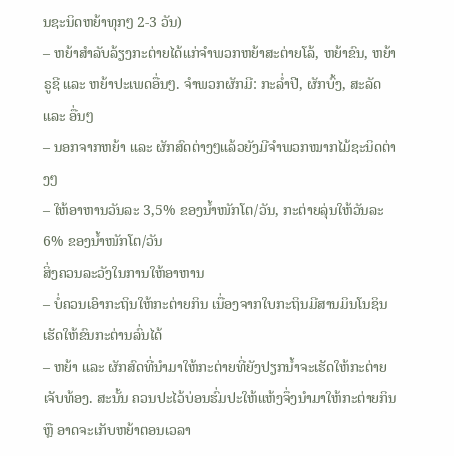ນຊະນິດຫຍ້າທຸກໆ 2-3 ວັນ)
– ຫຍ້າສຳລັບລ້ຽງກະຕ່າຍໄດ້ແກ່ຈຳພວກຫຍ້າສະຕ່າຍໂລ້, ຫຍ້າຂົນ, ຫຍ້າຣູຊີ ແລະ ຫຍ້າປະເພດອື່ນໆ. ຈຳພວກຜັກມີ: ກະລໍ່າປີ, ຜັກບົ້ງ, ສະລັດ ແລະ ອື່ນໆ
– ນອກຈາກຫຍ້າ ແລະ ຜັກສົດຕ່າງໆແລ້ວຍັງມີຈຳພວກໝາກໄມ້ຊະນິດຕ່າງໆ
– ໃຫ້ອາຫານວັນລະ 3,5% ຂອງນໍ້າໜັກໂຕ/ວັນ, ກະຕ່າຍລຸ່ນໃຫ້ວັນລະ 6% ຂອງນໍ້າໜັກໂຕ/ວັນ
ສິ່ງຄວນລະວັງໃນການໃຫ້ອາຫານ
– ບໍ່ຄວນເອົາກະຖິນໃຫ້ກະຕ່າຍກິນ ເນື່ອງຈາກໃບກະຖິນມີສານມິນໂນຊິນເຮັດໃຫ້ຂົນກະຕ່ານລົ່ນໄດ້
– ຫຍ້າ ແລະ ຜັກສົດທີ່ນຳມາໃຫ້ກະຕ່າຍທີ່ຍັງປຽກນໍ້າຈະເຮັດໃຫ້ກະຕ່າຍເຈັບທ້ອງ. ສະນັ້ນ ຄວນປະໄວ້ບ່ອນຮົ່ມປະໃຫ້ແຫ້ງຈຶ່ງນຳມາໃຫ້ກະຕ່າຍກິນ ຫຼື ອາດຈະເກັບຫຍ້າຕອນເວລາ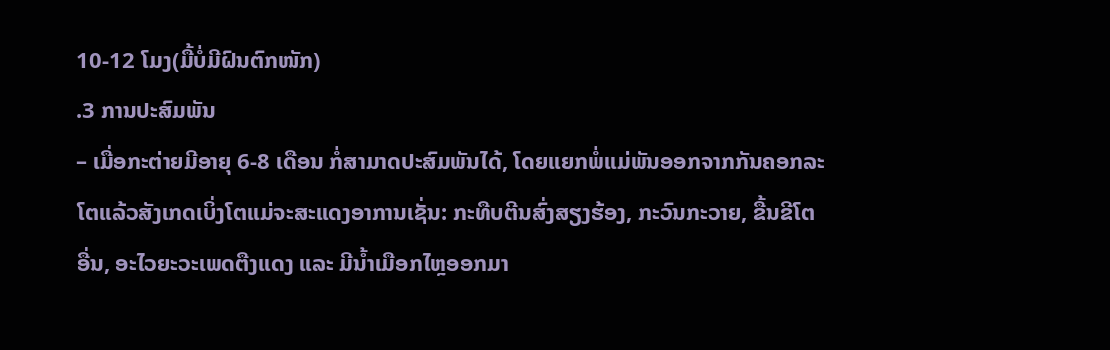10-12 ໂມງ(ມື້ບໍ່ມີຝົນຕົກໜັກ)
.3 ການປະສົມພັນ
– ເມື່ອກະຕ່າຍມີອາຍຸ 6-8 ເດືອນ ກໍ່ສາມາດປະສົມພັນໄດ້, ໂດຍແຍກພໍ່ແມ່ພັນອອກຈາກກັນຄອກລະໂຕແລ້ວສັງເກດເບິ່ງໂຕແມ່ຈະສະແດງອາການເຊັ່ນ: ກະທືບຕີນສົ່ງສຽງຮ້ອງ, ກະວົນກະວາຍ, ຂື້ນຂີໂຕອື່ນ, ອະໄວຍະວະເພດຕືງແດງ ແລະ ມີນໍ້າເມືອກໄຫຼອອກມາ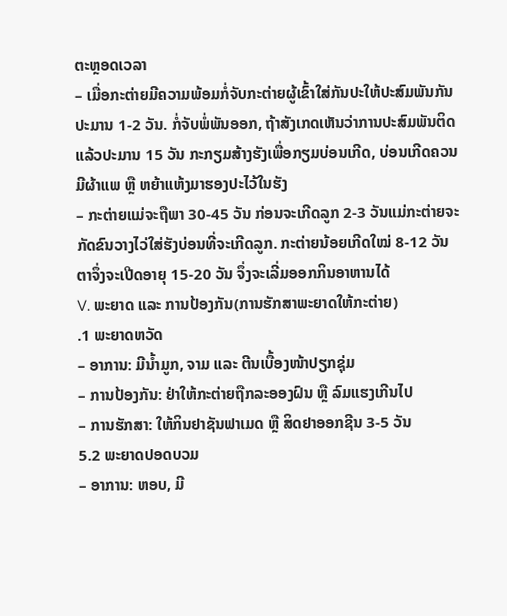ຕະຫຼອດເວລາ
– ເມື່ອກະຕ່າຍມີຄວາມພ້ອມກໍ່ຈັບກະຕ່າຍຜູ້ເຂົ້າໃສ່ກັນປະໃຫ້ປະສົມພັນກັນປະມານ 1-2 ວັນ. ກໍ່ຈັບພໍ່ພັນອອກ, ຖ້າສັງເກດເຫັນວ່າການປະສົມພັນຕິດແລ້ວປະມານ 15 ວັນ ກະກຽມສ້າງຮັງເພື່ອກຽມບ່ອນເກີດ, ບ່ອນເກີດຄວນມີຜ້າແພ ຫຼື ຫຍ້າແຫ້ງມາຮອງປະໄວ້ໃນຮັງ
– ກະຕ່າຍແມ່ຈະຖືພາ 30-45 ວັນ ກ່ອນຈະເກີດລູກ 2-3 ວັນແມ່ກະຕ່າຍຈະກັດຂົນວາງໄວ່ໃສ່ຮັງບ່ອນທີ່ຈະເກີດລູກ. ກະຕ່າຍນ້ອຍເກີດໃໝ່ 8-12 ວັນ ຕາຈຶ່ງຈະເປີດອາຍຸ 15-20 ວັນ ຈຶ່ງຈະເລີ່ມອອກກິນອາຫານໄດ້
V. ພະຍາດ ແລະ ການປ້ອງກັນ(ການຮັກສາພະຍາດໃຫ້ກະຕ່າຍ)
.1 ພະຍາດຫວັດ
– ອາການ: ມີນໍ້າມູກ, ຈາມ ແລະ ຕີນເບື້ອງໜ້າປຽກຊຸ່ມ
– ການປ້ອງກັນ: ຢ່າໃຫ້ກະຕ່າຍຖືກລະອອງຝົນ ຫຼື ລົມແຮງເກີນໄປ
– ການຮັກສາ: ໃຫ້ກິນຢາຊັນຟາເມດ ຫຼື ສິດຢາອອກຊີນ 3-5 ວັນ
5.2 ພະຍາດປອດບວມ
– ອາການ: ຫອບ, ມີ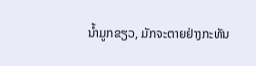ນໍ້າມູກຂຽວ, ມັກຈະຕາຍຢ່າງກະທັນ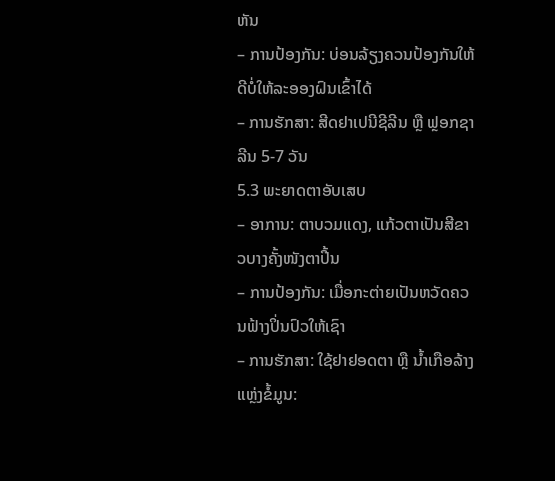ຫັນ
– ການປ້ອງກັນ: ບ່ອນລ້ຽງຄວນປ້ອງກັນໃຫ້ດີບໍ່ໃຫ້ລະອອງຝົນເຂົ້າໄດ້
– ການຮັກສາ: ສີດຢາເປນີຊີລີນ ຫຼື ຟຼອກຊາລີນ 5-7 ວັນ
5.3 ພະຍາດຕາອັບເສບ
– ອາການ: ຕາບວມແດງ, ແກ້ວຕາເປັນສີຂາວບາງຄັ້ງໜັງຕາປີ້ນ
– ການປ້ອງກັນ: ເມື່ອກະຕ່າຍເປັນຫວັດຄວນຟ້າງປິ່ນປົວໃຫ້ເຊົາ
– ການຮັກສາ: ໃຊ້ຢາຢອດຕາ ຫຼື ນໍ້າເກືອລ້າງ
ແຫຼ່ງຂໍ້ມູນ: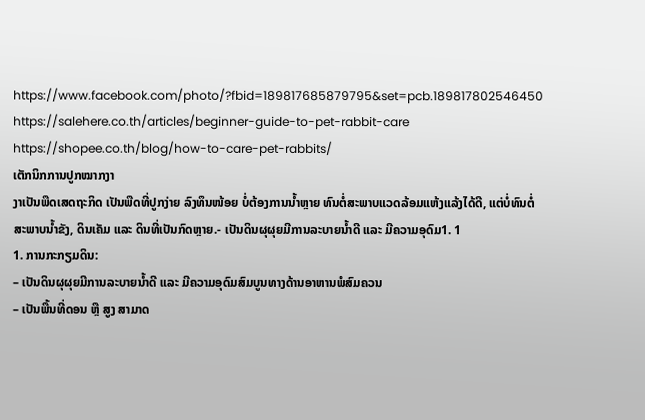https://www.facebook.com/photo/?fbid=189817685879795&set=pcb.189817802546450
https://salehere.co.th/articles/beginner-guide-to-pet-rabbit-care
https://shopee.co.th/blog/how-to-care-pet-rabbits/
ເຕັກນິກການປູກໝາກງາ
ງາເປັນພືດເສດຖະກິດ ເປັນພືດທີ່ປູກງ່າຍ ລົງທຶນໜ້ອຍ ບໍ່ຕ້ອງການນໍ້າຫຼາຍ ທົນຕໍ່ສະພາບແວດລ້ອມແຫ້ງແລ້ງໄດ້ດີ, ແຕ່ບໍ່ທົນຕໍ່ສະພາບນໍ້າຂັງ, ດິນເຄັມ ແລະ ດິນທີ່ເປັນກົດຫຼາຍ.- ເປັນດິນຜຸຜຸຍມີການລະບາຍນໍ້າດີ ແລະ ມີຄວາມອຸດົມ1. 1
1. ການກະກຽມດິນ:
– ເປັນດິນຜຸຜຸຍມີການລະບາຍນໍ້າດີ ແລະ ມີຄວາມອຸດົມສົມບູນທາງດ້ານອາຫານພໍສົມຄວນ
– ເປັນພື້ນທີ່ດອນ ຫຼື ສູງ ສາມາດ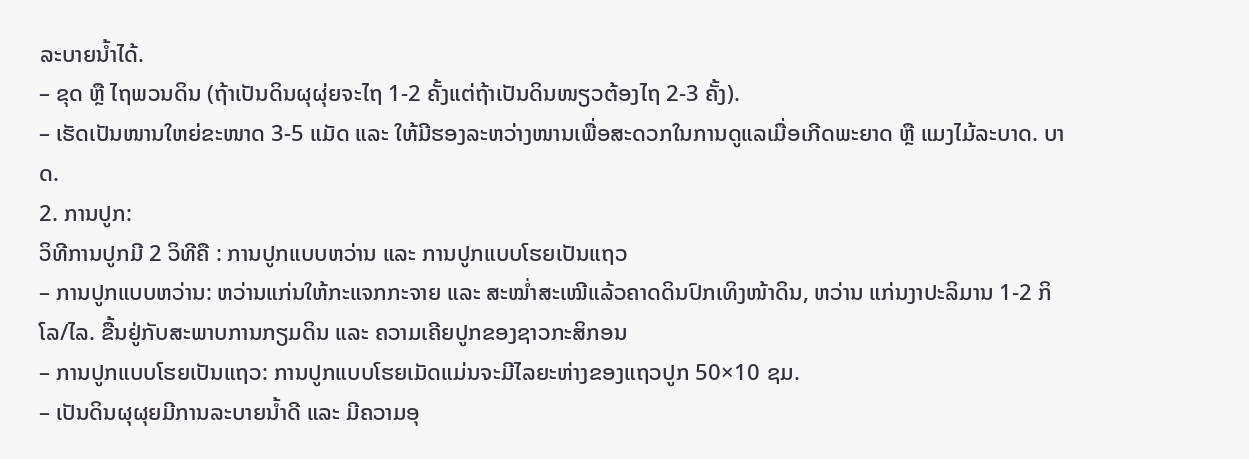ລະບາຍນໍ້າໄດ້.
– ຂຸດ ຫຼື ໄຖພວນດິນ (ຖ້າເປັນດິນຜຸຜຸ່ຍຈະໄຖ 1-2 ຄັ້ງແຕ່ຖ້າເປັນດິນໜຽວຕ້ອງໄຖ 2-3 ຄັ້ງ).
– ເຮັດເປັນໜານໃຫຍ່ຂະໜາດ 3-5 ແມັດ ແລະ ໃຫ້ມີຮອງລະຫວ່າງໜານເພື່ອສະດວກໃນການດູແລເມື່ອເກີດພະຍາດ ຫຼື ແມງໄມ້ລະບາດ. ບາດ.
2. ການປູກ:
ວິທີການປູກມີ 2 ວິທີຄື : ການປູກແບບຫວ່ານ ແລະ ການປູກແບບໂຮຍເປັນແຖວ
– ການປູກແບບຫວ່ານ: ຫວ່ານແກ່ນໃຫ້ກະແຈກກະຈາຍ ແລະ ສະໝໍ່າສະເໝີແລ້ວຄາດດິນປົກເທິງໜ້າດິນ, ຫວ່ານ ແກ່ນງາປະລິມານ 1-2 ກິໂລ/ໄລ. ຂື້ນຢູ່ກັບສະພາບການກຽມດິນ ແລະ ຄວາມເຄີຍປູກຂອງຊາວກະສິກອນ
– ການປູກແບບໂຮຍເປັນແຖວ: ການປູກແບບໂຮຍເມັດແມ່ນຈະມີໄລຍະຫ່າງຂອງແຖວປູກ 50×10 ຊມ.
– ເປັນດິນຜຸຜຸຍມີການລະບາຍນໍ້າດີ ແລະ ມີຄວາມອຸ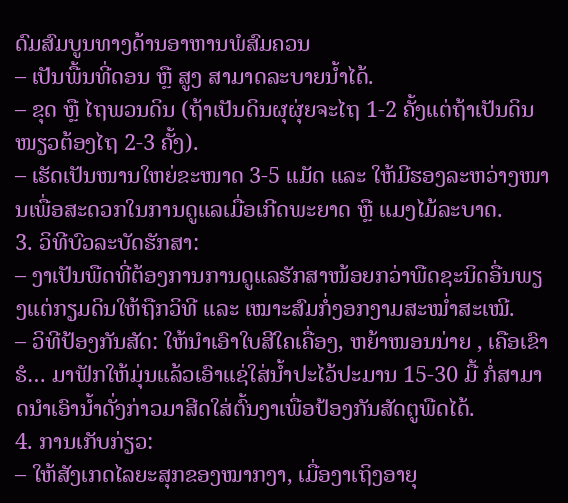ດົມສົມບູນທາງດ້ານອາຫານພໍສົມຄວນ
– ເປັນພື້ນທີ່ດອນ ຫຼື ສູງ ສາມາດລະບາຍນໍ້າໄດ້.
– ຂຸດ ຫຼື ໄຖພວນດິນ (ຖ້າເປັນດິນຜຸຜຸ່ຍຈະໄຖ 1-2 ຄັ້ງແຕ່ຖ້າເປັນດິນໜຽວຕ້ອງໄຖ 2-3 ຄັ້ງ).
– ເຮັດເປັນໜານໃຫຍ່ຂະໜາດ 3-5 ແມັດ ແລະ ໃຫ້ມີຮອງລະຫວ່າງໜານເພື່ອສະດວກໃນການດູແລເມື່ອເກີດພະຍາດ ຫຼື ແມງໄມ້ລະບາດ.
3. ວິທີບົວລະບັດຮັກສາ:
– ງາເປັນພືດທີ່ຕ້ອງການການດູແລຮັກສາໜ້ອຍກວ່າພືດຊະນິດອື່ນພຽງແຕ່ກຽມດິນໃຫ້ຖືກວິທີ ແລະ ເໝາະສົມກໍ່ງອກງາມສະໝໍ່າສະເໝີ.
– ວິທີປ້ອງກັນສັດ: ໃຫ້ນໍາເອົາໃບສີໃຄເຄື່ອງ, ຫຍ້າໜອນນ່າຍ , ເຄືອເຂົາຮໍ… ມາຟັກໃຫ້ມຸ່ນແລ້ວເອົາແຊ່ໃສ່ນ້ຳປະໄວ້ປະມານ 15-30 ມື້ ກໍ່ສາມາດນໍາເອົານໍ້າດັ່ງກ່າວມາສີດໃສ່ຕົ້ນງາເພື່ອປ້ອງກັນສັດຕູພືດໄດ້.
4. ການເກັບກ່ຽວ:
– ໃຫ້ສັງເກດໄລຍະສຸກຂອງໝາກງາ, ເມື່ອງາເຖິງອາຍຸ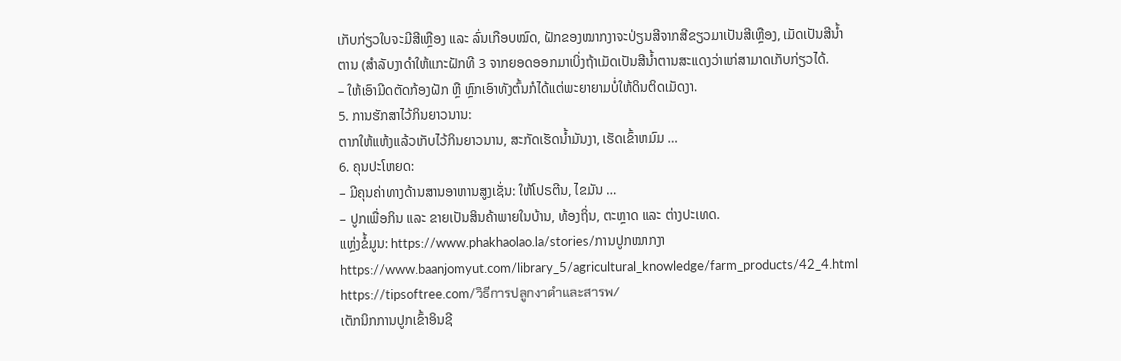ເກັບກ່ຽວໃບຈະມີສີເຫຼືອງ ແລະ ລົ່ນເກືອບໝົດ, ຝັກຂອງໝາກງາຈະປ່ຽນສີຈາກສີຂຽວມາເປັນສີເຫຼືອງ, ເມັດເປັນສີນ້ຳຕານ (ສໍາລັບງາດໍາໃຫ້ແກະຝັກທີ 3 ຈາກຍອດອອກມາເບິ່ງຖ້າເມັດເປັນສີນ້ຳຕານສະແດງວ່າແກ່ສາມາດເກັບກ່ຽວໄດ້.
– ໃຫ້ເອົາມີດຕັດກ້ອງຝັກ ຫຼື ຫຼົກເອົາທັງຕົ້ນກໍໄດ້ແຕ່ພະຍາຍາມບໍ່ໃຫ້ດິນຕິດເມັດງາ.
5. ການຮັກສາໄວ້ກິນຍາວນານ:
ຕາກໃຫ້ແຫ້ງແລ້ວເກັບໄວ້ກິນຍາວນານ, ສະກັດເຮັດນ້ຳມັນງາ, ເຮັດເຂົ້າຫມົມ …
6. ຄຸນປະໂຫຍດ:
– ມີຄຸນຄ່າທາງດ້ານສານອາຫານສູງເຊັ່ນ: ໃຫ້ໂປຣຕີນ, ໄຂມັນ …
– ປູກເພື່ອກິນ ແລະ ຂາຍເປັນສິນຄ້າພາຍໃນບ້ານ, ທ້ອງຖິ່ນ, ຕະຫຼາດ ແລະ ຕ່າງປະເທດ.
ແຫຼ່ງຂໍ້ມູນ: https://www.phakhaolao.la/stories/ການປູກໝາກງາ
https://www.baanjomyut.com/library_5/agricultural_knowledge/farm_products/42_4.html
https://tipsoftree.com/วิธีการปลูกงาดำและสารพ/
ເຕັກນິກການປູກເຂົ້າອິນຊີ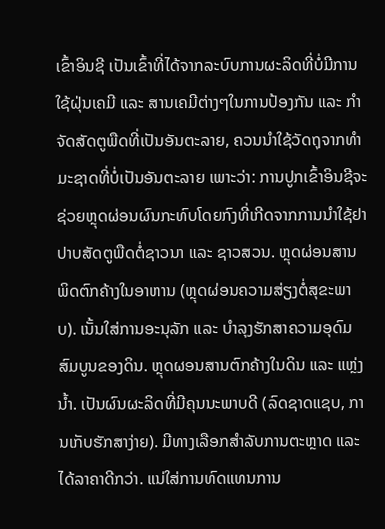ເຂົ້າອິນຊີ ເປັນເຂົ້າທີ່ໄດ້ຈາກລະບົບການຜະລິດທີ່ບໍ່ມີການໃຊ້ຝຸ່ນເຄມີ ແລະ ສານເຄມີຕ່າງໆໃນການປ້ອງກັນ ແລະ ກຳຈັດສັດຕູພືດທີ່ເປັນອັນຕະລາຍ, ຄວນນຳໃຊ້ວັດຖຸຈາກທຳມະຊາດທີ່ບໍ່ເປັນອັນຕະລາຍ ເພາະວ່າ: ການປູກເຂົ້າອິນຊີຈະຊ່ວຍຫຼຸດຜ່ອນຜົນກະທົບໂດຍກົງທີ່ເກີດຈາກການນຳໃຊ້ຢາປາບສັດຕູພືດຕໍ່ຊາວນາ ແລະ ຊາວສວນ. ຫຼຸດຜ່ອນສານພິດຕົກຄ້າງໃນອາຫານ (ຫຼຸດຜ່ອນຄວາມສ່ຽງຕໍ່ສຸຂະພາບ). ເນັ້ນໃສ່ການອະນຸລັກ ແລະ ບຳລຸງຮັກສາຄວາມອຸດົມສົມບູນຂອງດິນ. ຫຼຸດຜອນສານຕົກຄ້າງໃນດິນ ແລະ ແຫຼ່ງນໍ້າ. ເປັນຜົນຜະລິດທີ່ມີຄຸນນະພາບດີ (ລົດຊາດແຊບ, ການເກັບຮັກສາງ່າຍ). ມີທາງເລືອກສຳລັບການຕະຫຼາດ ແລະ ໄດ້ລາຄາດີກວ່າ. ແນ່ໃສ່ການທົດແທນການ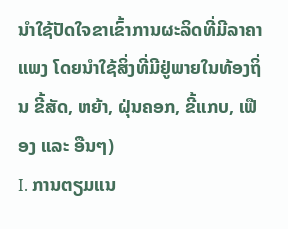ນຳໃຊ້ປັດໃຈຂາເຂົ້າການຜະລິດທີ່ມີລາຄາແພງ ໂດຍນຳໃຊ້ສິ່ງທີ່ມີຢູ່ພາຍໃນທ້ອງຖິ່ນ ຂີ້ສັດ, ຫຍ້າ, ຝຸ່ນຄອກ, ຂີ້ແກບ, ເຟືອງ ແລະ ອືນໆ)
I. ການຕຽມແນ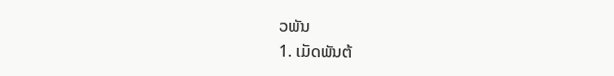ວພັນ
1. ເມັດພັນຕ້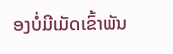ອງບໍ່ມີເມັດເຂົ້າພັນ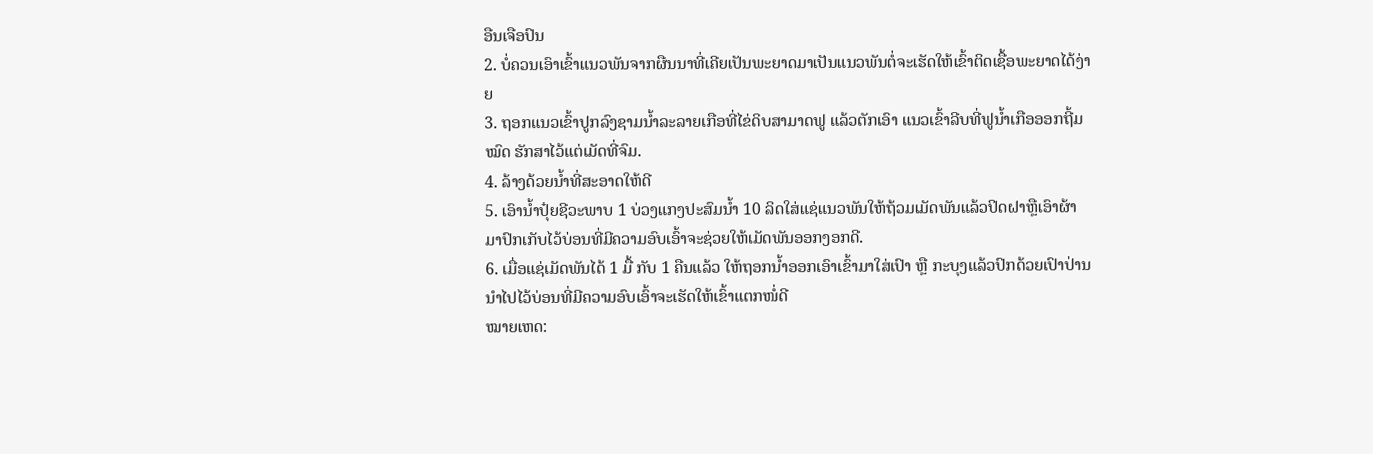ອືນເຈືອປົນ
2. ບໍ່ຄວນເອົາເຂົ້າແນວພັນຈາກຜືນນາທີ່ເຄີຍເປັນພະຍາດມາເປັນແນວພັນຕໍ່ຈະເຮັດໃຫ້ເຂົ້າຕິດເຊື້ອພະຍາດໄດ້ງ່າຍ
3. ຖອກແນວເຂົ້າປູກລົງຊາມນໍ້າລະລາຍເກືອທີ່ໄຂ່ດິບສາມາດຟູ ແລ້ວຕັກເອົາ ແນວເຂົ້າລີບທີ່ຟູນໍ້າເກືອອອກຖີ້ມໝົດ ຮັກສາໄວ້ແຕ່ເມັດທີ່ຈົມ.
4. ລ້າງດ້ວຍນໍ້າທີ່ສະອາດໃຫ້ດີ
5. ເອົານໍ້າປຸ໋ຍຊີວະພາບ 1 ບ່ວງແກງປະສົມນໍ້າ 10 ລິດໃສ່ແຊ່ແນວພັນໃຫ້ຖ້ວມເມັດພັນແລ້ວປິດຝາຫຼືເອົາຜ້າມາປົກເກັບໄວ້ບ່ອນທີ່ມີຄວາມອົບເອົ້າຈະຊ່ວຍໃຫ້ເມັດພັນອອກງອກດີ.
6. ເມື່ອແຊ່ເມັດພັນໄດ້ 1 ມື້ ກັບ 1 ຄືນແລ້ວ ໃຫ້ຖອກນໍ້າອອກເອົາເຂົ້າມາໃສ່ເປົາ ຫຼື ກະບຸງແລ້ວປົກດ້ວຍເປົາປ່ານນຳໄປໄວ້ບ່ອນທີ່ມີຄວາມອົບເອົ້າຈະເຮັດໃຫ້ເຂົ້າແຕກໜໍ່ດີ
ໝາຍເຫດ: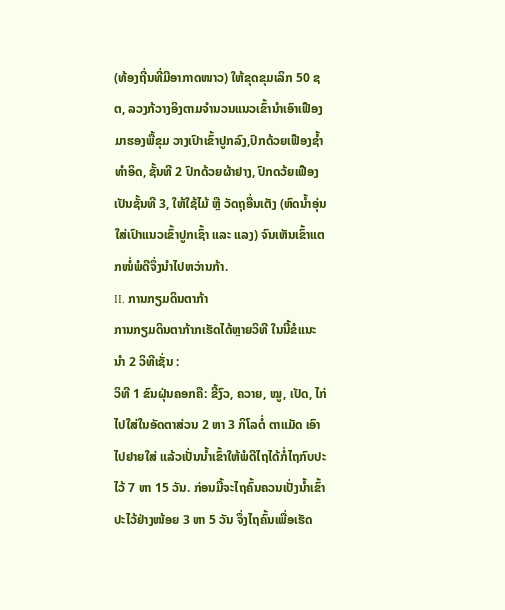(ທ້ອງຖີ່ນທີ່ມີອາກາດໜາວ) ໃຫ້ຂຸດຂຸມເລິກ 50 ຊຕ, ລວງກ້ວາງອິງຕາມຈຳນວນແນວເຂົ້ານຳເອົາເຟືອງມາຮອງພື້ຂຸມ ວາງເປົາເຂົ້າປູກລົງ,ປົກດ້ວຍເຟືອງຊໍ້າທຳອິດ, ຊັ້ນທີ 2 ປົກດ້ວຍຜ້າຢາງ, ປົກດວ້ຍເຟືອງເປັນຊັ້ນທີ 3, ໃຫ້ໃຊ້ໄມ້ ຫຼື ວັດຖຸອື່ນເຕັງ (ຫົດນໍ້າອຸ່ນໃສ່ເປົາແນວເຂົ້າປູກເຊົ້າ ແລະ ແລງ) ຈົນເຫັນເຂົ້າແຕກໜໍ່ພໍດີຈຶ່ງນຳໄປຫວ່ານກ້າ.
II. ການກຽມດິນຕາກ້າ
ການກຽມດິນຕາກ້າກເຮັດໄດ້ຫຼາຍວິທີ ໃນນີ້ຂໍແນະນຳ 2 ວິທີເຊັ່ນ :
ວິທີ 1 ຂົນຝຸ່ນຄອກຄື: ຂີ້ງົວ, ຄວາຍ, ໝູ, ເປັດ, ໄກ່ ໄປໃສ່ໃນອັດຕາສ່ວນ 2 ຫາ 3 ກິໂລຕໍ່ ຕາແມັດ ເອົາໄປຢາຍໃສ່ ແລ້ວເປັ່ນນໍ້າເຂົ້າໃຫ້ພໍດີໄຖໄດ້ກໍ່ໄຖກົບປະໄວ້ 7 ຫາ 15 ວັນ. ກ່ອນມື້ຈະໄຖຄົ້ນຄວນເປັ່ງນໍ້າເຂົ້າປະໄວ້ຢ່າງໜ້ອຍ 3 ຫາ 5 ວັນ ຈຶ່ງໄຖຄົ້ນເພື່ອເຮັດ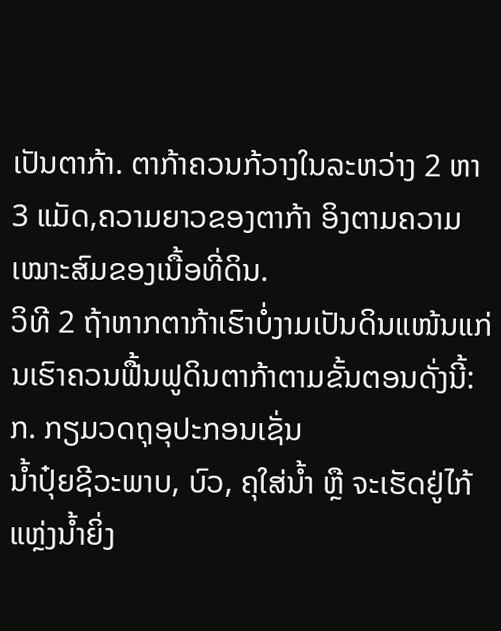ເປັນຕາກ້າ. ຕາກ້າຄວນກ້ວາງໃນລະຫວ່າງ 2 ຫາ 3 ແມັດ,ຄວາມຍາວຂອງຕາກ້າ ອິງຕາມຄວາມເໝາະສົມຂອງເນື້ອທີ່ດິນ.
ວິທີ 2 ຖ້າຫາກຕາກ້າເຮົາບໍ່ງາມເປັນດິນແໜ້ນແກ່ນເຮົາຄວນຟື້ນຟູດິນຕາກ້າຕາມຂັ້ນຕອນດັ່ງນີ້:
ກ. ກຽມວດຖຸອຸປະກອນເຊັ່ນ
ນໍ້າປຸ໋ຍຊີວະພາບ, ບົວ, ຄຸໃສ່ນໍ້າ ຫຼື ຈະເຮັດຢູ່ໄກ້ແຫຼ່ງນໍ້າຍິ່ງ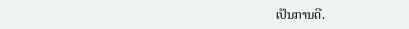ເປັນການດີ.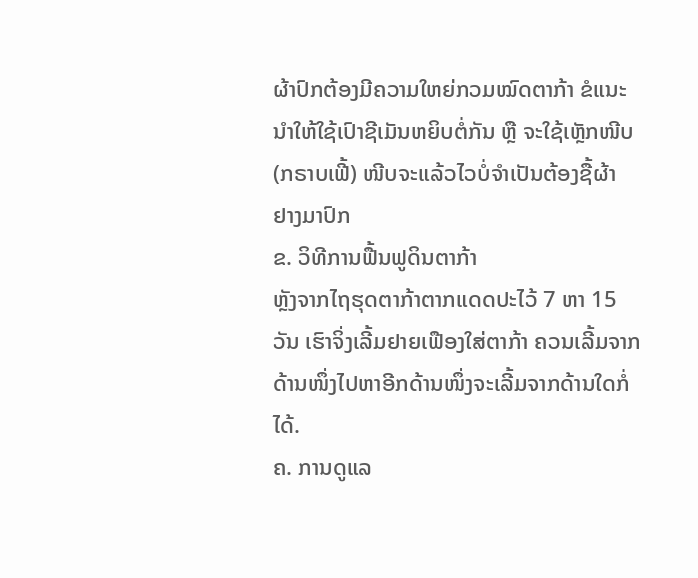ຜ້າປົກຕ້ອງມີຄວາມໃຫຍ່ກວມໝົດຕາກ້າ ຂໍແນະນຳໃຫ້ໃຊ້ເປົາຊີເມັນຫຍິບຕໍ່ກັນ ຫຼື ຈະໃຊ້ເຫຼັກໜີບ (ກຣາບເຟີ້) ໜີບຈະແລ້ວໄວບໍ່ຈຳເປັນຕ້ອງຊື້ຜ້າ
ຢາງມາປົກ
ຂ. ວິທີການຟື້ນຟູດິນຕາກ້າ
ຫຼັງຈາກໄຖຮຸດຕາກ້າຕາກແດດປະໄວ້ 7 ຫາ 15 ວັນ ເຮົາຈິ່ງເລີ້ມຢາຍເຟືອງໃສ່ຕາກ້າ ຄວນເລີ້ມຈາກດ້ານໜຶ່ງໄປຫາອີກດ້ານໜຶ່ງຈະເລີ້ມຈາກດ້ານໃດກໍ່ໄດ້.
ຄ. ການດູແລ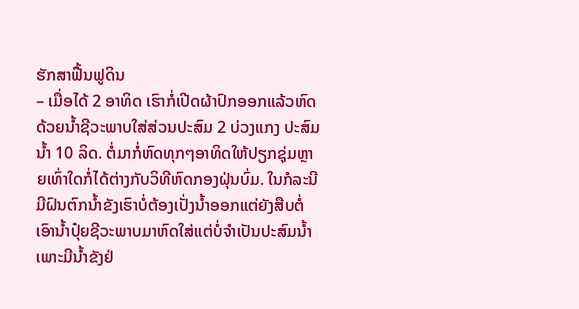ຮັກສາຟື້ນຟູດິນ
– ເມື່ອໄດ້ 2 ອາທິດ ເຮົາກໍ່ເປີດຜ້າປົກອອກແລ້ວຫົດດ້ວຍນໍ້າຊີວະພາບໃສ່ສ່ວນປະສົມ 2 ບ່ວງແກງ ປະສົມນໍ້າ 10 ລິດ. ຕໍ່ມາກໍ່ຫົດທຸກໆອາທິດໃຫ້ປຽກຊຸ່ມຫຼາຍເທົ່າໃດກໍ່ໄດ້ຕ່າງກັບວິທີຫົດກອງຝຸ່ນບົ່ມ. ໃນກໍລະນີມີຝົນຕົກນໍ້າຂັງເຮົາບໍ່ຕ້ອງເປັ່ງນໍ້າອອກແຕ່ຍັງສືບຕໍ່ເອົານໍ້າປຸ໋ຍຊີວະພາບມາຫົດໃສ່ແຕ່ບໍ່ຈຳເປັນປະສົມນໍ້າເພາະມີນໍ້າຂັງຢ່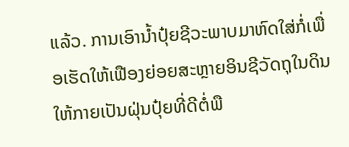ແລ້ວ. ການເອົານໍ້າປຸ໋ຍຊີວະພາບມາຫົດໃສ່ກໍ່ເພື່ອເຮັດໃຫ້ເຟືອງຍ່ອຍສະຫຼາຍອິນຊີວັດຖຸໃນດິນໃຫ້ກາຍເປັນຝຸ່ນປຸ໋ຍທີ່ດີຕໍ່ພື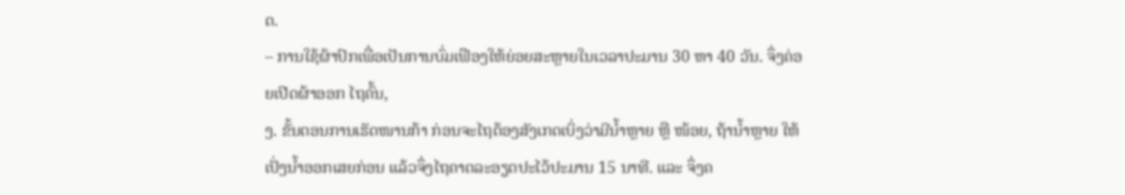ດ.
– ການໃຊ້ຜ້າປົກເພື່ອເປັນການບົ່ມເຟືອງໃຫ້ຍ່ອຍສະຫຼາຍໃນເວລາປະມານ 30 ຫາ 40 ວັນ. ຈຶ່ງຄ່ອຍເປີດຜ້າອອກ ໄຖຄົ້ນ,
ງ. ຂັ້ນຕອນການເຮັດໜານກ້າ ກ່ອນຈະໄຖຕ້ອງສັງເກດເບິ່ງວ່າມີນໍ້າຫຼາຍ ຫຼື ໜ້ອຍ, ຖ້ານໍ້າຫຼາຍ ໃຫ້ເປັ່ງນໍ້າອອກເສຍກ່ອນ ແລ້ວຈຶ່ງໄຖຄາດລະອຽດປະໄວ້ປະມານ 15 ນາທີ. ແລະ ຈຶ່ງຄ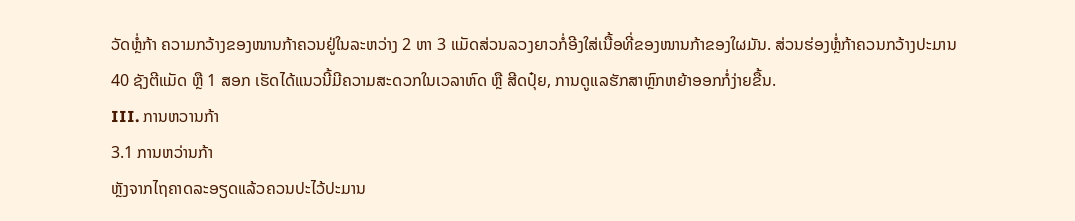ວັດຫຼໍ່ກ້າ ຄວາມກວ້າງຂອງໜານກ້າຄວນຢູ່ໃນລະຫວ່າງ 2 ຫາ 3 ແມັດສ່ວນລວງຍາວກໍ່ອີງໃສ່ເນື້ອທີ່ຂອງໜານກ້າຂອງໃຜມັນ. ສ່ວນຮ່ອງຫຼໍ່ກ້າຄວນກວ້າງປະມານ 40 ຊັງຕີແມັດ ຫຼື 1 ສອກ ເຮັດໄດ້ແນວນີ້ມີຄວາມສະດວກໃນເວລາຫົດ ຫຼື ສີດປຸ໋ຍ, ການດູແລຮັກສາຫຼົກຫຍ້າອອກກໍ່ງ່າຍຂື້ນ.
III. ການຫວານກ້າ
3.1 ການຫວ່ານກ້າ
ຫຼັງຈາກໄຖຄາດລະອຽດແລ້ວຄວນປະໄວ້ປະມານ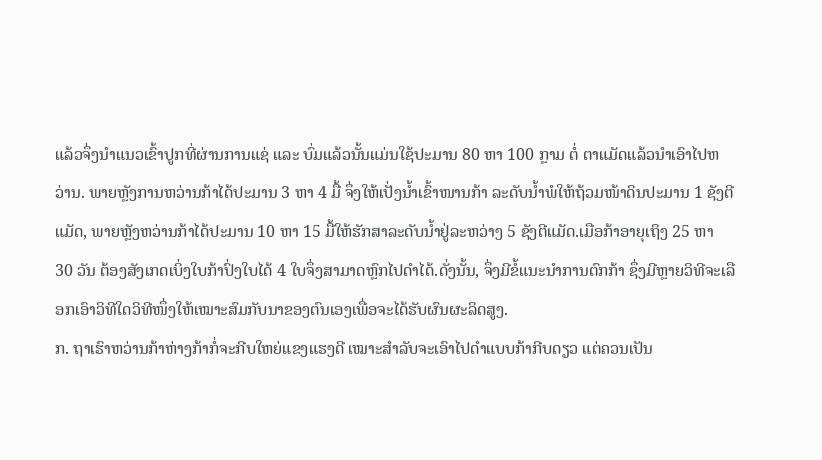ແລ້ວຈຶ່ງນຳແນວເຂົ້າປູກທີ່ຜ່ານການແຊ່ ແລະ ບົ່ມແລ້ວນັ້ນແມ່ນໃຊ້ປະມານ 80 ຫາ 100 ກຼາມ ຕໍ່ ຕາແມັດແລ້ວນຳເອົາໄປຫວ່ານ. ພາຍຫຼັງການຫວ່ານກ້າໄດ້ປະມານ 3 ຫາ 4 ມື້ ຈຶ່ງໃຫ້ເປັ່ງນໍ້າເຂົ້າໜານກ້າ ລະດັບນໍ້າພໍໃຫ້ຖ້ວມໜ້າດິນປະມານ 1 ຊັງຕີແມັດ, ພາຍຫຼັງຫວ່ານກ້າໄດ້ປະມານ 10 ຫາ 15 ມື້ໃຫ້ຮັກສາລະດັບນໍ້າຢູ່ລະຫວ່າງ 5 ຊັງຕີແມັດ.ເມືອກ້າອາຍຸເຖິງ 25 ຫາ 30 ວັນ ຕ້ອງສັງເກດເບິ່ງໃບກ້າປົ່ງໃບໄດ້ 4 ໃບຈຶ່ງສາມາດຫຼົກໄປດຳໄດ້.ດັ່ງນັ້ນ, ຈຶ່ງມີຂໍ້ແນະນຳການຕົກກ້າ ຊຶ່ງມີຫຼາຍວິທີຈະເລືອກເອົາວິທີໃດວິທີໜຶ່ງໃຫ້ເໝາະສົມກັບນາຂອງຕົນເອງເພື່ອຈະໄດ້ຮັບຜົນຜະລິດສູງ.
ກ. ຖາເຮົາຫວ່ານກ້າຫ່າງກ້າກໍ່ຈະກີບໃຫຍ່ແຂງແຮງດີ ເໝາະສຳລັບຈະເອົາໄປດຳແບບກ້າກີບດຽວ ແຕ່ຄວນເປັນ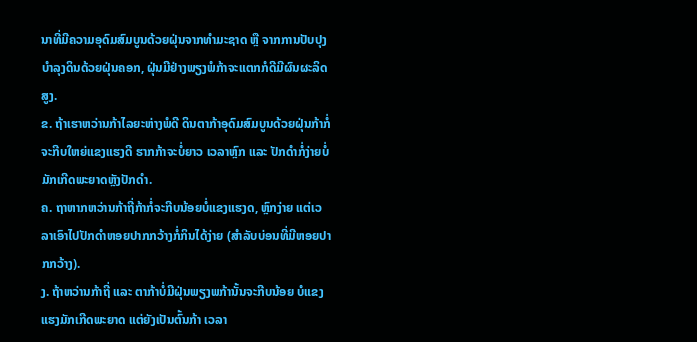ນາທີ່ມີຄວາມອຸດົມສົມບູນດ້ວຍຝຸ່ນຈາກທຳມະຊາດ ຫຼື ຈາກການປັບປຸງບຳລຸງດິນດ້ວຍຝຸ່ນຄອກ, ຝຸ່ນມີຢ່າງພຽງພໍກ້າຈະແຕກກໍດີມີຜົນຜະລິດສູງ.
ຂ. ຖ້າເຮາຫວ່ານກ້າໄລຍະຫ່າງພໍດີ ດິນຕາກ້າອຸດົມສົມບູນດ້ວຍຝຸ່ນກ້າກໍ່ຈະກີບໃຫຍ່ແຂງແຮງດີ ຮາກກ້າຈະບໍ່ຍາວ ເວລາຫຼົກ ແລະ ປັກດຳກໍ່ງ່າຍບໍ່ມັກເກີດພະຍາດຫຼັງປັກດຳ.
ຄ. ຖາຫາກຫວ່ານກ້າຖີ່ກ້າກໍ່ຈະກີບນ້ອຍບໍ່ແຂງແຮງດ, ຫຼົກງ່າຍ ແຕ່ເວລາເອົາໄປປັກດຳຫອຍປາກກວ້າງກໍ່ກິນໄດ້ງ່າຍ (ສຳລັບບ່ອນທີ່ມີຫອຍປາກກວ້າງ).
ງ. ຖ້າຫວ່ານກ້າຖີ່ ແລະ ຕາກ້າບໍ່ມີຝຸ່ນພຽງພກ້ານັ້ນຈະກີບນ້ອຍ ບໍແຂງແຮງມັກເກີດພະຍາດ ແຕ່ຍັງເປັນຕົ້ນກ້າ ເວລາ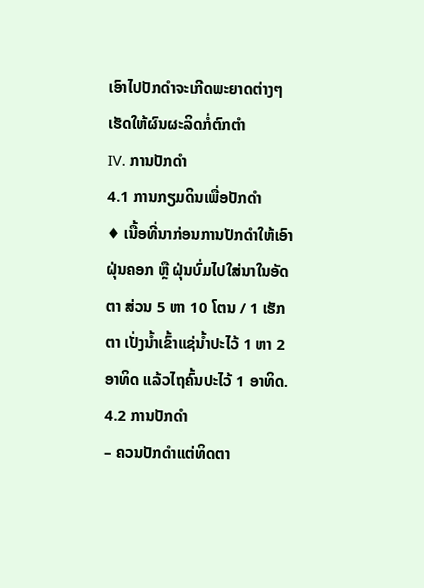ເອົາໄປປັກດຳຈະເກີດພະຍາດຕ່າງໆເຮັດໃຫ້ຜົນຜະລິດກໍ່ຕົກຕໍາ
IV. ການປັກດຳ
4.1 ການກຽມດິນເພື່ອປັກດຳ
♦ ເນື້ອທີ່ນາກ່ອນການປັກດຳໃຫ້ເອົາຝຸ່ນຄອກ ຫຼື ຝຸ່ນບົ່ມໄປໃສ່ນາໃນອັດຕາ ສ່ວນ 5 ຫາ 10 ໂຕນ / 1 ເຮັກຕາ ເປັ່ງນໍ້າເຂົ້າແຊ່ນໍ້າປະໄວ້ 1 ຫາ 2 ອາທິດ ແລ້ວໄຖຄົ້ນປະໄວ້ 1 ອາທິດ.
4.2 ການປັກດຳ
– ຄວນປັກດຳແຕ່ທິດຕາ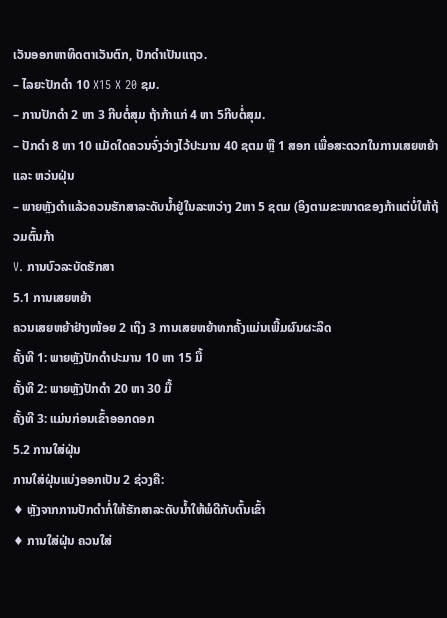ເວັນອອກຫາທິດຕາເວັນຕົກ, ປັກດຳເປັນແຖວ.
– ໄລຍະປັກດຳ 10 X15 X 20 ຊມ.
– ການປັກດຳ 2 ຫາ 3 ກີບຕໍ່ສຸມ ຖ້າກ້າແກ່ 4 ຫາ 5ກີບຕໍ່ສຸມ.
– ປັກດຳ 8 ຫາ 10 ແມັດໃດຄວນຈົ່ງວ່າງໄວ້ປະມານ 40 ຊຕມ ຫຼື 1 ສອກ ເພື່ອສະດວກໃນການເສຍຫຍ້າ ແລະ ຫວ່ນຝຸ່ນ
– ພາຍຫຼັງດຳແລ້ວຄວນຮັກສາລະດັບນໍ້າຢູ່ໃນລະຫວ່າງ 2ຫາ 5 ຊຕມ (ອິງຕາມຂະໜາດຂອງກ້າແຕ່ບໍ່ໃຫ້ຖ້ວມຕົ້ນກ້າ
V. ການບົວລະບັດຮັກສາ
5.1 ການເສຍຫຍ້າ
ຄວນເສຍຫຍ້າຢ່າງໜ້ອຍ 2 ເຖິງ 3 ການເສຍຫຍ້າທກຄັ້ງແມ່ນເພີ້ມຜົນຜະລິດ
ຄັ້ງທີ 1: ພາຍຫຼັງປັກດຳປະມານ 10 ຫາ 15 ມື້
ຄັ້ງທີ 2: ພາຍຫຼັງປັກດຳ 20 ຫາ 30 ມື້
ຄັ້ງທີ 3: ແມ່ນກ່ອນເຂົ້າອອກດອກ
5.2 ການໃສ່ຝຸ່ນ
ການໃສ່ຝຸ່ນແບ່ງອອກເປັນ 2 ຊ່ວງຄື:
♦ ຫຼັງຈາກການປັກດຳກໍ່ໃຫ້ຮັກສາລະດັບນໍ້າໃຫ້ພໍດີກັບຕົ້ນເຂົ້າ
♦ ການໃສ່ຝຸ່ນ ຄວນໃສ່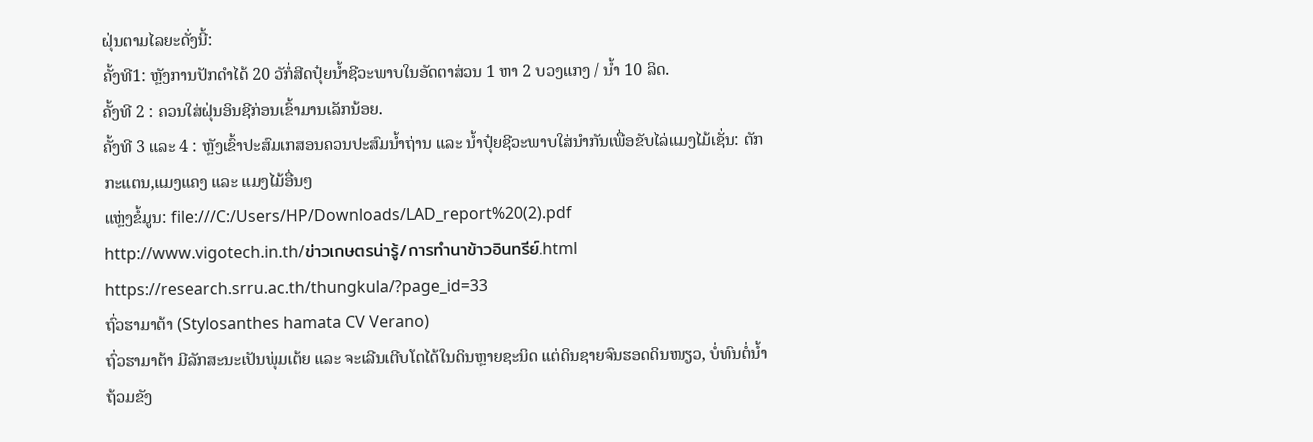ຝຸ່ນຕາມໄລຍະດັ່ງນີ້:
ຄັ້ງທີ1: ຫຼັງການປັກດຳໄດ້ 20 ວັກໍ່ສີດປຸ໋ຍນໍ້າຊີວະພາບໃນອັດຕາສ່ວນ 1 ຫາ 2 ບວງແກງ / ນໍ້າ 10 ລິດ.
ຄັ້ງທີ 2 : ຄວນໃສ່ຝຸ່ນອິນຊີກ່ອນເຂົ້າມານເລັກນ້ອຍ.
ຄັ້ງທີ 3 ແລະ 4 : ຫຼັງເຂົ້າປະສົມເກສອນຄວນປະສົມນໍ້າຖ່ານ ແລະ ນໍ້າປຸ໋ຍຊີວະພາບໃສ່ນຳກັນເພື່ອຂັບໄລ່ແມງໄມ້ເຊັ່ນ: ຕັກກະແຕນ,ແມງແຄງ ແລະ ແມງໄມ້ອື່ນໆ
ແຫຼ່ງຂໍ້ມູນ: file:///C:/Users/HP/Downloads/LAD_report%20(2).pdf
http://www.vigotech.in.th/ข่าวเกษตรน่ารู้/การทำนาข้าวอินทรีย์.html
https://research.srru.ac.th/thungkula/?page_id=33
ຖົ່ວຮາມາຕ້າ (Stylosanthes hamata CV Verano)
ຖົ່ວຮາມາຕ້າ ມີລັກສະນະເປັນພຸ່ມເຕ້ຍ ແລະ ຈະເລີນເຕີບໂຕໄດ້ໃນດິນຫຼາຍຊະນິດ ແຕ່ດິນຊາຍຈົນຮອດດິນໜຽວ, ບໍ່ທົນຕໍ່ນໍ້າຖ້ວມຂັງ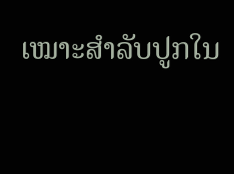ເໝາະສໍາລັບປູກໃນ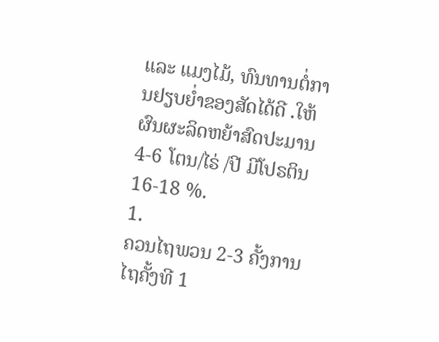ແລະ ແມງໄມ້, ທົນທານຕໍ່ການຢຽບຍໍ່າຂອງສັດໄດ້ດີ .ໃຫ້ຜົນຜະລິດຫຍ້າສົດປະມານ 4-6 ໂຕນ/ໄຣ່ /ປີ ມີໂປຣຕິນ 16-18 %.
1.
ຄວນໄຖພວນ 2-3 ຄັ້ງການໄຖຄັ້ງທີ 1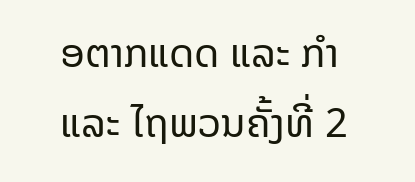ອຕາກແດດ ແລະ ກໍາ ແລະ ໄຖພວນຄັ້ງທີ່ 2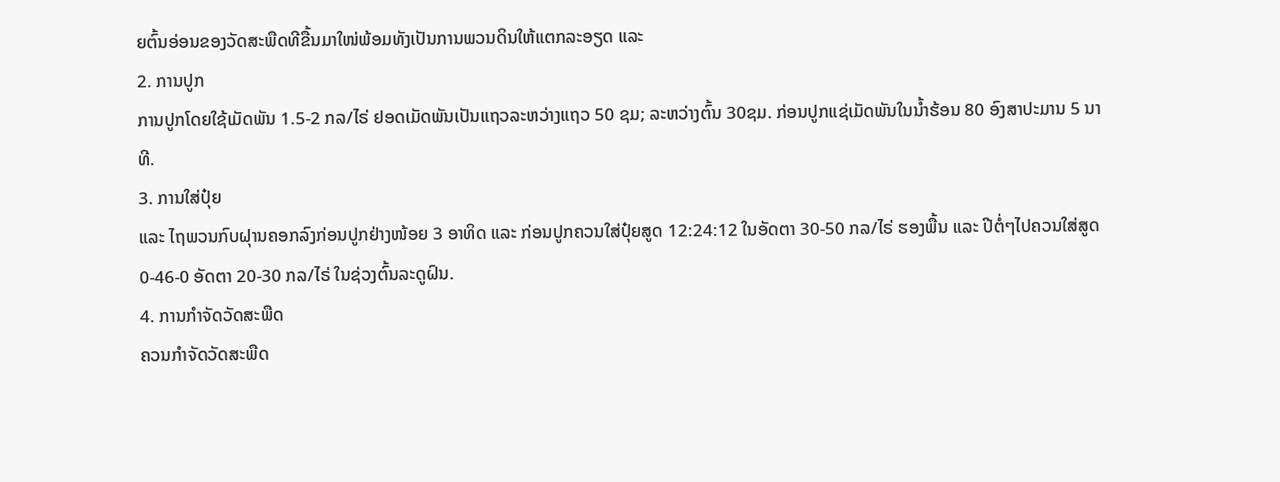ຍຕົ້ນອ່ອນຂອງວັດສະພືດທີຂື້ນມາໃໜ່ພ້ອມທັງເປັນການພວນດິນໃຫ້ແຕກລະອຽດ ແລະ
2. ການປູກ
ການປູກໂດຍໃຊ້ເມັດພັນ 1.5-2 ກລ/ໄຣ່ ຢອດເມັດພັນເປັນແຖວລະຫວ່າງແຖວ 50 ຊມ; ລະຫວ່າງຕົ້ນ 30ຊມ. ກ່ອນປູກແຊ່ເມັດພັນໃນນໍ້າຮ້ອນ 80 ອົງສາປະມານ 5 ນາທີ.
3. ການໃສ່ປຸ໋ຍ
ແລະ ໄຖພວນກົບຝຸານຄອກລົງກ່ອນປູກຢ່າງໜ້ອຍ 3 ອາທິດ ແລະ ກ່ອນປູກຄວນໃສ່ປຸ໋ຍສູດ 12:24:12 ໃນອັດຕາ 30-50 ກລ/ໄຣ່ ຮອງພື້ນ ແລະ ປີຕໍ່ໆໄປຄວນໃສ່ສູດ 0-46-0 ອັດຕາ 20-30 ກລ/ໄຣ່ ໃນຊ່ວງຕົ້ນລະດູຝົນ.
4. ການກໍາຈັດວັດສະພືດ
ຄວນກໍາຈັດວັດສະພືດ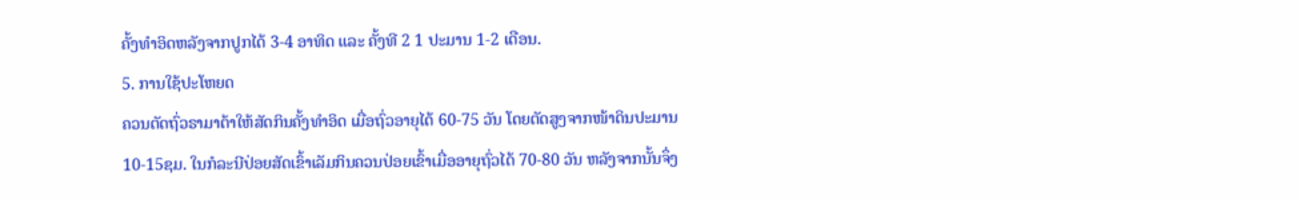ຄັ້ງທໍາອິດຫລັງຈາກປູກໄດ້ 3-4 ອາທິດ ແລະ ຄັ້ງທີ 2 1 ປະມານ 1-2 ເດືອນ.
5. ການໃຊ້ປະໂຫຍດ
ຄວນຕັດຖົ່ວຣາມາຕ້າໃຫ້ສັດກິນຄັ້ງທໍາອິດ ເມື່ອຖົ່ວອາຍຸໄດ້ 60-75 ວັນ ໂດຍຕັດສູງຈາກໜ້າດິນປະມານ 10-15ຊມ. ໃນກໍລະນີປ່ອຍສັດເຂົ້າເລັມກິນຄວນປ່ອຍເຂົ້າເມື່ອອາຍຸຖົ່ວໄດ້ 70-80 ວັນ ຫລັງຈາກນັ້ນຈຶ່ງ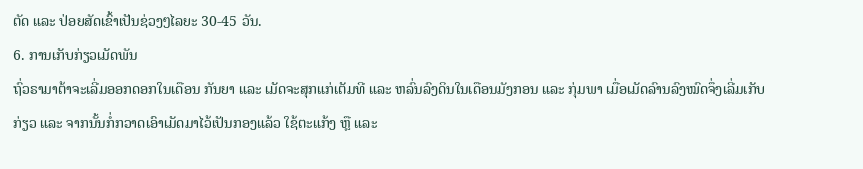ຕັດ ແລະ ປ່ອຍສັດເຂົ້າເປັນຊ່ວງໆໄລຍະ 30-45 ວັນ.
6. ການເກັບກ່ຽວເມັດພັນ
ຖົ່ວຣາມາຕ້າຈະເລີ່ມອອກດອກໃນເດືອນ ກັນຍາ ແລະ ເມັດຈະສຸກແກ່ເຕັມທີ ແລະ ຫລົ່ນລົງດິນໃນເດືອນມັງກອນ ແລະ ກຸ່ມພາ ເມື່ອເມັດລົານລົງໝົດຈຶ່ງເລີ່ມເກັບກ່ຽວ ແລະ ຈາກນັ້ນກໍ່ກວາດເອົາເມັດມາໄວ້ເປັນກອງແລ້ວ ໃຊ້ຕະແກ້ງ ຫຼື ແລະ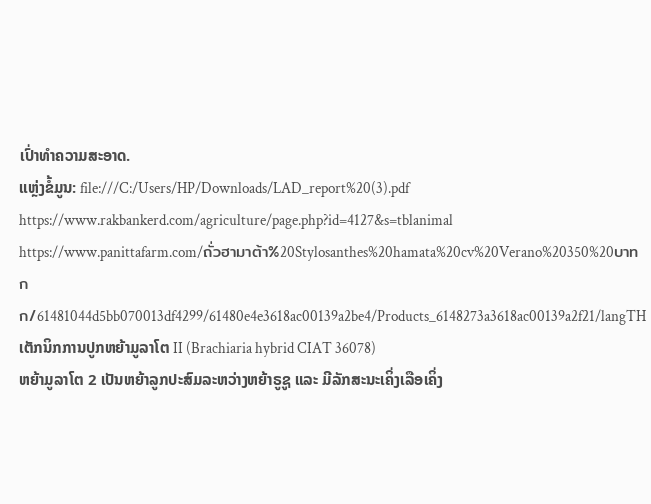ເປົ່າທໍາຄວາມສະອາດ.
ແຫຼ່ງຂໍ້ມູນ: file:///C:/Users/HP/Downloads/LAD_report%20(3).pdf
https://www.rakbankerd.com/agriculture/page.php?id=4127&s=tblanimal
https://www.panittafarm.com/ถั่วฮามาต้า%20Stylosanthes%20hamata%20cv%20Verano%20350%20บาทกก/61481044d5bb070013df4299/61480e4e3618ac00139a2be4/Products_6148273a3618ac00139a2f21/langTH
ເຕັກນິກການປູກຫຍ້າມູລາໂຕ II (Brachiaria hybrid CIAT 36078)
ຫຍ້າມູລາໂຕ 2 ເປັນຫຍ້າລູກປະສົມລະຫວ່າງຫຍ້າຣູຊູ ແລະ ມີລັກສະນະເຄິ່ງເລືອເຄິ່ງ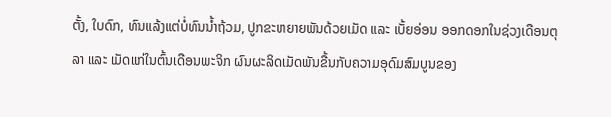ຕັ້ງ, ໃບດົກ, ທົນແລ້ງແຕ່ບໍ່ທົນນໍ້າຖ້ວມ, ປູກຂະຫຍາຍພັນດ້ວຍເມັດ ແລະ ເບັ້ຍອ່ອນ ອອກດອກໃນຊ່ວງເດືອນຕຸລາ ແລະ ເມັດແກ່ໃນຕົ້ນເດືອນພະຈິກ ຜົນຜະລິດເມັດພັນຂື້ນກັບຄວາມອຸດົມສົມບູນຂອງ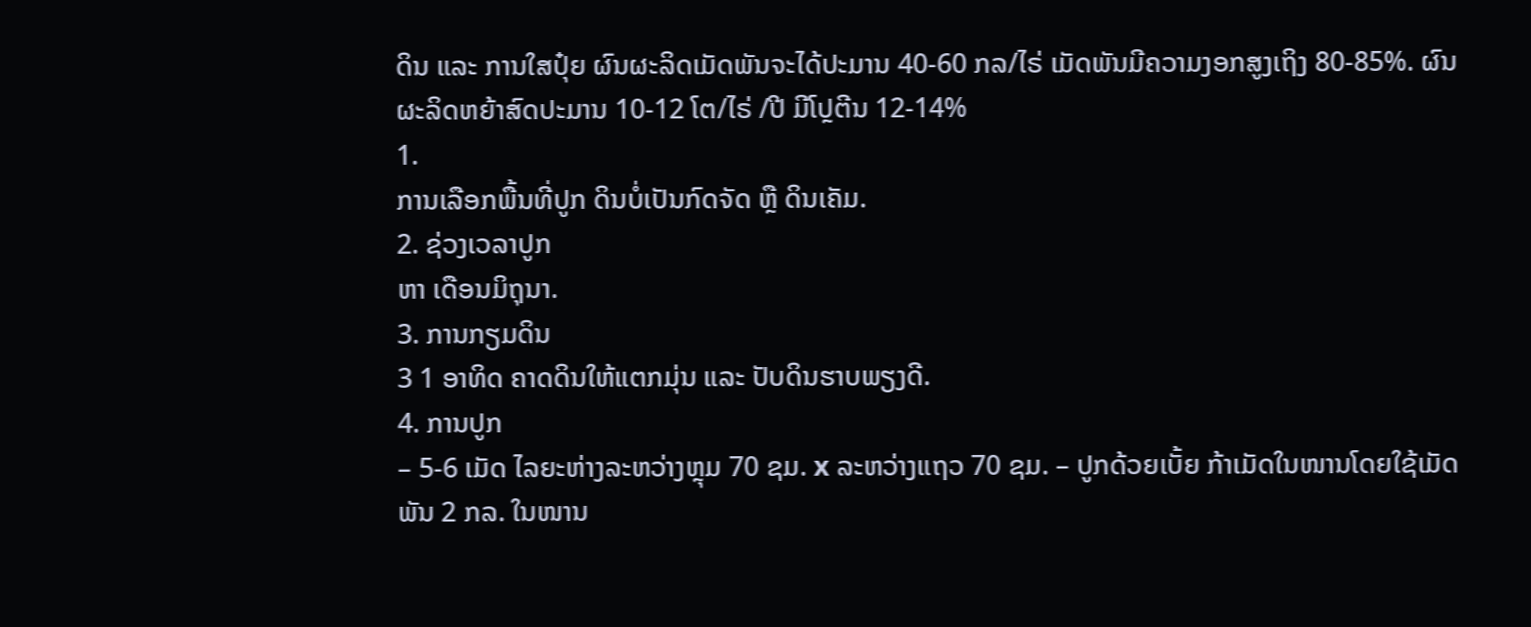ດິນ ແລະ ການໃສປຸ໋ຍ ຜົນຜະລິດເມັດພັນຈະໄດ້ປະມານ 40-60 ກລ/ໄຣ່ ເມັດພັນມີຄວາມງອກສູງເຖິງ 80-85%. ຜົນຜະລິດຫຍ້າສົດປະມານ 10-12 ໂຕ/ໄຣ່ /ປີ ມີໂປຼຕີນ 12-14%
1.
ການເລືອກພື້ນທີ່ປູກ ດິນບໍ່ເປັນກົດຈັດ ຫຼື ດິນເຄັມ.
2. ຊ່ວງເວລາປູກ
ຫາ ເດືອນມິຖຸນາ.
3. ການກຽມດິນ
3 1 ອາທິດ ຄາດດິນໃຫ້ແຕກມຸ່ນ ແລະ ປັບດິນຮາບພຽງດີ.
4. ການປູກ
– 5-6 ເມັດ ໄລຍະຫ່າງລະຫວ່າງຫຼຸມ 70 ຊມ. x ລະຫວ່າງແຖວ 70 ຊມ. – ປູກດ້ວຍເບັ້ຍ ກ້າເມັດໃນໜານໂດຍໃຊ້ເມັດພັນ 2 ກລ. ໃນໜານ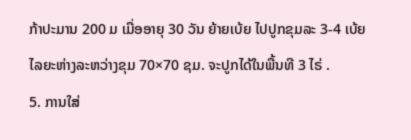ກ້າປະມານ 200 ມ ເມື່ອອາຍຸ 30 ວັນ ຍ້າຍເບ້ຍ ໄປປູກຂຸມລະ 3-4 ເບ້ຍ ໄລຍະຫ່າງລະຫວ່າງຂຸມ 70×70 ຊມ. ຈະປູກໄດ້ໃນພື້ນທີ 3 ໄຣ່ .
5. ການໃສ່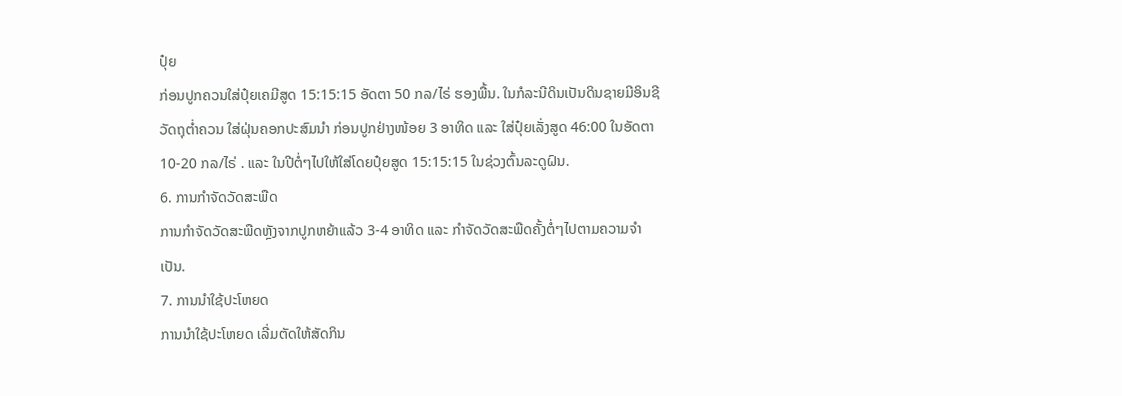ປຸ໋ຍ
ກ່ອນປູກຄວນໃສ່ປຸ໋ຍເຄມີສູດ 15:15:15 ອັດຕາ 50 ກລ/ໄຣ່ ຮອງພື້ນ. ໃນກໍລະນີດິນເປັນດິນຊາຍມີອິນຊີວັດຖຸຕໍ່າຄວນ ໃສ່ຝຸ່ນຄອກປະສົມນໍາ ກ່ອນປູກຢ່າງໜ້ອຍ 3 ອາທິດ ແລະ ໃສ່ປຸ໋ຍເລັ່ງສູດ 46:00 ໃນອັດຕາ 10-20 ກລ/ໄຣ່ . ແລະ ໃນປີຕໍ່ໆໄປໃຫ້ໃສ່ໂດຍປຸ໋ຍສູດ 15:15:15 ໃນຊ່ວງຕົ້ນລະດູຝົນ.
6. ການກໍາຈັດວັດສະພືດ
ການກໍາຈັດວັດສະພືດຫຼັງຈາກປູກຫຍ້າແລ້ວ 3-4 ອາທິດ ແລະ ກໍາຈັດວັດສະພືດຄັ້ງຕໍ່ໆໄປຕາມຄວາມຈໍາເປັນ.
7. ການນໍາໃຊ້ປະໂຫຍດ
ການນຳໃຊ້ປະໂຫຍດ ເລີ່ມຕັດໃຫ້ສັດກິນ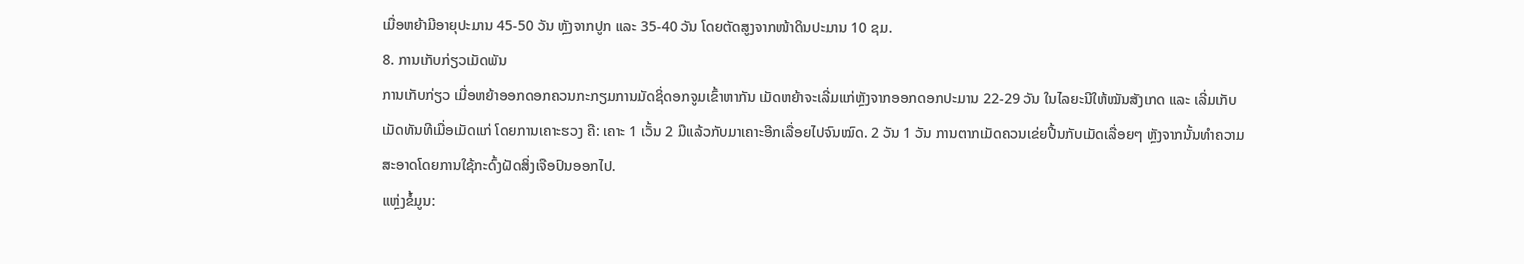ເມື່ອຫຍ້າມີອາຍຸປະມານ 45-50 ວັນ ຫຼັງຈາກປູກ ແລະ 35-40 ວັນ ໂດຍຕັດສູງຈາກໜ້າດິນປະມານ 10 ຊມ.
8. ການເກັບກ່ຽວເມັດພັນ
ການເກັບກ່ຽວ ເມື່ອຫຍ້າອອກດອກຄວນກະກຽມການມັດຊິ່ດອກຈູມເຂົ້າຫາກັນ ເມັດຫຍ້າຈະເລີ່ມແກ່ຫຼັງຈາກອອກດອກປະມານ 22-29 ວັນ ໃນໄລຍະນີໃຫ້ໝັນສັງເກດ ແລະ ເລີ່ມເກັບເມັດທັນທີເມື່ອເມັດແກ່ ໂດຍການເຄາະຮວງ ຄື: ເຄາະ 1 ເວັ້ນ 2 ມືແລ້ວກັບມາເຄາະອີກເລື່ອຍໄປຈົນໝົດ. 2 ວັນ 1 ວັນ ການຕາກເມັດຄວນເຂ່ຍປີ້ນກັບເມັດເລື່ອຍໆ ຫຼັງຈາກນັ້ນທໍາຄວາມສະອາດໂດຍການໃຊ້ກະດົ້ງຝັດສິ່ງເຈືອປົນອອກໄປ.
ແຫຼ່ງຂໍ້ມູນ: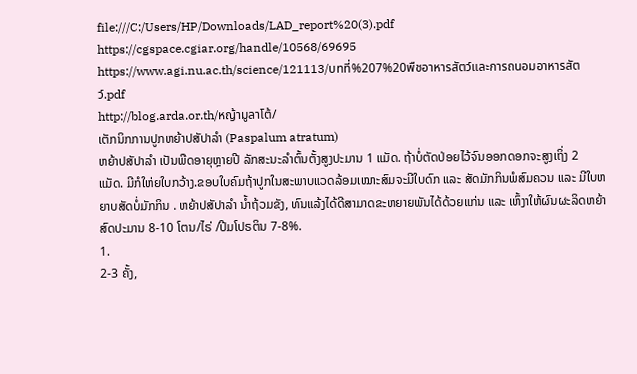file:///C:/Users/HP/Downloads/LAD_report%20(3).pdf
https://cgspace.cgiar.org/handle/10568/69695
https://www.agi.nu.ac.th/science/121113/บทที่%207%20พืชอาหารสัตว์และการถนอมอาหารสัตว์.pdf
http://blog.arda.or.th/หญ้ามูลาโต้/
ເຕັກນິກການປູກຫຍ້າປສັປາລໍາ (Paspalum atratum)
ຫຍ້າປສັປາລໍາ ເປັນພືດອາຍຸຫຼາຍປີ ລັກສະນະລໍາຕົ້ນຕັ້ງສູງປະມານ 1 ແມັດ. ຖ້າບໍ່ຕັດປ່ອຍໄວ້ຈົນອອກດອກຈະສູງເຖິ່ງ 2 ແມັດ. ມີກໍໃຫ່ຍໃບກວ້າງ.ຂອບໃບຄົມຖ້າປູກໃນສະພາບແວດລ້ອມເໝາະສົມຈະມີໃບດົກ ແລະ ສັດມັກກິນພໍສົມຄວນ ແລະ ມີໃບຫຍາບສັດບໍ່ມັກກິນ . ຫຍ້າປສັປາລໍາ ນໍ້າຖ້ວມຂັງ, ທົນແລ້ງໄດ້ດີສາມາດຂະຫຍາຍພັນໄດ້ດ້ວຍແກ່ນ ແລະ ເຫົ້ງາໃຫ້ຜົນຜະລິດຫຍ້າສົດປະມານ 8-10 ໂຕນ/ໄຣ່ /ປີມໂປຣຕິນ 7-8%.
1.
2-3 ຄັ້ງ,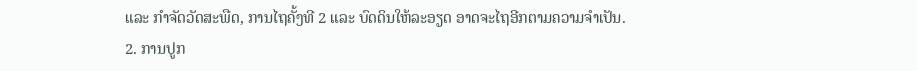ແລະ ກໍາຈັດວັດສະພືດ, ການໄຖຄັ້ງທີ 2 ແລະ ບົດດິນໃຫ້ລະອຽດ ອາດຈະໄຖອີກຕາມຄວາມຈໍາເປັນ.
2. ການປູກ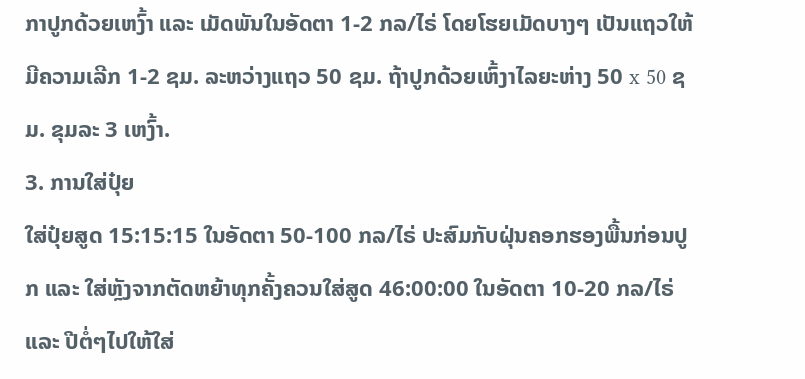ກາປູກດ້ວຍເຫງົ້າ ແລະ ເມັດພັນໃນອັດຕາ 1-2 ກລ/ໄຣ່ ໂດຍໂຮຍເມັດບາງໆ ເປັນແຖວໃຫ້ມີຄວາມເລີກ 1-2 ຊມ. ລະຫວ່າງແຖວ 50 ຊມ. ຖ້າປູກດ້ວຍເຫົ້ງາໄລຍະຫ່າງ 50 x 50 ຊມ. ຂຸມລະ 3 ເຫງົ້າ.
3. ການໃສ່ປຸ໋ຍ
ໃສ່ປຸ໋ຍສູດ 15:15:15 ໃນອັດຕາ 50-100 ກລ/ໄຣ່ ປະສົມກັບຝຸ່ນຄອກຮອງພື້ນກ່ອນປູກ ແລະ ໃສ່ຫຼັງຈາກຕັດຫຍ້າທຸກຄັ້ງຄວນໃສ່ສູດ 46:00:00 ໃນອັດຕາ 10-20 ກລ/ໄຣ່ ແລະ ປີຕໍ່ໆໄປໃຫ້ໃສ່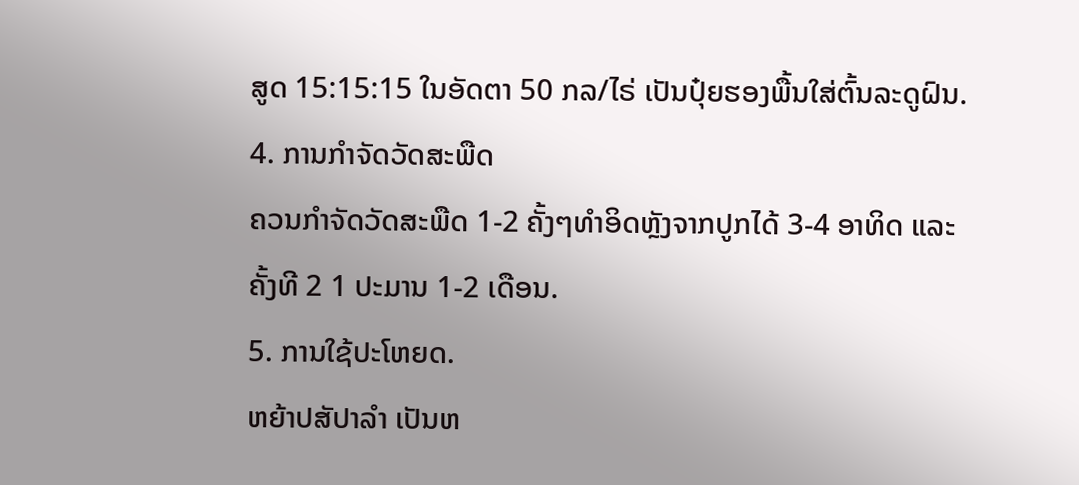ສູດ 15:15:15 ໃນອັດຕາ 50 ກລ/ໄຣ່ ເປັນປຸ໋ຍຮອງພື້ນໃສ່ຕົ້ນລະດູຝົນ.
4. ການກໍາຈັດວັດສະພືດ
ຄວນກໍາຈັດວັດສະພືດ 1-2 ຄັ້ງໆທໍາອິດຫຼັງຈາກປູກໄດ້ 3-4 ອາທິດ ແລະ ຄັ້ງທີ 2 1 ປະມານ 1-2 ເດືອນ.
5. ການໃຊ້ປະໂຫຍດ.
ຫຍ້າປສັປາລໍາ ເປັນຫ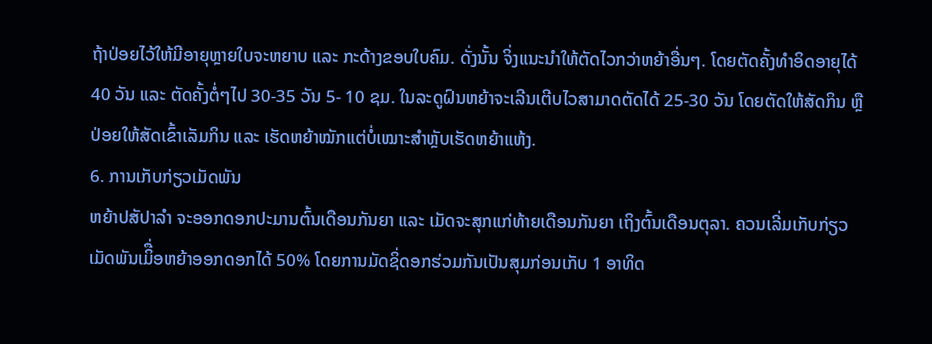ຖ້າປ່ອຍໄວ້ໃຫ້ມີອາຍຸຫຼາຍໃບຈະຫຍາບ ແລະ ກະດ້າງຂອບໃບຄົມ. ດັ່ງນັ້ນ ຈິ່ງແນະນໍາໃຫ້ຕັດໄວກວ່າຫຍ້າອື່ນໆ. ໂດຍຕັດຄັ້ງທໍາອິດອາຍຸໄດ້ 40 ວັນ ແລະ ຕັດຄັ້ງຕໍ່ໆໄປ 30-35 ວັນ 5- 10 ຊມ. ໃນລະດູຝົນຫຍ້າຈະເລີນເຕີບໄວສາມາດຕັດໄດ້ 25-30 ວັນ ໂດຍຕັດໃຫ້ສັດກິນ ຫຼື ປ່ອຍໃຫ້ສັດເຂົ້າເລັມກິນ ແລະ ເຮັດຫຍ້າໝັກແຕ່ບໍ່ເໝາະສໍາຫຼັບເຮັດຫຍ້າແຫ້ງ.
6. ການເກັບກ່ຽວເມັດພັນ
ຫຍ້າປສັປາລໍາ ຈະອອກດອກປະມານຕົ້ນເດືອນກັນຍາ ແລະ ເມັດຈະສຸກແກ່ທ້າຍເດືອນກັນຍາ ເຖິງຕົ້ນເດືອນຕຸລາ. ຄວນເລີ່ມເກັບກ່ຽວເມັດພັນເມິື່ອຫຍ້າອອກດອກໄດ້ 50% ໂດຍການມັດຊິ່ດອກຮ່ວມກັນເປັນສຸມກ່ອນເກັບ 1 ອາທິດ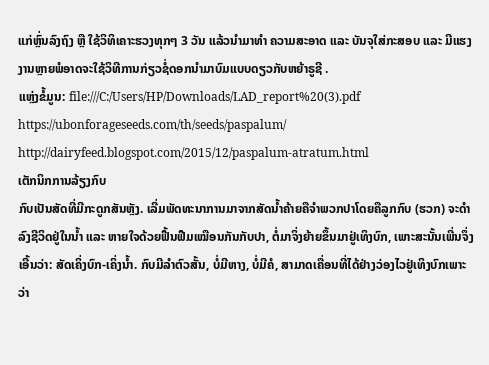ແກ່ຫຼົ່ນລົງຖົງ ຫຼື ໃຊ້ວິທິເຄາະຮວງທຸກໆ 3 ວັນ ແລ້ວນໍາມາທໍາ ຄວາມສະອາດ ແລະ ບັນຈຸໃສ່ກະສອບ ແລະ ມີແຮງງານຫຼາຍພໍອາດຈະໃຊ້ວິທີການກ່ຽວຊໍ່ດອກນໍາມາບົມແບບດຽວກັບຫຍ້າຣູຊີ .
ແຫຼ່ງຂໍ້ມູນ: file:///C:/Users/HP/Downloads/LAD_report%20(3).pdf
https://ubonforageseeds.com/th/seeds/paspalum/
http://dairyfeed.blogspot.com/2015/12/paspalum-atratum.html
ເຕັກນິກການລ້ຽງກົບ
ກົບເປັນສັດທີ່ມີກະດູກສັນຫຼັງ. ເລີ່ມພັດທະນາການມາຈາກສັດນ້ຳຄ້າຍຄືຈໍາພວກປາໂດຍຄືລູກກົບ (ຮວກ) ຈະດໍາລົງຊີວິດຢູ່ໃນນໍ້າ ແລະ ຫາຍໃຈດ້ວຍຟື້ນຟືມເໝືອນກັນກັບປາ, ຕໍ່ມາຈິ່ງຍ້າຍຂຶ້ນມາຢູ່ເທິງບົກ, ເພາະສະນັ້ນເພີ່ນຈຶ່ງເອີ້ນວ່າ: ສັດເຄິ່ງບົກ-ເຄິ່ງນໍ້າ. ກົບມີລໍາຕົວສັ້ນ, ບໍ່ມີຫາງ, ບໍ່ມີຄໍ, ສາມາດເຄື່ອນທີ່ໄດ້ຢ່າງວ່ອງໄວຢູ່ເທິງບົກເພາະວ່າ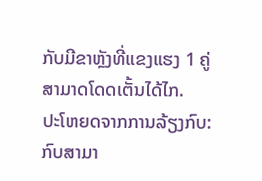ກັບມີຂາຫຼັງທີ່ແຂງແຮງ 1 ຄູ່ ສາມາດໂດດເຕັ້ນໄດ້ໄກ.
ປະໂຫຍດຈາກການລ້ຽງກົບ: ກົບສາມາ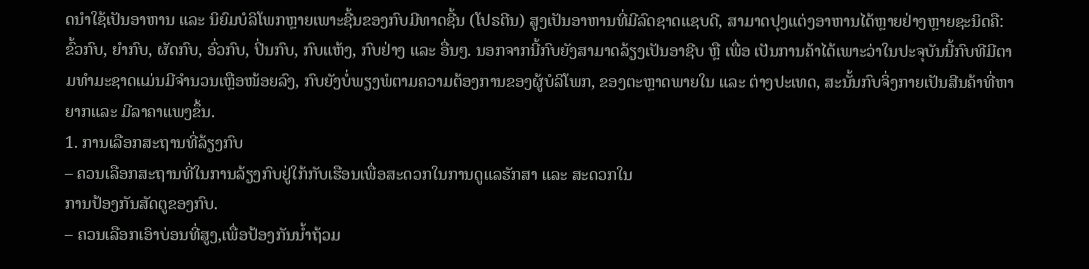ດນໍາໃຊ້ເປັນອາຫານ ແລະ ນິຍົມບໍລິໂພກຫຼາຍເພາະຊີ້ນຂອງກົບມີທາດຊີ້ນ (ໂປຣຕີນ) ສູງເປັນອາຫານທີ່ມີລົດຊາດແຊບດີ, ສາມາດປຸງແຕ່ງອາຫານໄດ້ຫຼາຍຢ່າງຫຼາຍຊະນິດຄື: ຂົ້ວກົບ, ຍໍາກົບ, ຜັດກົບ, ອົ່ວກົບ, ປິ່ນກົບ, ກົບແຫ້ງ, ກົບຢ່າງ ແລະ ອື່ນໆ. ນອກຈາກນີ້ກົບຍັງສາມາດລ້ຽງເປັນອາຊີບ ຫຼື ເພື່ອ ເປັນການຄ້າໄດ້ເພາະວ່າໃນປະຈຸບັນນີ້ກົບທີມີຕາມທໍາມະຊາດແມ່ນມີຈໍານວນເຫຼືອໜ້ອຍລົງ, ກົບຍັງບໍ່ພຽງພໍຕາມຄວາມຕ້ອງການຂອງຜູ້ບໍລິໂພກ, ຂອງຕະຫຼາດພາຍໃນ ແລະ ຕ່າງປະເທດ, ສະນັ້ນກົບຈິ່ງກາຍເປັນສີນຄ້າທີ່ຫາຍາກແລະ ມີລາຄາແພງຂຶ້ນ.
1. ການເລືອກສະຖານທີ່ລ້ຽງກົບ
– ຄວນເລືອກສະຖານທີ່ໃນການລ້ຽງກົບຢູ່ໃກ້ກັບເຮືອນເພື່ອສະດວກໃນການດູແລຮັກສາ ແລະ ສະດວກໃນ
ການປ້ອງກັນສັດຕູຂອງກົບ.
– ຄວນເລືອກເອົາບ່ອນທີ່ສູງ,ເພື່ອປ້ອງກັນນໍ້າຖ້ວມ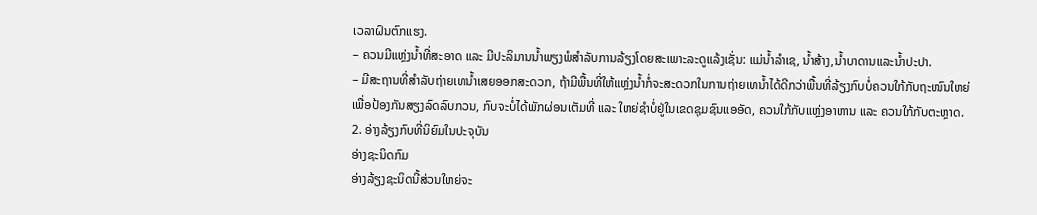ເວລາຝົນຕົກແຮງ.
– ຄວນມີແຫຼ່ງນໍ້າທີ່ສະອາດ ແລະ ມີປະລິມານນ້ຳພຽງພໍສໍາລັບການລ້ຽງໂດຍສະເພາະລະດູແລ້ງເຊັ່ນ: ແມ່ນໍ້າລໍາເຊ, ນໍ້າສ້າງ,ນໍ້າບາດານແລະນໍ້າປະປາ.
– ມີສະຖານທີ່ສໍາລັບຖ່າຍເທນໍ້າເສຍອອກສະດວກ, ຖ້າມີພື້ນທີ່ໃຫ້ແຫຼ່ງນໍ້າກໍ່ຈະສະດວກໃນການຖ່າຍເທນໍ້າໄດ້ດີກວ່າພື້ນທີ່ລ້ຽງກົບບໍ່ຄວນໃກ້ກັບຖະໜົນໃຫຍ່ເພື່ອປ້ອງກັນສຽງລົດລົບກວນ, ກົບຈະບໍ່ໄດ້ພັກຜ່ອນເຕັມທີ່ ແລະ ໃຫຍ່ຊໍາບໍ່ຢູ່ໃນເຂດຊຸມຊົນແອອັດ, ຄວນໃກ້ກັບແຫຼ່ງອາຫານ ແລະ ຄວນໃກ້ກັບຕະຫຼາດ.
2. ອ່າງລ້ຽງກົບທີ່ນິຍົມໃນປະຈຸບັນ
ອ່າງຊະນິດກົມ
ອ່າງລ້ຽງຊະນິດນີ້ສ່ວນໃຫຍ່ຈະ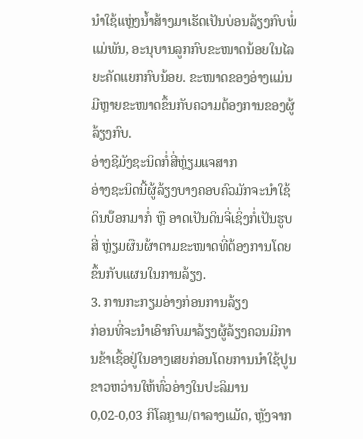ນໍາໃຊ້ແຫຼ່ງນໍ້າສ້າງມາເຮັດເປັນບ່ອນລ້ຽງກົບພໍ່ແມ່ພັນ, ອະນຸບານລູກກົບຂະໜາດນ້ອຍໃນໄລຍະຄັດແຍກກົບນ້ອຍ. ຂະໜາດຂອງອ່າງແມ່ນມີຫຼາຍຂະໜາດຂຶ້ນກັບຄວາມຕ້ອງການຂອງຜູ້ລ້ຽງກົບ.
ອ່າງຊີມັງຊະນິດກໍ່ສີ່ຫຼ່ຽມແຈສາກ
ອ່າງຊະນິດນີ້ຜູ້ລ້ຽງບາງຄອບຄົວມັກຈະນໍາໃຊ້ດິນບ໊ອກມາກໍ່ ຫຼື ອາດເປັນດິນຈີ່ເຊິ່ງກໍ່ເປັນຮູບສີ່ ຫຼ່ຽມຜືນຜ້າຕາມຂະໜາດທີ່ຕ້ອງການໂດຍຂຶ້ນກັບແຜນໃນການລ້ຽງ.
3. ການກະກຽມອ່າງກ່ອນການລ້ຽງ
ກ່ອນທີ່ຈະນໍາເອົາກົບມາລ້ຽງຜູ້ລ້ຽງຄວນມີການຂ້າເຊື້ອຢູ່ໃນອາງເສຍກ່ອນໂດຍການນໍາໃຊ້ປູນຂາວຫວ່ານໃຫ້ທົ່ວອ່າງໃນປະລິມານ 0,02-0,03 ກິໂລກຼາມ/ຕາລາງແມັດ, ຫຼັງຈາກ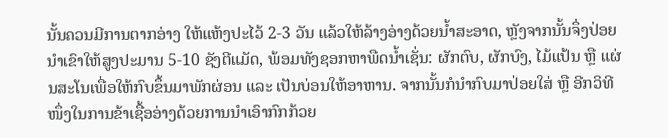ນັ້ນຄວນມີການຕາກອ່າງ ໃຫ້ແຫ້ງປະໄວ້ 2-3 ວັນ ແລ້ວໃຫ້ລ້າງອ່າງດ້ວຍນໍ້າສະອາດ, ຫຼັງຈາກນັ້ນຈຶ່ງປ່ອຍນໍາເຂົາໃຫ້ສູງປະມານ 5-10 ຊັງຕີແມັດ, ພ້ອມທັງຊອກຫາພືດນໍ້າເຊັ່ນ: ຜັກຕົບ, ຜັກບົງ, ໄມ້ແປ້ນ ຫຼື ແຜ່ນສະໂນເພື່ອໃຫ້ກົບຂຶ້ນມາພັກຜ່ອນ ແລະ ເປັນບ່ອນໃຫ້ອາຫານ. ຈາກນັ້ນກໍນໍາກົບມາປ່ອຍໃສ່ ຫຼື ອີກວິທີໜຶ່ງໃນການຂ້າເຊື້ອອ່າງດ້ວຍການນໍາເອົາກົກກ້ວຍ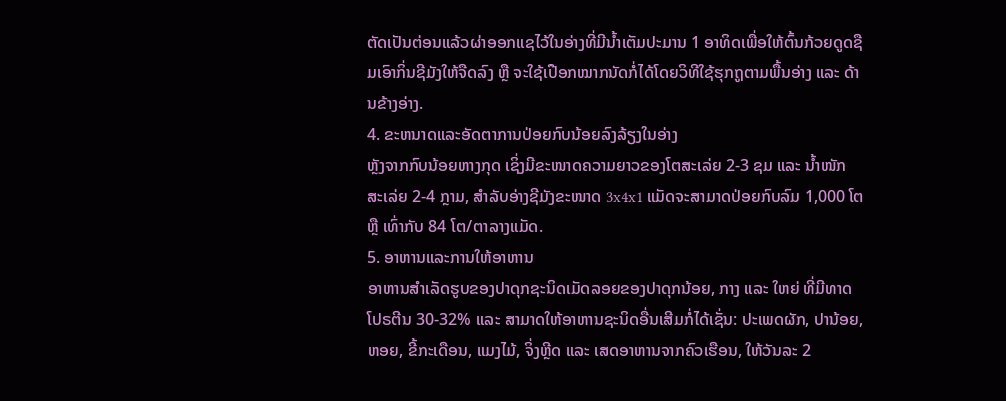ຕັດເປັນຕ່ອນແລ້ວຜ່າອອກແຊໄວ້ໃນອ່າງທີ່ມີນໍ້າເຕັມປະມານ 1 ອາທິດເພື່ອໃຫ້ຕົ້ນກ້ວຍດູດຊືມເອົາກິ່ນຊີມັງໃຫ້ຈືດລົງ ຫຼື ຈະໃຊ້ເປືອກໝາກນັດກໍ່ໄດ້ໂດຍວິທີໃຊ້ຮຸກຖູຕາມພື້ນອ່າງ ແລະ ດ້ານຂ້າງອ່າງ.
4. ຂະຫນາດແລະອັດຕາການປ່ອຍກົບນ້ອຍລົງລ້ຽງໃນອ່າງ
ຫຼັງຈາກກົບນ້ອຍຫາງກຸດ ເຊິ່ງມີຂະໜາດຄວາມຍາວຂອງໂຕສະເລ່ຍ 2-3 ຊມ ແລະ ນໍ້າໜັກ ສະເລ່ຍ 2-4 ກຼາມ, ສໍາລັບອ່າງຊີມັງຂະໜາດ 3x4x1 ແມັດຈະສາມາດປ່ອຍກົບລົມ 1,000 ໂຕ ຫຼື ເທົ່າກັບ 84 ໂຕ/ຕາລາງແມັດ.
5. ອາຫານແລະການໃຫ້ອາຫານ
ອາຫານສໍາເລັດຮູບຂອງປາດຸກຊະນິດເມັດລອຍຂອງປາດຸກນ້ອຍ, ກາງ ແລະ ໃຫຍ່ ທີ່ມີທາດໂປຣຕີນ 30-32% ແລະ ສາມາດໃຫ້ອາຫານຊະນິດອື່ນເສີມກໍ່ໄດ້ເຊັ່ນ: ປະເພດຜັກ, ປານ້ອຍ, ຫອຍ, ຂີ້ກະເດືອນ, ແມງໄມ້, ຈິ່ງຫຼີດ ແລະ ເສດອາຫານຈາກຄົວເຮືອນ, ໃຫ້ວັນລະ 2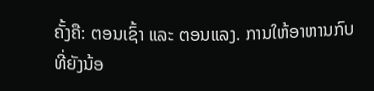ຄັ້ງຄື: ຕອນເຊົ້າ ແລະ ຕອນແລງ. ການໃຫ້ອາຫານກົບທີ່ຍັງນ້ອ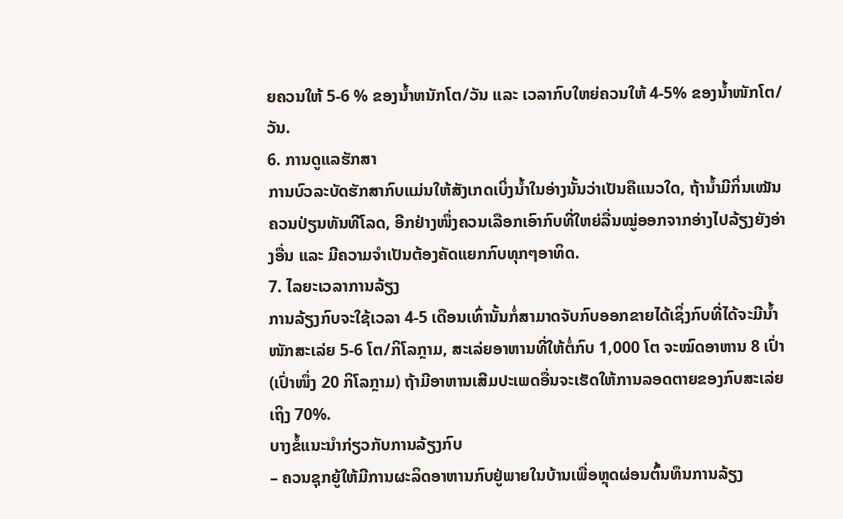ຍຄວນໃຫ້ 5-6 % ຂອງນໍ້າຫນັກໂຕ/ວັນ ແລະ ເວລາກົບໃຫຍ່ຄວນໃຫ້ 4-5% ຂອງນໍ້າໜັກໂຕ/ວັນ.
6. ການດູແລຮັກສາ
ການບົວລະບັດຮັກສາກົບແມ່ນໃຫ້ສັງເກດເບິ່ງນໍ້າໃນອ່າງນັ້ນວ່າເປັນຄືແນວໃດ, ຖ້ານໍ້າມີກິ່ນເໝັນຄວນປ່ຽນທັນທີໂລດ, ອີກຢ່າງໜຶ່ງຄວນເລືອກເອົາກົບທີ່ໃຫຍ່ລື່ນໝູ່ອອກຈາກອ່າງໄປລ້ຽງຍັງອ່າງອື່ນ ແລະ ມີຄວາມຈໍາເປັນຕ້ອງຄັດແຍກກົບທຸກໆອາທິດ.
7. ໄລຍະເວລາການລ້ຽງ
ການລ້ຽງກົບຈະໃຊ້ເວລາ 4-5 ເດືອນເທົ່ານັ້ນກໍ່ສາມາດຈັບກົບອອກຂາຍໄດ້ເຊິ່ງກົບທີ່ໄດ້ຈະມີນໍ້າໜັກສະເລ່ຍ 5-6 ໂຕ/ກິໂລກຼາມ, ສະເລ່ຍອາຫານທີ່ໃຫ້ຕໍ່ກົບ 1,000 ໂຕ ຈະໝົດອາຫານ 8 ເປົ່າ (ເປົ່າໜຶ່ງ 20 ກິໂລກຼາມ) ຖ້າມີອາຫານເສີມປະເພດອື່ນຈະເຮັດໃຫ້ການລອດຕາຍຂອງກົບສະເລ່ຍເຖິງ 70%.
ບາງຂໍ້ແນະນໍາກ່ຽວກັບການລ້ຽງກົບ
– ຄວນຊຸກຍູ້ໃຫ້ມີການຜະລິດອາຫານກົບຢູ່ພາຍໃນບ້ານເພື່ອຫຼຸດຜ່ອນຕົ້ນທຶນການລ້ຽງ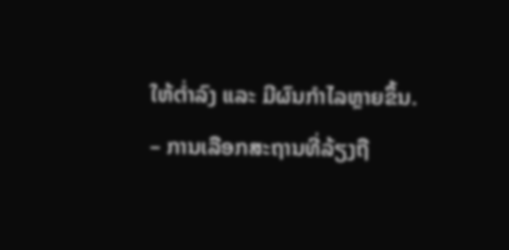ໃຫ້ຕ່ຳລົງ ແລະ ມີຜົນກໍາໄລຫຼາຍຂຶ້ນ.
– ການເລືອກສະຖານທີ່ລ້ຽງຖື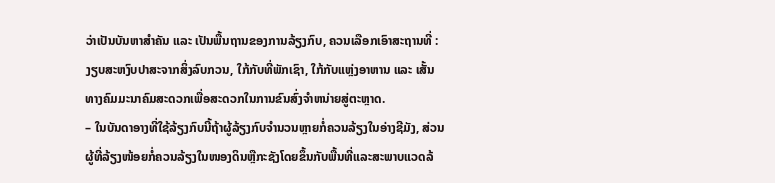ວ່າເປັນບັນຫາສໍາຄັນ ແລະ ເປັນພື້ນຖານຂອງການລ້ຽງກົບ, ຄວນເລືອກເອົາສະຖານທີ່ : ງຽບສະຫງົບປາສະຈາກສິ່ງລົບກວນ, ໃກ້ກັບທີ່ພັກເຊົາ, ໃກ້ກັບແຫຼ່ງອາຫານ ແລະ ເສັ້ນທາງຄົມມະນາຄົມສະດວກເພື່ອສະດວກໃນການຂົນສົ່ງຈໍາຫນ່າຍສູ່ຕະຫຼາດ.
– ໃນບັນດາອາງທີ່ໃຊ້ລ້ຽງກົບນີ້ຖ້າຜູ້ລ້ຽງກົບຈໍານວນຫຼາຍກໍ່ຄວນລ້ຽງໃນອ່າງຊີມັງ, ສ່ວນຜູ້ທີ່ລ້ຽງໜ້ອຍກໍ່ຄວນລ້ຽງໃນໜອງດິນຫຼືກະຊັງໂດຍຂຶ້ນກັບພື້ນທີ່ແລະສະພາບແວດລ້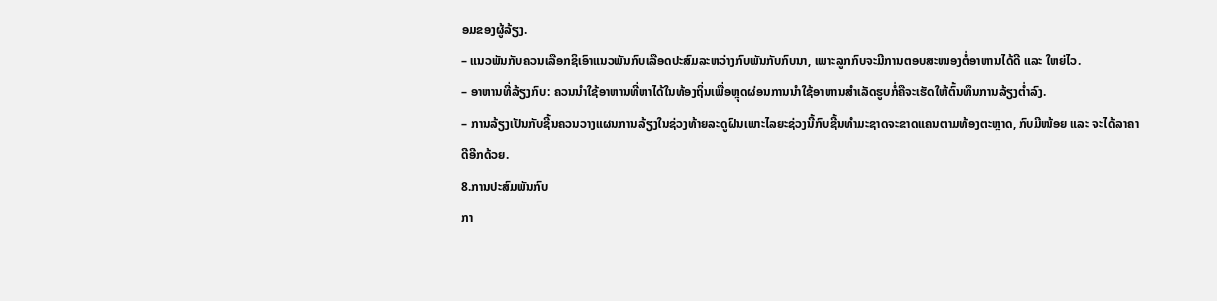ອມຂອງຜູ້ລ້ຽງ.
– ແນວພັນກັບຄວນເລືອກຊິເອົາແນວພັນກົບເລືອດປະສົມລະຫວ່າງກົບພັນກັບກົບນາ, ເພາະລູກກົບຈະມີການຕອບສະໜອງຕໍ່ອາຫານໄດ້ດີ ແລະ ໃຫຍ່ໄວ.
– ອາຫານທີ່ລ້ຽງກົບ: ຄວນນໍາໃຊ້ອາຫານທີ່ຫາໄດ້ໃນທ້ອງຖິ່ນເພື່ອຫຼຸດຜ່ອນການນໍາໃຊ້ອາຫານສໍາເລັດຮູບກໍ່ຄືຈະເຮັດໃຫ້ຕົ້ນທຶນການລ້ຽງຕໍ່າລົງ.
– ການລ້ຽງເປັນກັບຊີ້ນຄວນວາງແຜນການລ້ຽງໃນຊ່ວງທ້າຍລະດູຝົນເພາະໄລຍະຊ່ວງນີ້ກົບຊີ້ນທໍາມະຊາດຈະຂາດແຄນຕາມທ້ອງຕະຫຼາດ, ກົບມີໜ້ອຍ ແລະ ຈະໄດ້ລາຄາດີອີກດ້ວຍ.
8.ການປະສົມພັນກົບ
ກາ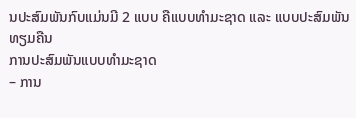ນປະສົມພັນກົບແມ່ນມີ 2 ແບບ ຄືແບບທໍາມະຊາດ ແລະ ແບບປະສົມພັນທຽມຄືນ
ການປະສົມພັນແບບທໍາມະຊາດ
– ການ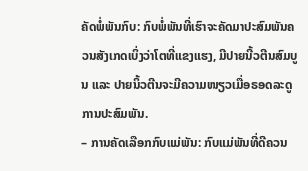ຄັດພໍ່ພັນກົບ: ກົບພໍ່ພັນທີ່ເຮົາຈະຄັດມາປະສົມພັນຄວນສັງເກດເບິ່ງວ່າໂຕທີ່ແຂງແຮງ, ມີປາຍນີ້ວຕີນສົມບູນ ແລະ ປາຍນິ້ວຕີນຈະມີຄວາມໜຽວເມື່ອຣອດລະດູການປະສົມພັນ.
– ການຄັດເລືອກກົບແມ່ພັນ: ກົບແມ່ພັນທີ່ດີຄວນ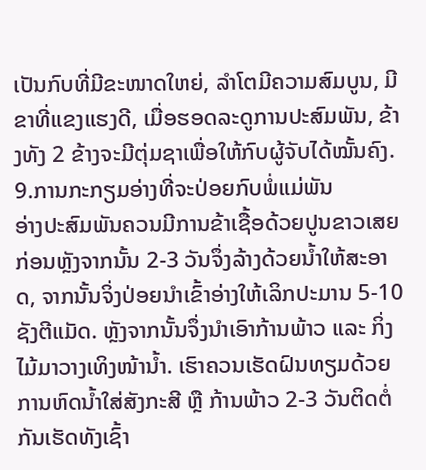ເປັນກົບທີ່ມີຂະໜາດໃຫຍ່, ລໍາໂຕມີຄວາມສົມບູນ, ມີຂາທີ່ແຂງແຮງດີ, ເມື່ອຮອດລະດູການປະສົມພັນ, ຂ້າງທັງ 2 ຂ້າງຈະມີຕຸ່ມຊາເພື່ອໃຫ້ກົບຜູ້ຈັບໄດ້ໝັ້ນຄົງ.
9.ການກະກຽມອ່າງທີ່ຈະປ່ອຍກົບພໍ່ແມ່ພັນ
ອ່າງປະສົມພັນຄວນມີການຂ້າເຊື້ອດ້ວຍປູນຂາວເສຍກ່ອນຫຼັງຈາກນັ້ນ 2-3 ວັນຈຶ່ງລ້າງດ້ວຍນ້ຳໃຫ້ສະອາດ, ຈາກນັ້ນຈິ່ງປ່ອຍນໍາເຂົ້າອ່າງໃຫ້ເລິກປະມານ 5-10 ຊັງຕີແມັດ. ຫຼັງຈາກນັ້ນຈຶ່ງນໍາເອົາກ້ານພ້າວ ແລະ ກິ່ງໄມ້ມາວາງເທິງໜ້ານໍ້າ. ເຮົາຄວນເຮັດຝົນທຽມດ້ວຍການຫົດນໍ້າໃສ່ສັງກະສີ ຫຼື ກ້ານພ້າວ 2-3 ວັນຕິດຕໍ່ກັນເຮັດທັງເຊົ້າ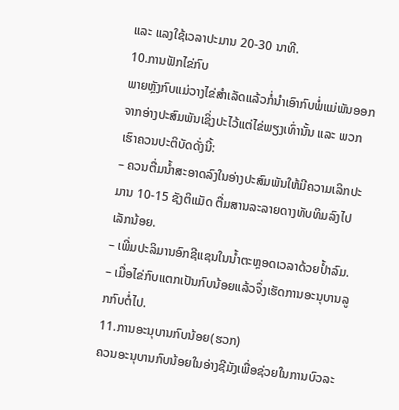ແລະ ແລງໃຊ້ເວລາປະມານ 20-30 ນາທີ.
10.ການຟັກໄຂ່ກົບ
ພາຍຫຼັງກົບແມ່ວາງໄຂ່ສໍາເລັດແລ້ວກໍ່ນໍາເອົາກົບພໍ່ແມ່ພັນອອກຈາກອ່າງປະສົມພັນເຊິ່ງປະໄວ້ແຕ່ໄຂ່ພຽງເທົ່ານັ້ນ ແລະ ພວກເຮົາຄວນປະຕິບັດດັ່ງນີ້:
– ຄວນຕື່ມນໍ້າສະອາດລົງໃນອ່າງປະສົມພັນໃຫ້ມີຄວາມເລິກປະມານ 10-15 ຊັງຕິແມັດ ຕື່ມສານລະລາຍດາງທັບທິມລົງໄປເລັກນ້ອຍ.
– ເພີ່ມປະລິມານອົກຊີແຊນໃນນໍ້າຕະຫຼອດເວລາດ້ວຍປໍ້າລົມ.
– ເມື່ອໄຂ່ກົບແຕກເປັນກົບນ້ອຍແລ້ວຈຶ່ງເຮັດການອະນຸບານລູກກົບຕໍ່ໄປ.
11.ການອະນຸບານກົບນ້ອຍ(ຮວກ)
ຄວນອະນຸບານກົບນ້ອຍໃນອ່າງຊີມັງເພື່ອຊ່ວຍໃນການບົວລະ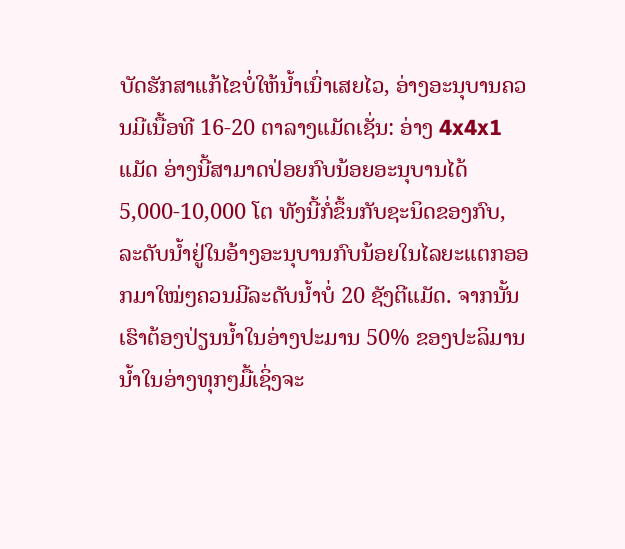ບັດຮັກສາແກ້ໄຂບໍ່ໃຫ້ນໍ້າເນົ່າເສຍໄວ, ອ່າງອະນຸບານຄວນມີເນື້ອທີ 16-20 ຕາລາງແມັດເຊັ່ນ: ອ່າງ 4x4x1 ແມັດ ອ່າງນີ້ສາມາດປ່ອຍກົບນ້ອຍອະນຸບານໄດ້ 5,000-10,000 ໂຕ ທັງນີ້ກໍ່ຂຶ້ນກັບຊະນິດຂອງກົບ, ລະດັບນ້ຳຢູ່ໃນອ້າງອະນຸບານກົບນ້ອຍໃນໄລຍະແຕກອອກມາໃໝ່ໆຄວນມີລະດັບນ້ຳບໍ່ 20 ຊັງຕີແມັດ. ຈາກນັ້ນເຮົາຕ້ອງປ່ຽນນ້ຳໃນອ່າງປະມານ 50% ຂອງປະລິມານນ້ຳໃນອ່າງທຸກໆມື້ເຊິ່ງຈະ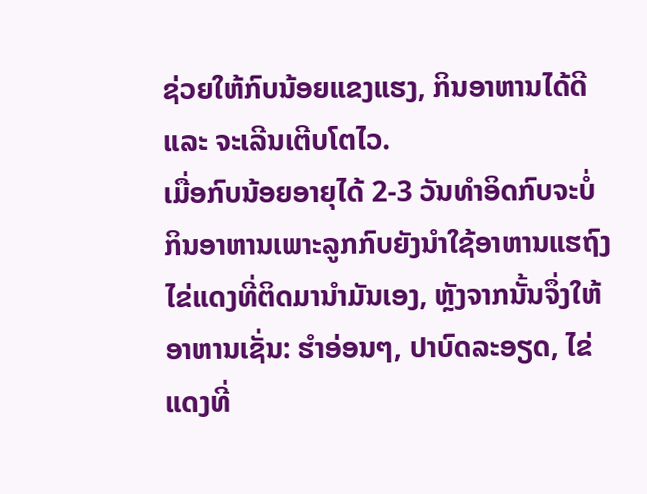ຊ່ວຍໃຫ້ກົບນ້ອຍແຂງແຮງ, ກິນອາຫານໄດ້ດີ ແລະ ຈະເລີນເຕີບໂຕໄວ.
ເມື່ອກົບນ້ອຍອາຍຸໄດ້ 2-3 ວັນທໍາອິດກົບຈະບໍ່ກິນອາຫານເພາະລູກກົບຍັງນໍາໃຊ້ອາຫານແຮຖົງໄຂ່ແດງທີ່ຕິດມານໍາມັນເອງ, ຫຼັງຈາກນັ້ນຈຶ່ງໃຫ້ອາຫານເຊັ່ນ: ຮໍາອ່ອນໆ, ປາບົດລະອຽດ, ໄຂ່ແດງທີ່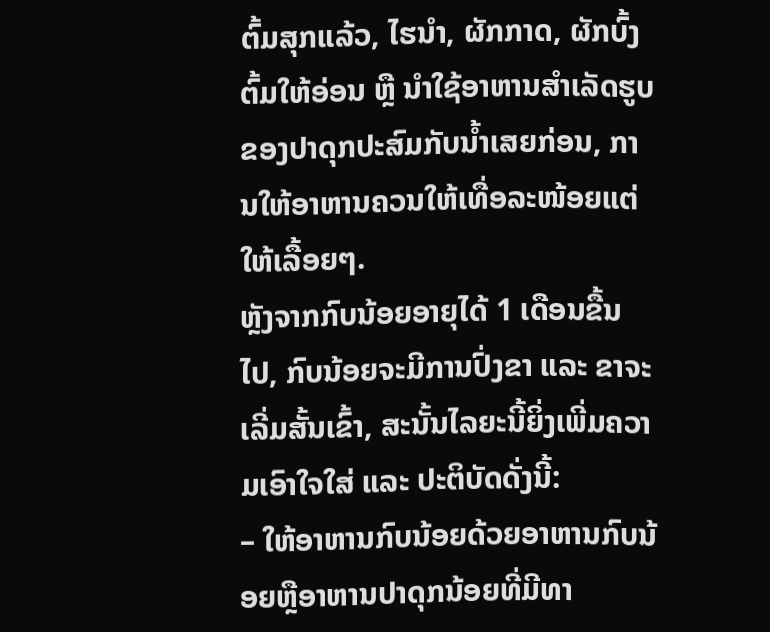ຕົ້ມສຸກແລ້ວ, ໄຮນໍາ, ຜັກກາດ, ຜັກບົ້ງຕົ້ມໃຫ້ອ່ອນ ຫຼື ນໍາໃຊ້ອາຫານສໍາເລັດຮູບຂອງປາດຸກປະສົມກັບນ້ຳເສຍກ່ອນ, ການໃຫ້ອາຫານຄວນໃຫ້ເທື່ອລະໜ້ອຍແຕ່ໃຫ້ເລື້ອຍໆ.
ຫຼັງຈາກກົບນ້ອຍອາຍຸໄດ້ 1 ເດືອນຂື້ນໄປ, ກົບນ້ອຍຈະມີການປົ່ງຂາ ແລະ ຂາຈະເລີ່ມສັ້ນເຂົ້າ, ສະນັ້ນໄລຍະນີ້ຍິ່ງເພີ່ມຄວາມເອົາໃຈໃສ່ ແລະ ປະຕິບັດດັ່ງນີ້:
– ໃຫ້ອາຫານກົບນ້ອຍດ້ວຍອາຫານກົບນ້ອຍຫຼືອາຫານປາດຸກນ້ອຍທີ່ມີທາ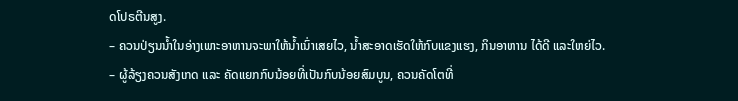ດໂປຣຕີນສູງ.
– ຄວນປ່ຽນນໍ້າໃນອ່າງເພາະອາຫານຈະພາໃຫ້ນໍ້າເນົ່າເສຍໄວ, ນໍ້າສະອາດເຮັດໃຫ້ກົບແຂງແຮງ, ກິນອາຫານ ໄດ້ດີ ແລະໃຫຍ່ໄວ.
– ຜູ້ລ້ຽງຄວນສັງເກດ ແລະ ຄັດແຍກກົບນ້ອຍທີ່ເປັນກົບນ້ອຍສົມບູນ, ຄວນຄັດໂຕທີ່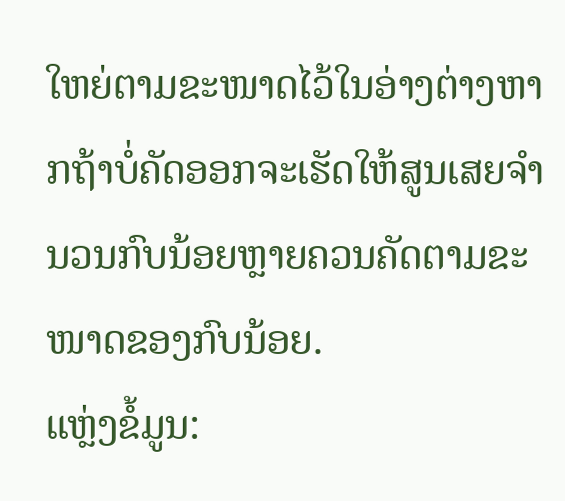ໃຫຍ່ຕາມຂະໜາດໄວ້ໃນອ່າງຕ່າງຫາກຖ້າບໍ່ຄັດອອກຈະເຮັດໃຫ້ສູນເສຍຈໍານວນກົບນ້ອຍຫຼາຍຄວນຄັດຕາມຂະໜາດຂອງກົບນ້ອຍ.
ແຫຼ່ງຂໍ້ມູນ: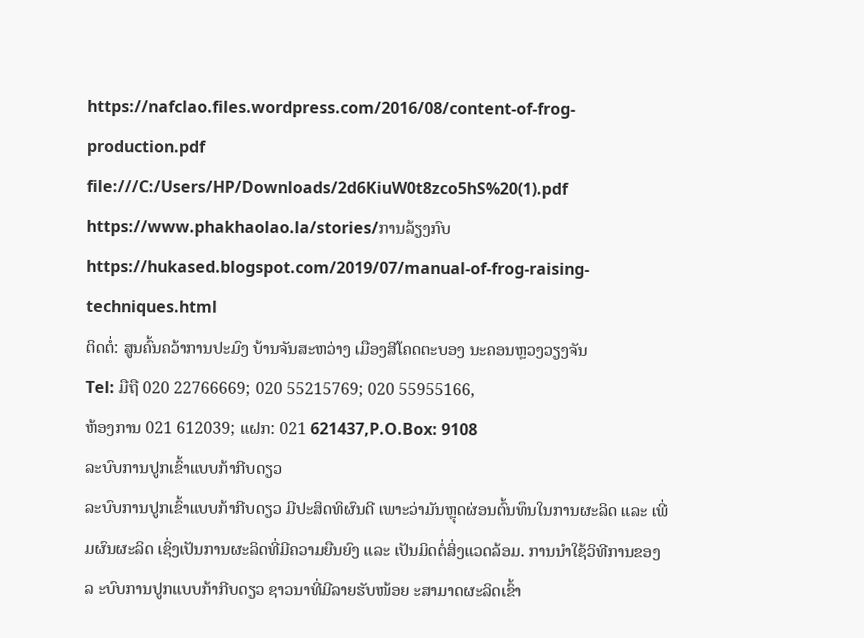https://nafclao.files.wordpress.com/2016/08/content-of-frog-production.pdf
file:///C:/Users/HP/Downloads/2d6KiuW0t8zco5hS%20(1).pdf
https://www.phakhaolao.la/stories/ການລ້ຽງກົບ
https://hukased.blogspot.com/2019/07/manual-of-frog-raising-techniques.html
ຕິດຕໍ່: ສູນຄົ້ນຄວ້າການປະມົງ ບ້ານຈັນສະຫວ່າງ ເມືອງສີໂຄດຕະບອງ ນະຄອນຫຼວງວຽງຈັນ
Tel: ມືຖື 020 22766669; 020 55215769; 020 55955166,
ຫ້ອງການ 021 612039; ແຝກ: 021 621437,P.O.Box: 9108
ລະບົບການປູກເຂົ້າແບບກ້າກີບດຽວ
ລະບົບການປູກເຂົ້າແບບກ້າກີບດຽວ ມີປະສິດທິຜົນດີ ເພາະວ່າມັນຫຼຸດຜ່ອນຕົ້ນທຶນໃນການຜະລິດ ແລະ ເພີ່ມຜົນຜະລິດ ເຊິ່ງເປັນການຜະລິດທີ່ມີຄວາມຍືນຍົງ ແລະ ເປັນມິດຕໍ່ສິ່ງແວດລ້ອມ. ການນຳໃຊ້ວິທີການຂອງລ ະບົບການປູກແບບກ້າກີບດຽວ ຊາວນາທີ່ມີລາຍຮັບໜ້ອຍ ະສາມາດຜະລິດເຂົ້າ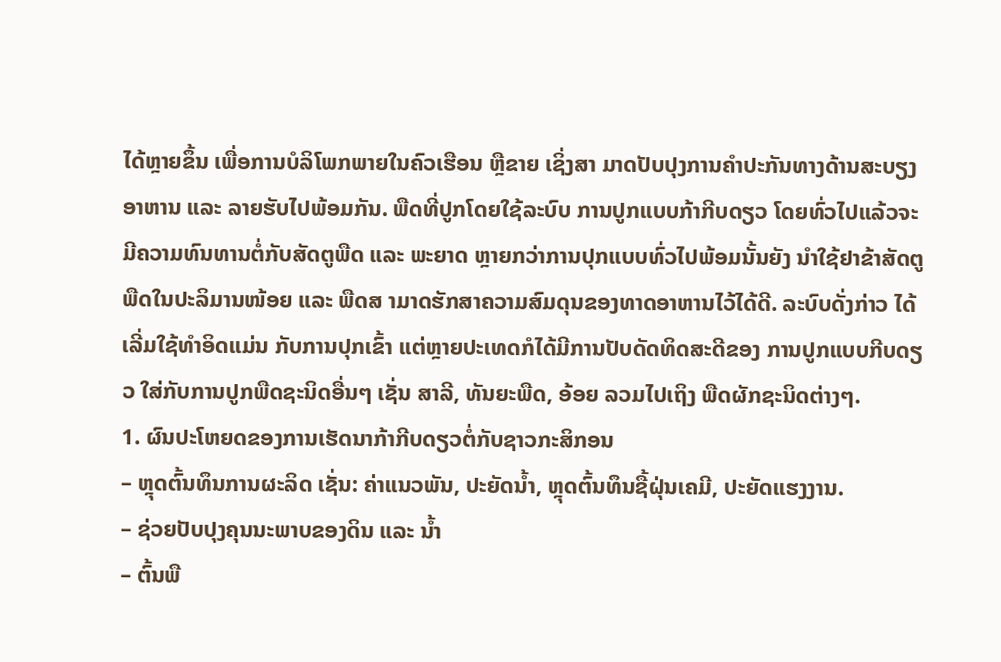ໄດ້ຫຼາຍຂຶ້ນ ເພື່ອການບໍລິໂພກພາຍໃນຄົວເຮືອນ ຫຼືຂາຍ ເຊິ່ງສາ ມາດປັບປຸງການຄຳປະກັນທາງດ້ານສະບຽງອາຫານ ແລະ ລາຍຮັບໄປພ້ອມກັນ. ພືດທີ່ປູກໂດຍໃຊ້ລະບົບ ການປູກແບບກ້າກີບດຽວ ໂດຍທົ່ວໄປແລ້ວຈະ ມີຄວາມທົນທານຕໍ່ກັບສັດຕູພືດ ແລະ ພະຍາດ ຫຼາຍກວ່າການປຸກແບບທົ່ວໄປພ້ອມນັ້ນຍັງ ນຳໃຊ້ຢາຂ້າສັດຕູພືດໃນປະລິມານໜ້ອຍ ແລະ ພືດສ າມາດຮັກສາຄວາມສົມດຸນຂອງທາດອາຫານໄວ້ໄດ້ດີ. ລະບົບດັ່ງກ່າວ ໄດ້ເລີ່ມໃຊ້ທຳອິດແມ່ນ ກັບການປຸກເຂົ້າ ແຕ່ຫຼາຍປະເທດກໍໄດ້ມີການປັບດັດທິດສະດີຂອງ ການປູກແບບກີບດຽວ ໃສ່ກັບການປູກພືດຊະນິດອື່ນໆ ເຊັ່ນ ສາລີ, ທັນຍະພືດ, ອ້ອຍ ລວມໄປເຖິງ ພືດຜັກຊະນິດຕ່າງໆ.
1. ຜົນປະໂຫຍດຂອງການເຮັດນາກ້າກີບດຽວຕໍ່ກັບຊາວກະສິກອນ
– ຫຼຸດຕົ້ນທຶນການຜະລິດ ເຊັ່ນ: ຄ່າແນວພັນ, ປະຍັດນ້ຳ, ຫຼຸດຕົ້ນທຶນຊື້ຝຸ່ນເຄມີ, ປະຍັດແຮງງານ.
– ຊ່ວຍປັບປຸງຄຸນນະພາບຂອງດິນ ແລະ ນ້ຳ
– ຕົ້ນພື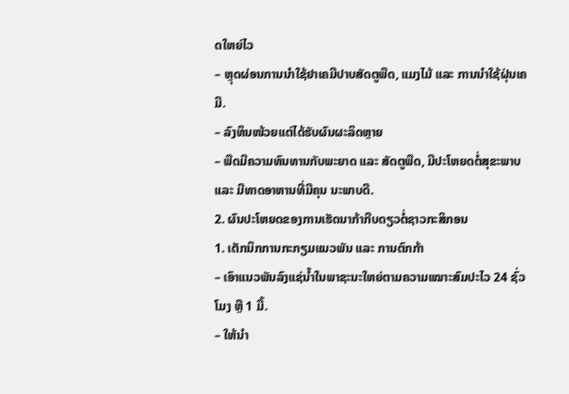ດໃຫຍ່ໄວ
– ຫຼຸດຜ່ອນການນຳໃຊ້ຢາເຄມີປາບສັດຕູພືດ, ແມງໄມ້ ແລະ ການນຳໃຊ້ຝຸ່ນເຄມີ.
– ລົງທຶນໜ້ວຍແຕ່ໄດ້ຮັບຜົນຜະລິດຫຼາຍ
– ພືດມີຄວາມທົນທານກັບພະຍາດ ແລະ ສັດຕູພືດ, ມີປະໂຫຍດຕໍ່ສຸຂະພາບ ແລະ ມີທາດອາຫານທີ່ມີຄຸນ ນະພາບດີ.
2. ຜົນປະໂຫຍດຂອງການເຮັດນາກ້າກີບດຽວຕໍ່ຊາວກະສິກອນ
1. ເຕັກນິກການກະກຽມແນວພັນ ແລະ ການຕົກກ້າ
– ເອົາແນວພັນລົງແຊ່ນ້ຳໃນພາຊະນະໃຫຍ່ຕາມຄວາມເໝາະສົມປະໄວ 24 ຊົ່ວໂມງ ຫຼື 1 ມື້.
– ໃຫ້ນຳ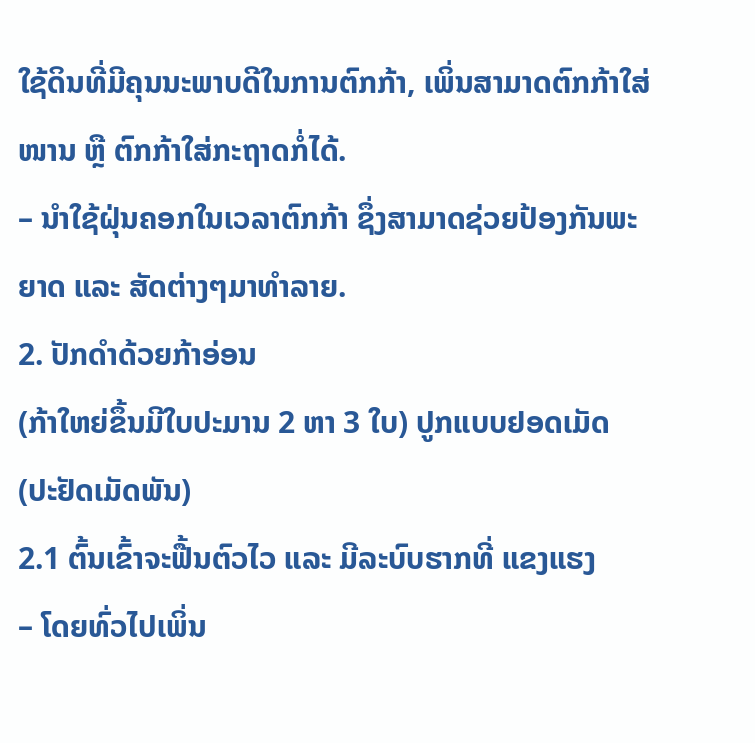ໃຊ້ດິນທີ່ມີຄຸນນະພາບດີໃນການຕົກກ້າ, ເພິ່ນສາມາດຕົກກ້າໃສ່ໜານ ຫຼື ຕົກກ້າໃສ່ກະຖາດກໍ່ໄດ້.
– ນຳໃຊ້ຝຸ່ນຄອກໃນເວລາຕົກກ້າ ຊຶ່ງສາມາດຊ່ວຍປ້ອງກັນພະຍາດ ແລະ ສັດຕ່າງໆມາທຳລາຍ.
2. ປັກດຳດ້ວຍກ້າອ່ອນ
(ກ້າໃຫຍ່ຂຶ້ນມີໃບປະມານ 2 ຫາ 3 ໃບ) ປູກແບບຢອດເມັດ (ປະຢັດເມັດພັນ)
2.1 ຕົ້ນເຂົ້າຈະຟື້ນຕົວໄວ ແລະ ມີລະບົບຮາກທີ່ ແຂງແຮງ
– ໂດຍທົ່ວໄປເພິ່ນ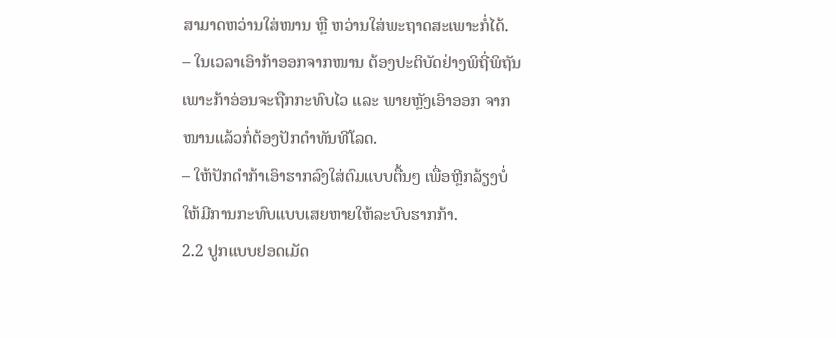ສາມາດຫວ່ານໃສ່ໜານ ຫຼື ຫວ່ານໃສ່ພະຖາດສະເພາະກໍ່ໄດ້.
– ໃນເວລາເອົາກ້າອອກຈາກໜານ ຕ້ອງປະຕິບັດຢ່າງພິຖີ່ພິຖັນເພາະກ້າອ່ອນຈະຖືກກະທົບໄວ ແລະ ພາຍຫຼັງເອົາອອກ ຈາກໜານແລ້ວກໍ່ຕ້ອງປັກດຳທັນທີໂລດ.
– ໃຫ້ປັກດຳກ້າເອົາຮາກລົງໃສ່ຕົມແບບຕື້ນໆ ເພື່ອຫຼີກລ້ຽງບໍ່ໃຫ້ມີການກະທົບແບບເສຍຫາຍໃຫ້ລະບົບຮາກກ້າ.
2.2 ປູກແບບຢອດເມັດ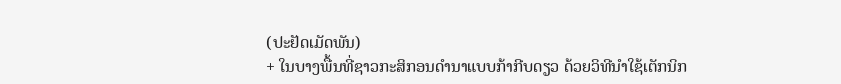(ປະຢັດເມັດພັນ)
+ ໃນບາງພື້ນທີ່ຊາວກະສິກອນດຳນາແບບກ້າກີບດຽວ ດ້ວຍວິທີນໍາໃຊ້ເຕັກນິກ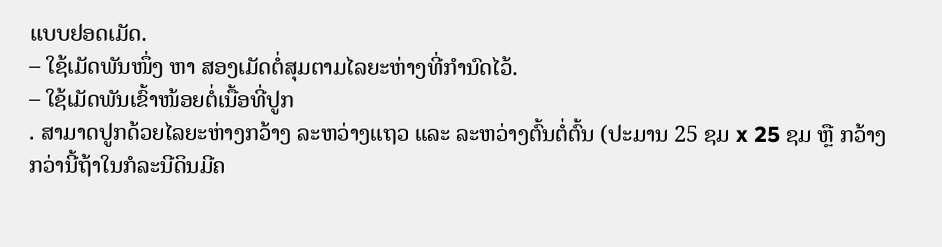ແບບຢອດເມັດ.
– ໃຊ້ເມັດພັນໜຶ່ງ ຫາ ສອງເມັດຕໍ່ສຸມຕາມໄລຍະຫ່າງທີ່ກຳນົດໄວ້.
– ໃຊ້ເມັດພັນເຂົ້າໜ້ອຍຕໍ່ເນື້ອທີ່ປູກ
. ສາມາດປູກດ້ວຍໄລຍະຫ່າງກວ້າງ ລະຫວ່າງແຖວ ແລະ ລະຫວ່າງຕົ້ນຕໍ່ຕົ້ນ (ປະມານ 25 ຊມ x 25 ຊມ ຫຼື ກວ້າງກວ່ານີ້ຖ້າໃນກໍລະນີດິນມີຄ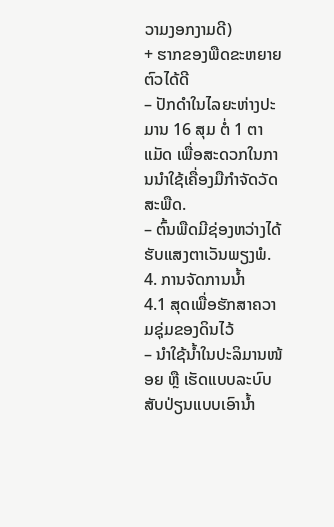ວາມງອກງາມດີ)
+ ຮາກຂອງພືດຂະຫຍາຍຕົວໄດ້ດີ
– ປັກດຳໃນໄລຍະຫ່າງປະມານ 16 ສຸມ ຕໍ່ 1 ຕາແມັດ ເພື່ອສະດວກໃນການນຳໃຊ້ເຄື່ອງມືກຳຈັດວັດສະພືດ.
– ຕົ້ນພືດມີຊ່ອງຫວ່າງໄດ້ຮັບແສງຕາເວັນພຽງພໍ.
4. ການຈັດການນ້ຳ
4.1 ສຸດເພື່ອຮັກສາຄວາມຊຸ່ມຂອງດິນໄວ້
– ນຳໃຊ້ນ້ຳໃນປະລິມານໜ້ອຍ ຫຼື ເຮັດແບບລະບົບສັບປ່ຽນແບບເອົານ້ຳ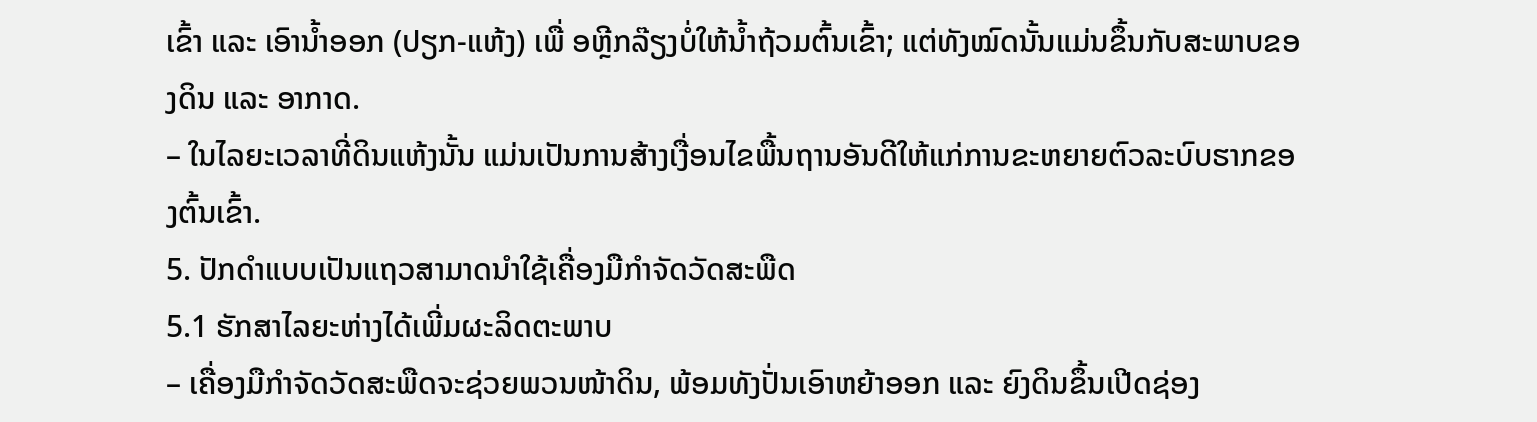ເຂົ້າ ແລະ ເອົານ້ຳອອກ (ປຽກ-ແຫ້ງ) ເພື່ ອຫຼີກລ໊ຽງບໍ່ໃຫ້ນ້ຳຖ້ວມຕົ້ນເຂົ້າ; ແຕ່ທັງໝົດນັ້ນແມ່ນຂຶ້ນກັບສະພາບຂອງດິນ ແລະ ອາກາດ.
– ໃນໄລຍະເວລາທີ່ດິນແຫ້ງນັ້ນ ແມ່ນເປັນການສ້າງເງື່ອນໄຂພື້ນຖານອັນດີໃຫ້ແກ່ການຂະຫຍາຍຕົວລະບົບຮາກຂອງຕົ້ນເຂົ້າ.
5. ປັກດຳແບບເປັນແຖວສາມາດນຳໃຊ້ເຄື່ອງມືກຳຈັດວັດສະພືດ
5.1 ຮັກສາໄລຍະຫ່າງໄດ້ເພີ່ມຜະລິດຕະພາບ
– ເຄື່ອງມືກຳຈັດວັດສະພືດຈະຊ່ວຍພວນໜ້າດິນ, ພ້ອມທັງປັ່ນເອົາຫຍ້າອອກ ແລະ ຍົງດິນຂຶ້ນເປີດຊ່ອງ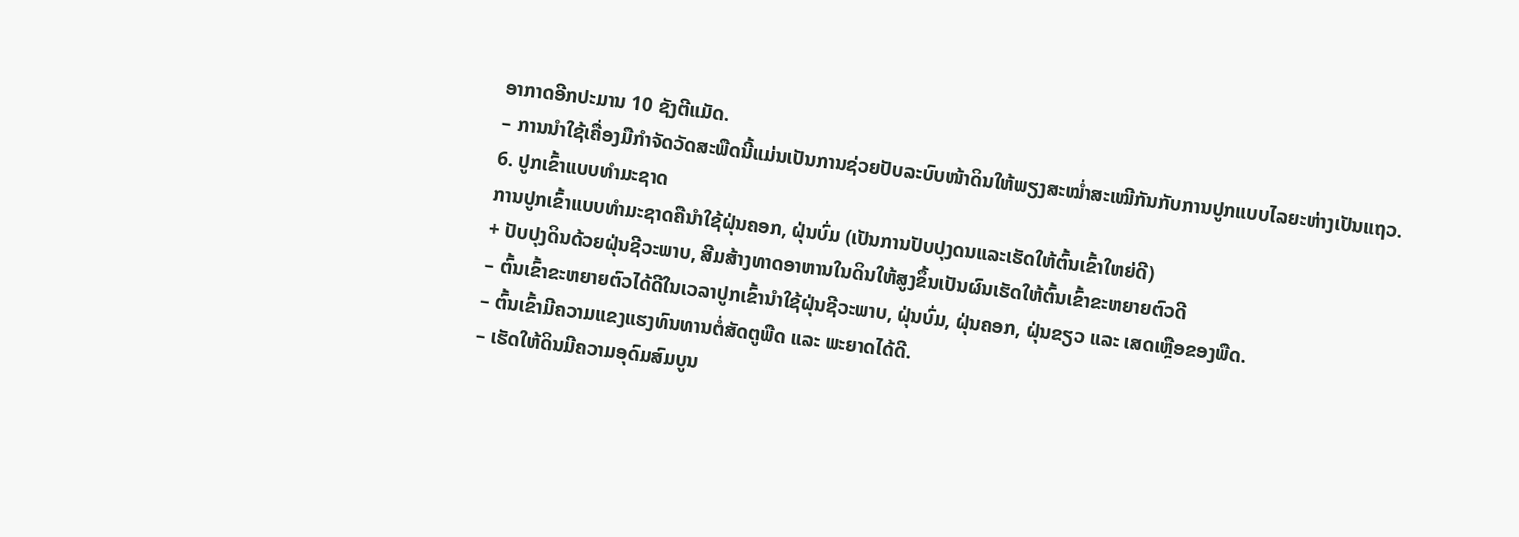ອາກາດອີກປະມານ 10 ຊັງຕີແມັດ.
– ການນຳໃຊ້ເຄື່ອງມືກຳຈັດວັດສະພືດນີ້ແມ່ນເປັນການຊ່ວຍປັບລະບົບໜ້າດິນໃຫ້ພຽງສະໝໍ່າສະເໝີກັນກັບການປູກແບບໄລຍະຫ່າງເປັນແຖວ.
6. ປູກເຂົ້າແບບທໍາມະຊາດ
ການປູກເຂົ້າແບບທໍາມະຊາດຄືນໍາໃຊ້ຝຸ່ນຄອກ, ຝຸ່ນບົ່ມ (ເປັນການປັບປຸງດນແລະເຮັດໃຫ້ຕົ້ນເຂົ້າໃຫຍ່ດີ)
+ ປັບປຸງດິນດ້ວຍຝຸ່ນຊີວະພາບ, ສີມສ້າງທາດອາຫານໃນດິນໃຫ້ສູງຂຶ້ນເປັນຜົນເຮັດໃຫ້ຕົ້ນເຂົ້າຂະຫຍາຍຕົວດີ
– ຕົ້ນເຂົ້າຂະຫຍາຍຕົວໄດ້ດີໃນເວລາປູກເຂົ້ານຳໃຊ້ຝຸ່ນຊີວະພາບ, ຝຸ່ນບົ່ມ, ຝຸ່ນຄອກ, ຝຸ່ນຂຽວ ແລະ ເສດເຫຼືອຂອງພືດ.
– ຕົ້ນເຂົ້າມີຄວາມແຂງແຮງທົນທານຕໍ່ສັດຕູພືດ ແລະ ພະຍາດໄດ້ດີ.
– ເຮັດໃຫ້ດິນມີຄວາມອຸດົມສົມບູນ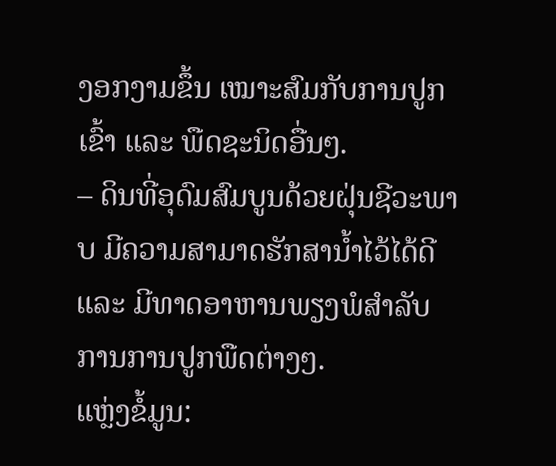ງອກງາມຂຶ້ນ ເໝາະສົມກັບການປູກເຂົ້າ ແລະ ພືດຊະນິດອື່ນໆ.
– ດິນທີ່ອຸດົມສົມບູນດ້ວຍຝຸ່ນຊີວະພາບ ມີຄວາມສາມາດຮັກສານ້ຳໄວ້ໄດ້ດີ ແລະ ມີທາດອາຫານພຽງພໍສຳລັບການການປູກພືດຕ່າງໆ.
ແຫຼ່ງຂໍ້ມູນ: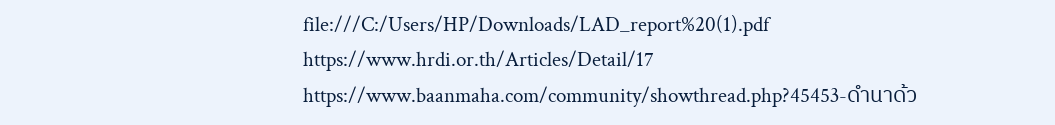file:///C:/Users/HP/Downloads/LAD_report%20(1).pdf
https://www.hrdi.or.th/Articles/Detail/17
https://www.baanmaha.com/community/showthread.php?45453-ดำนาด้ว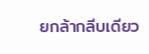ยกล้ากลีบเดียว